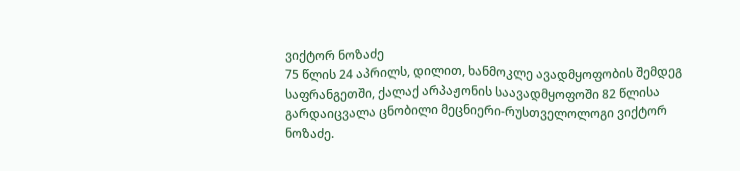ვიქტორ ნოზაძე
75 წლის 24 აპრილს, დილით, ხანმოკლე ავადმყოფობის შემდეგ საფრანგეთში, ქალაქ არპაჟონის საავადმყოფოში 82 წლისა გარდაიცვალა ცნობილი მეცნიერი-რუსთველოლოგი ვიქტორ ნოზაძე.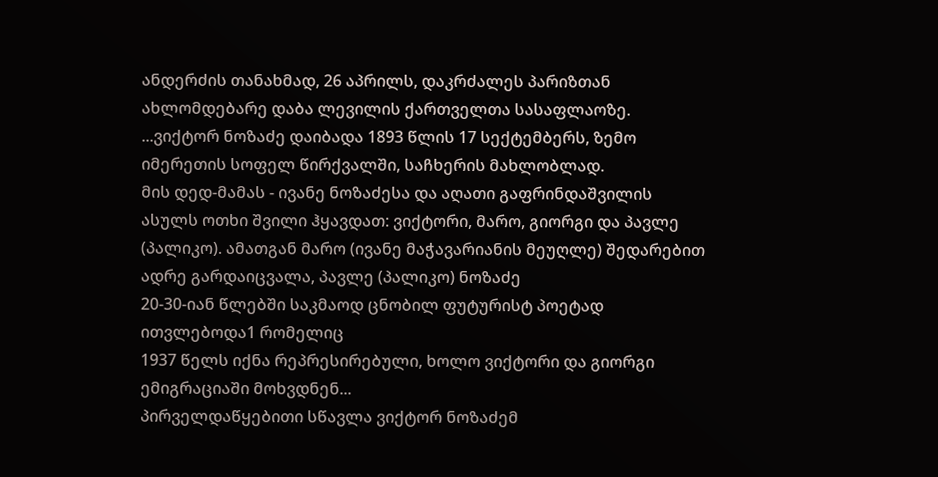ანდერძის თანახმად, 26 აპრილს, დაკრძალეს პარიზთან ახლომდებარე დაბა ლევილის ქართველთა სასაფლაოზე.
...ვიქტორ ნოზაძე დაიბადა 1893 წლის 17 სექტემბერს, ზემო იმერეთის სოფელ წირქვალში, საჩხერის მახლობლად.
მის დედ-მამას - ივანე ნოზაძესა და აღათი გაფრინდაშვილის ასულს ოთხი შვილი ჰყავდათ: ვიქტორი, მარო, გიორგი და პავლე (პალიკო). ამათგან მარო (ივანე მაჭავარიანის მეუღლე) შედარებით ადრე გარდაიცვალა, პავლე (პალიკო) ნოზაძე
20-30-იან წლებში საკმაოდ ცნობილ ფუტურისტ პოეტად ითვლებოდა1 რომელიც
1937 წელს იქნა რეპრესირებული, ხოლო ვიქტორი და გიორგი ემიგრაციაში მოხვდნენ...
პირველდაწყებითი სწავლა ვიქტორ ნოზაძემ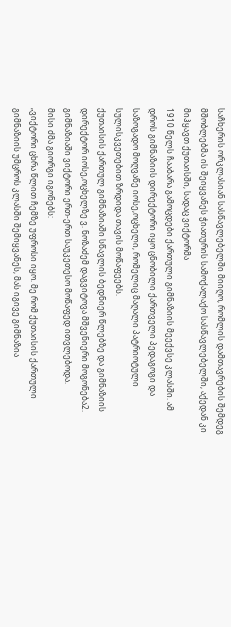საჩხერის ორკლასიან სასწავლებელში მიიღო, რომლის დამთავრების შემდეგ მშობლებმა ის შეიყვანეს ჭიათურის სამოქალაქო სასწავლებელში, აქედან კი მიჰყავთ ქუთაისში, სადაც ვიქტორმა
1910 წელს ჩააბარა გამოცდები ქართული გიმნაზიის მეექვსე კლასში. ამ დროს გიმნაზიის დირექტორი იყო ცნობილი ქართველი პედაგოგი და საზოგადო მოღვაწე იოსე,ოცხელი, რომელიც მაღალი პატრიოტული
სულისკვეთებით ზრდიდა თავის მოწაფეებს.
ქუთაისის ქართულ გიმნაზიაში სწავლის ბედნიერ წლებზე და გიმნაზიის დირექტორ იოსე,ოცხელზე ვ. ნოზაძემ დაგვიტოვა მშვენიერი მოგონება2.
გიმნაზიაში ვიქტორი ერთ-ერთ საუკეთესო მოწაფედ ითვლებოდა.
მისი ძმა გიორგი იგონებს:
„ვიქტორი ცხრა წლით ჩემზე უფროსი იყო. მე რომ ქუთაისის ქართული გიმნაზიის უმცროს კლასში შემიყვანეს, მას იგივე გიმნაზია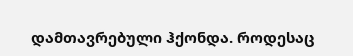დამთავრებული ჰქონდა. როდესაც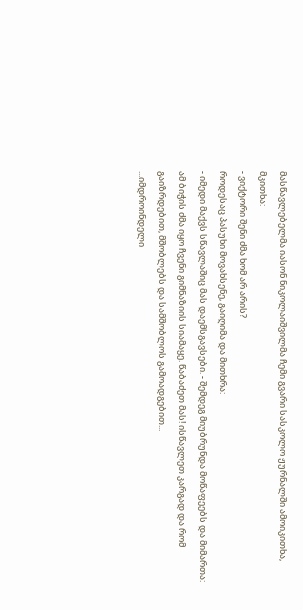მასწავლებელმა იასონ ნიკოლაიშვილმა ჩემი გვარი სასკოლო ჟურნალში ამოიკითხა,
მკითხა:
- ვიქტორი შენი ძმა ხომ არ არის?
როდესაც პასუხი მოვახსენე, გაიღიმა და მითხრა:
- იმედი მაქვს სწავლაშიც მას დაემსგავსები. - შემდეგ მიუბრუნდა მოწაფეებს და მიმართა:
ამ ბიჭის ძმა იყო ჩვენი გიმნაზიის სიამაყე. წაბაძეთ მას! ისწავლეთ კარგად და რომ გაიზრდებით, მშობლებს და სამშობლოს გამოადგებით...
...იმდროინდელი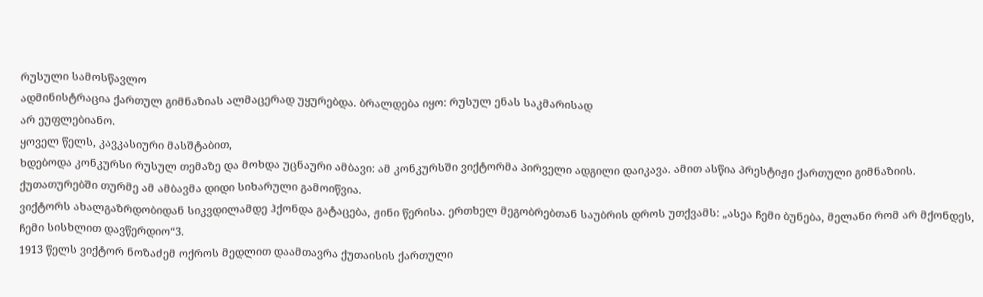რუსული სამოსწავლო
ადმინისტრაცია ქართულ გიმნაზიას ალმაცერად უყურებდა. ბრალდება იყო: რუსულ ენას საკმარისად
არ ეუფლებიანო.
ყოველ წელს, კავკასიური მასშტაბით,
ხდებოდა კონკურსი რუსულ თემაზე და მოხდა უცნაური ამბავი: ამ კონკურსში ვიქტორმა პირველი ადგილი დაიკავა. ამით ასწია პრესტიჟი ქართული გიმნაზიის. ქუთათურებში თურმე ამ ამბავმა დიდი სიხარული გამოიწვია.
ვიქტორს ახალგაზრდობიდან სიკვდილამდე ჰქონდა გატაცება, ჟინი წერისა. ერთხელ მეგობრებთან საუბრის დროს უთქვამს: „ასეა ჩემი ბუნება, მელანი რომ არ მქონდეს, ჩემი სისხლით დავწერდიო“3.
1913 წელს ვიქტორ ნოზაძემ ოქროს მედლით დაამთავრა ქუთაისის ქართული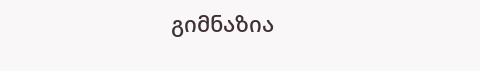გიმნაზია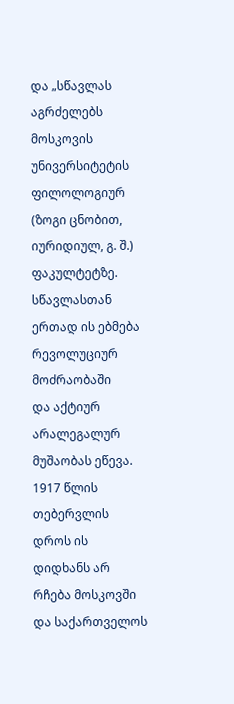და „სწავლას აგრძელებს მოსკოვის უნივერსიტეტის ფილოლოგიურ (ზოგი ცნობით, იურიდიულ, გ. შ.) ფაკულტეტზე. სწავლასთან ერთად ის ებმება რევოლუციურ მოძრაობაში
და აქტიურ არალეგალურ მუშაობას ეწევა.
1917 წლის თებერვლის დროს ის დიდხანს არ რჩება მოსკოვში და საქართველოს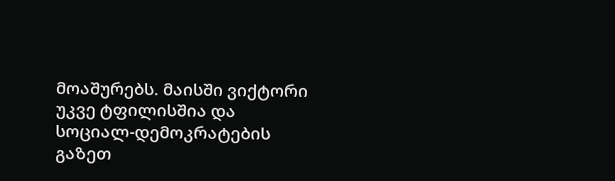მოაშურებს. მაისში ვიქტორი უკვე ტფილისშია და სოციალ-დემოკრატების გაზეთ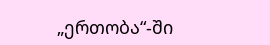„ერთობა“-ში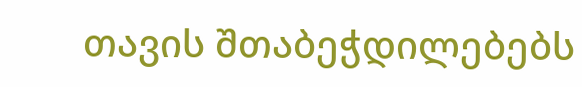თავის შთაბეჭდილებებს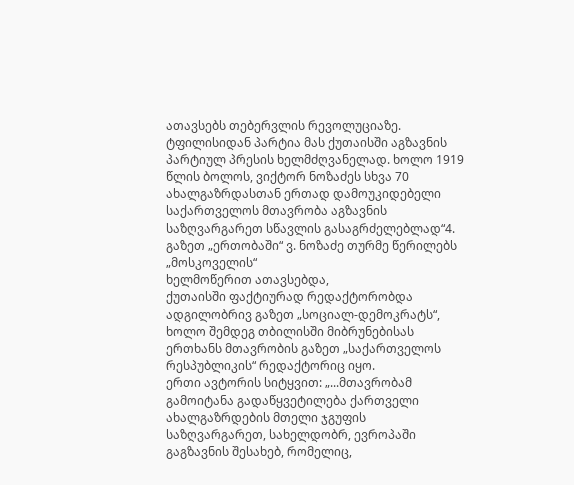ათავსებს თებერვლის რევოლუციაზე. ტფილისიდან პარტია მას ქუთაისში აგზავნის პარტიულ პრესის ხელმძღვანელად. ხოლო 1919 წლის ბოლოს, ვიქტორ ნოზაძეს სხვა 70 ახალგაზრდასთან ერთად დამოუკიდებელი საქართველოს მთავრობა აგზავნის საზღვარგარეთ სწავლის გასაგრძელებლად“4. გაზეთ „ერთობაში“ ვ. ნოზაძე თურმე წერილებს „მოსკოველის“
ხელმოწერით ათავსებდა,
ქუთაისში ფაქტიურად რედაქტორობდა ადგილობრივ გაზეთ „სოციალ-დემოკრატს“, ხოლო შემდეგ თბილისში მიბრუნებისას ერთხანს მთავრობის გაზეთ „საქართველოს რესპუბლიკის“ რედაქტორიც იყო.
ერთი ავტორის სიტყვით: „...მთავრობამ გამოიტანა გადაწყვეტილება ქართველი ახალგაზრდების მთელი ჯგუფის საზღვარგარეთ, სახელდობრ, ევროპაში გაგზავნის შესახებ, რომელიც,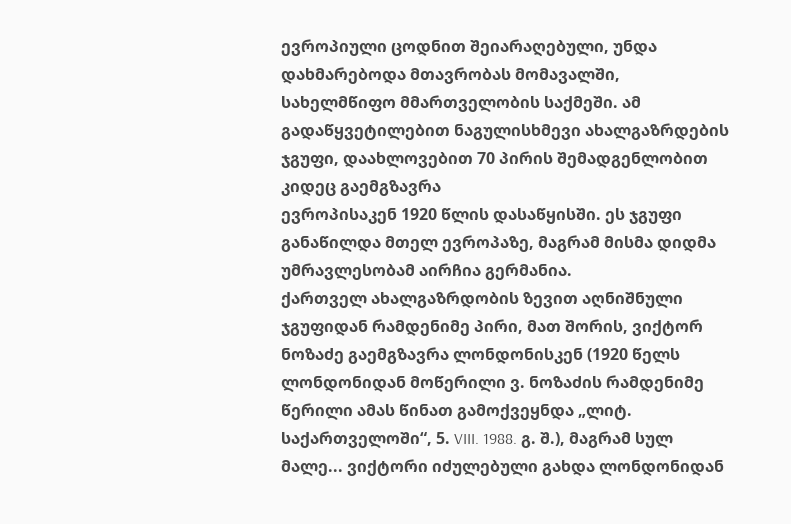ევროპიული ცოდნით შეიარაღებული, უნდა დახმარებოდა მთავრობას მომავალში,
სახელმწიფო მმართველობის საქმეში. ამ გადაწყვეტილებით ნაგულისხმევი ახალგაზრდების ჯგუფი, დაახლოვებით 70 პირის შემადგენლობით კიდეც გაემგზავრა
ევროპისაკენ 1920 წლის დასაწყისში. ეს ჯგუფი განაწილდა მთელ ევროპაზე, მაგრამ მისმა დიდმა უმრავლესობამ აირჩია გერმანია.
ქართველ ახალგაზრდობის ზევით აღნიშნული ჯგუფიდან რამდენიმე პირი, მათ შორის, ვიქტორ ნოზაძე გაემგზავრა ლონდონისკენ (1920 წელს ლონდონიდან მოწერილი ვ. ნოზაძის რამდენიმე წერილი ამას წინათ გამოქვეყნდა „ლიტ. საქართველოში“, 5. VIII. 1988. გ. შ.), მაგრამ სულ მალე... ვიქტორი იძულებული გახდა ლონდონიდან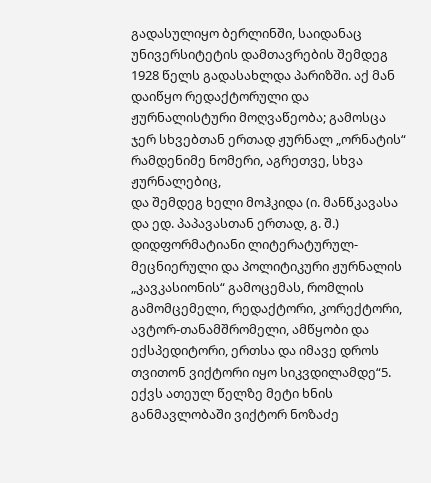გადასულიყო ბერლინში, საიდანაც უნივერსიტეტის დამთავრების შემდეგ 1928 წელს გადასახლდა პარიზში. აქ მან დაიწყო რედაქტორული და ჟურნალისტური მოღვაწეობა; გამოსცა ჯერ სხვებთან ერთად ჟურნალ „ორნატის“ რამდენიმე ნომერი, აგრეთვე, სხვა ჟურნალებიც,
და შემდეგ ხელი მოჰკიდა (ი. მანწკავასა და ედ. პაპავასთან ერთად, გ. შ.) დიდფორმატიანი ლიტერატურულ-მეცნიერული და პოლიტიკური ჟურნალის „კავკასიონის“ გამოცემას, რომლის გამომცემელი, რედაქტორი, კორექტორი,
ავტორ-თანამშრომელი, ამწყობი და ექსპედიტორი, ერთსა და იმავე დროს თვითონ ვიქტორი იყო სიკვდილამდე“5.
ექვს ათეულ წელზე მეტი ხნის განმავლობაში ვიქტორ ნოზაძე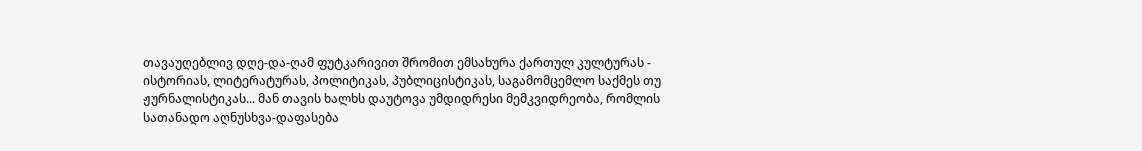თავაუღებლივ დღე-და-ღამ ფუტკარივით შრომით ემსახურა ქართულ კულტურას -
ისტორიას, ლიტერატურას, პოლიტიკას, პუბლიცისტიკას, საგამომცემლო საქმეს თუ ჟურნალისტიკას... მან თავის ხალხს დაუტოვა უმდიდრესი მემკვიდრეობა, რომლის სათანადო აღნუსხვა-დაფასება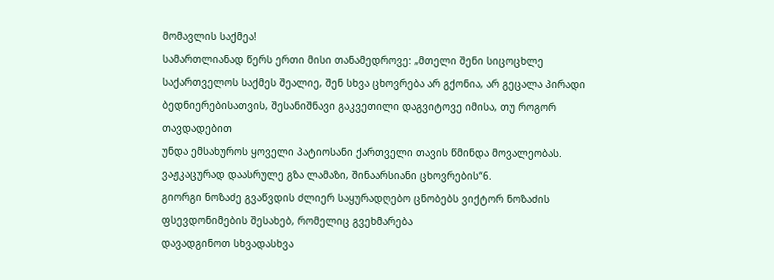მომავლის საქმეა!
სამართლიანად წერს ერთი მისი თანამედროვე: „მთელი შენი სიცოცხლე საქართველოს საქმეს შეალიე, შენ სხვა ცხოვრება არ გქონია, არ გეცალა პირადი ბედნიერებისათვის, შესანიშნავი გაკვეთილი დაგვიტოვე იმისა, თუ როგორ თავდადებით
უნდა ემსახუროს ყოველი პატიოსანი ქართველი თავის წმინდა მოვალეობას.
ვაჟკაცურად დაასრულე გზა ლამაზი, შინაარსიანი ცხოვრების“6.
გიორგი ნოზაძე გვაწვდის ძლიერ საყურადღებო ცნობებს ვიქტორ ნოზაძის ფსევდონიმების შესახებ, რომელიც გვეხმარება
დავადგინოთ სხვადასხვა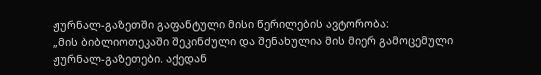ჟურნალ-გაზეთში გაფანტული მისი წერილების ავტორობა:
„მის ბიბლიოთეკაში შეკინძული და შენახულია მის მიერ გამოცემული ჟურნალ-გაზეთები. აქედან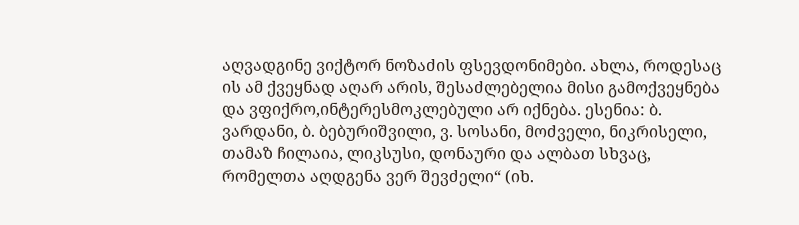აღვადგინე ვიქტორ ნოზაძის ფსევდონიმები. ახლა, როდესაც ის ამ ქვეყნად აღარ არის, შესაძლებელია მისი გამოქვეყნება და ვფიქრო,ინტერესმოკლებული არ იქნება. ესენია: ბ. ვარდანი, ბ. ბებურიშვილი, ვ. სოსანი, მოძველი, ნიკრისელი, თამაზ ჩილაია, ლიკსუსი, დონაური და ალბათ სხვაც, რომელთა აღდგენა ვერ შევძელი“ (იხ.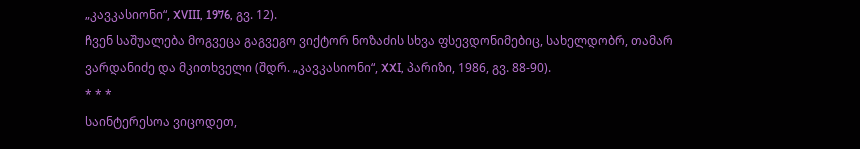„კავკასიონი“, XVIII, 1976, გვ. 12).
ჩვენ საშუალება მოგვეცა გაგვეგო ვიქტორ ნოზაძის სხვა ფსევდონიმებიც, სახელდობრ, თამარ ვარდანიძე და მკითხველი (შდრ. „კავკასიონი“, XXI, პარიზი, 1986, გვ. 88-90).
* * *
საინტერესოა ვიცოდეთ,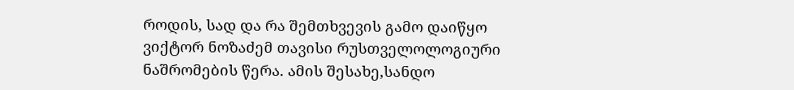როდის, სად და რა შემთხვევის გამო დაიწყო ვიქტორ ნოზაძემ თავისი რუსთველოლოგიური ნაშრომების წერა. ამის შესახე,სანდო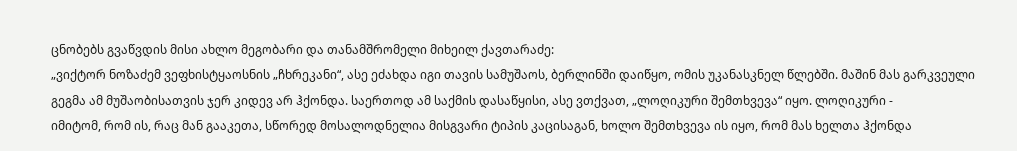ცნობებს გვაწვდის მისი ახლო მეგობარი და თანამშრომელი მიხეილ ქავთარაძე:
„ვიქტორ ნოზაძემ ვეფხისტყაოსნის „ჩხრეკანი“, ასე ეძახდა იგი თავის სამუშაოს, ბერლინში დაიწყო, ომის უკანასკნელ წლებში. მაშინ მას გარკვეული გეგმა ამ მუშაობისათვის ჯერ კიდევ არ ჰქონდა. საერთოდ ამ საქმის დასაწყისი, ასე ვთქვათ, „ლოღიკური შემთხვევა“ იყო. ლოღიკური -
იმიტომ, რომ ის, რაც მან გააკეთა, სწორედ მოსალოდნელია მისგვარი ტიპის კაცისაგან, ხოლო შემთხვევა ის იყო, რომ მას ხელთა ჰქონდა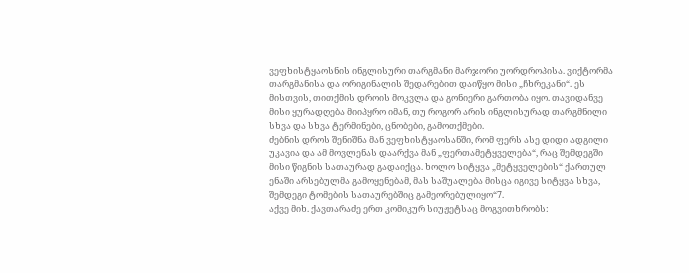ვეფხისტყაოსნის ინგლისური თარგმანი მარჯორი უორდროპისა. ვიქტორმა თარგმანისა და ორიგინალის შედარებით დაიწყო მისი „ჩხრეკანი“. ეს მისთვის, თითქმის დროის მოკვლა და გონიერი გართობა იყო. თავიდანვე მისი ყურადღება მიიპყრო იმან, თუ როგორ არის ინგლისურად თარგმნილი სხვა და სხვა ტერმინები, ცნობები, გამოთქმები.
ძებნის დროს შენიშნა მან ვეფხისტყაოსანში, რომ ფერს ასე დიდი ადგილი უკავია და ამ მოვლენას დაარქვა მან „ფერთამეტყველება“, რაც შემდეგში მისი წიგნის სათაურად გადაიქცა. ხოლო სიტყვა „მეტყველების“ ქართულ ენაში არსებულმა გამოყენებამ, მას საშუალება მისცა იგივე სიტყვა სხვა, შემდეგი ტომების სათაურებშიც გამეორებულიყო“7.
აქვე მიხ. ქავთარაძე ერთ კომიკურ სიუჟეტსაც მოგვითხრობს: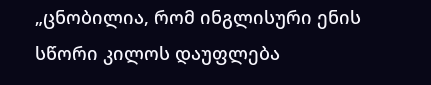„ცნობილია, რომ ინგლისური ენის სწორი კილოს დაუფლება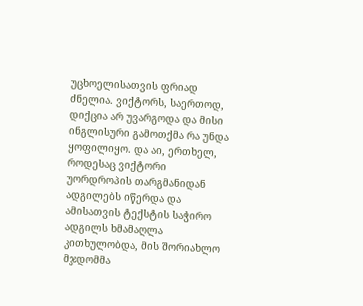უცხოელისათვის ფრიად ძნელია. ვიქტორს, საერთოდ, დიქცია არ უვარგოდა და მისი ინგლისური გამოთქმა რა უნდა ყოფილიყო. და აი, ერთხელ, როდესაც ვიქტორი უორდროპის თარგმანიდან ადგილებს იწერდა და ამისათვის ტექსტის საჭირო ადგილს ხმამაღლა კითხულობდა, მის შორიახლო მჯდომმა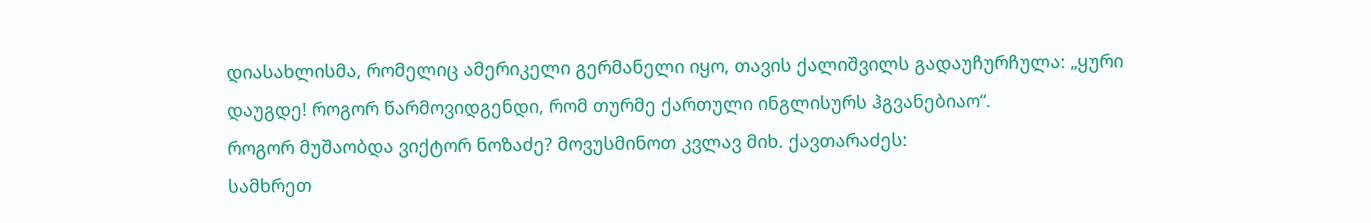დიასახლისმა, რომელიც ამერიკელი გერმანელი იყო, თავის ქალიშვილს გადაუჩურჩულა: „ყური დაუგდე! როგორ წარმოვიდგენდი, რომ თურმე ქართული ინგლისურს ჰგვანებიაო“.
როგორ მუშაობდა ვიქტორ ნოზაძე? მოვუსმინოთ კვლავ მიხ. ქავთარაძეს:
სამხრეთ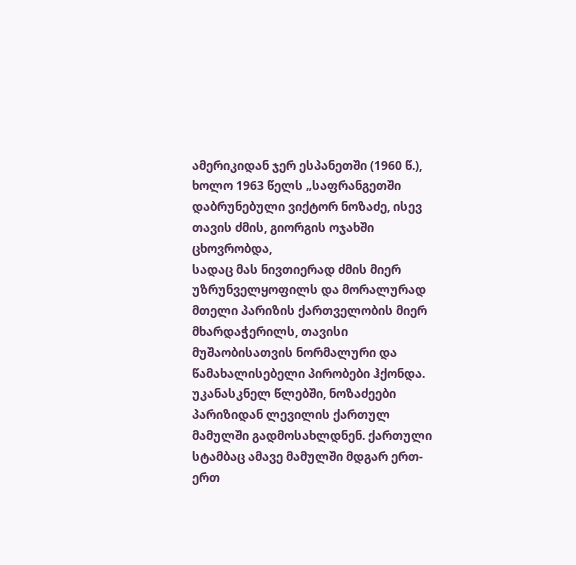ამერიკიდან ჯერ ესპანეთში (1960 წ.), ხოლო 1963 წელს „საფრანგეთში დაბრუნებული ვიქტორ ნოზაძე, ისევ თავის ძმის, გიორგის ოჯახში ცხოვრობდა,
სადაც მას ნივთიერად ძმის მიერ უზრუნველყოფილს და მორალურად მთელი პარიზის ქართველობის მიერ მხარდაჭერილს, თავისი მუშაობისათვის ნორმალური და წამახალისებელი პირობები ჰქონდა. უკანასკნელ წლებში, ნოზაძეები პარიზიდან ლევილის ქართულ მამულში გადმოსახლდნენ. ქართული სტამბაც ამავე მამულში მდგარ ერთ-ერთ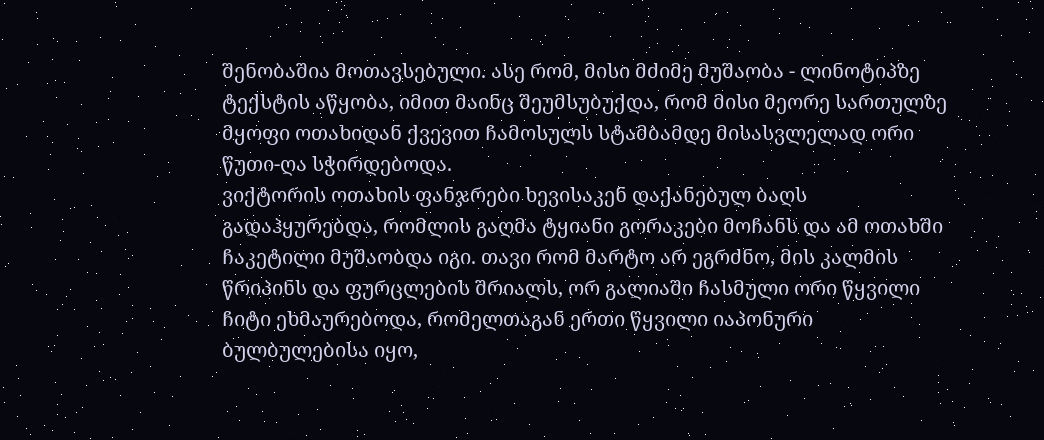შენობაშია მოთავსებული. ასე რომ, მისი მძიმე მუშაობა - ლინოტიპზე ტექსტის აწყობა, იმით მაინც შეუმსუბუქდა, რომ მისი მეორე სართულზე მყოფი ოთახიდან ქვევით ჩამოსულს სტამბამდე მისასვლელად ორი წუთი-ღა სჭირდებოდა.
ვიქტორის ოთახის ფანჯრები ხევისაკენ დაქანებულ ბაღს გადაჰყურებდა, რომლის გაღმა ტყიანი გორაკები მოჩანს და ამ ოთახში ჩაკეტილი მუშაობდა იგი. თავი რომ მარტო არ ეგრძნო, მის კალმის წრიპინს და ფურცლების შრიალს, ორ გალიაში ჩასმული ორი წყვილი ჩიტი ეხმაურებოდა, რომელთაგან ერთი წყვილი იაპონური ბულბულებისა იყო,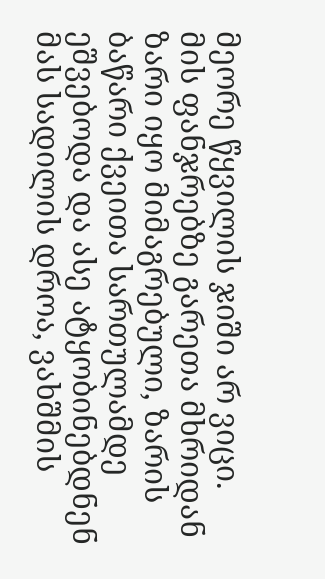მეორე წყვილის ჯიში არ ვიცი.
მის ფანჯრებზე გარეთა მხრიდან ზარი იყო მიმაგრებული, ზარის ბაწარი ქვეითა სართულამდე ეშვებოდა და ასე ატყობინებდნენ მას სადილის დროა, ვახშმის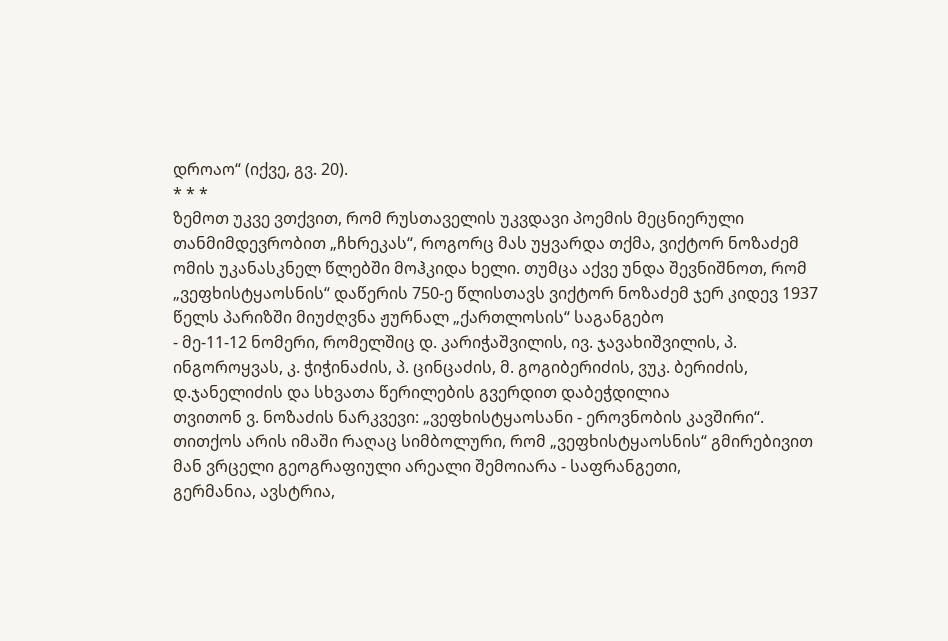დროაო“ (იქვე, გვ. 20).
* * *
ზემოთ უკვე ვთქვით, რომ რუსთაველის უკვდავი პოემის მეცნიერული თანმიმდევრობით „ჩხრეკას“, როგორც მას უყვარდა თქმა, ვიქტორ ნოზაძემ ომის უკანასკნელ წლებში მოჰკიდა ხელი. თუმცა აქვე უნდა შევნიშნოთ, რომ „ვეფხისტყაოსნის“ დაწერის 750-ე წლისთავს ვიქტორ ნოზაძემ ჯერ კიდევ 1937 წელს პარიზში მიუძღვნა ჟურნალ „ქართლოსის“ საგანგებო
- მე-11-12 ნომერი, რომელშიც დ. კარიჭაშვილის, ივ. ჯავახიშვილის, პ. ინგოროყვას, კ. ჭიჭინაძის, პ. ცინცაძის, მ. გოგიბერიძის, ვუკ. ბერიძის, დ.ჯანელიძის და სხვათა წერილების გვერდით დაბეჭდილია
თვითონ ვ. ნოზაძის ნარკვევი: „ვეფხისტყაოსანი - ეროვნობის კავშირი“.
თითქოს არის იმაში რაღაც სიმბოლური, რომ „ვეფხისტყაოსნის“ გმირებივით მან ვრცელი გეოგრაფიული არეალი შემოიარა - საფრანგეთი,
გერმანია, ავსტრია,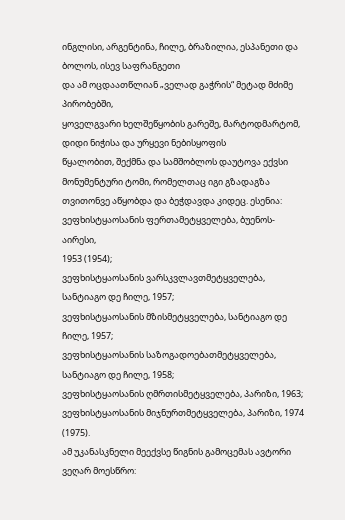ინგლისი, არგენტინა, ჩილე, ბრაზილია, ესპანეთი და ბოლოს, ისევ საფრანგეთი
და ამ ოცდაათწლიან „ველად გაჭრის“ მეტად მძიმე პირობებში,
ყოველგვარი ხელშეწყობის გარეშე, მარტოდმარტომ, დიდი ნიჭისა და ურყევი ნებისყოფის
წყალობით, შექმნა და სამშობლოს დაუტოვა ექვსი მონუმენტური ტომი, რომელთაც იგი გზადაგზა თვითონვე აწყობდა და ბეჭდავდა კიდეც. ესენია:
ვეფხისტყაოსანის ფერთამეტყველება, ბუენოს-აირესი,
1953 (1954);
ვეფხისტყაოსანის ვარსკვლავთმეტყველება, სანტიაგო დე ჩილე, 1957;
ვეფხისტყაოსანის მზისმეტყველება, სანტიაგო დე ჩილე, 1957;
ვეფხისტყაოსანის საზოგადოებათმეტყველება, სანტიაგო დე ჩილე, 1958;
ვეფხისტყაოსანის ღმრთისმეტყველება, პარიზი, 1963;
ვეფხისტყაოსანის მიჯნურთმეტყველება, პარიზი, 1974 (1975).
ამ უკანასკნელი მეექვსე წიგნის გამოცემას ავტორი ვეღარ მოესწრო: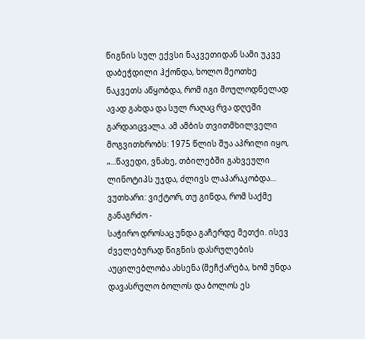წიგნის სულ ექვსი ნაკვეთიდან სამი უკვე დაბეჭდილი ჰქონდა, ხოლო მეოთხე ნაკვეთს აწყობდა, რომ იგი მოულოდნელად ავად გახდა და სულ რაღაც რვა დღეში გარდაიცვალა. ამ ამბის თვითმხილველი მოგვითხრობს: 1975 წლის შუა აპრილი იყო, „...წავედი, ვნახე, თბილებში გახვეული ლინოტიპს უჯდა, ძლივს ლაპარაკობდა... ვუთხარი: ვიქტორ, თუ გინდა, რომ საქმე განაგრძო -
საჭირო დროსაც უნდა გაჩერდე მეთქი. ისევ ძველებურად წიგნის დასრულების აუცილებლობა ახსენა (მეჩქარება, ხომ უნდა დავასრულო ბოლოს და ბოლოს ეს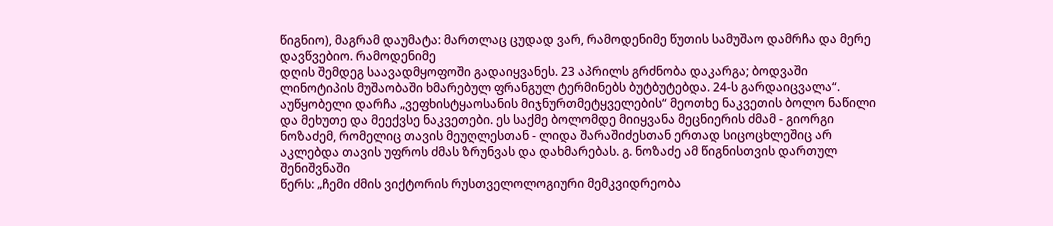წიგნიო), მაგრამ დაუმატა: მართლაც ცუდად ვარ, რამოდენიმე წუთის სამუშაო დამრჩა და მერე დავწვებიო. რამოდენიმე
დღის შემდეგ საავადმყოფოში გადაიყვანეს. 23 აპრილს გრძნობა დაკარგა; ბოდვაში ლინოტიპის მუშაობაში ხმარებულ ფრანგულ ტერმინებს ბუტბუტებდა. 24-ს გარდაიცვალა“.
აუწყობელი დარჩა „ვეფხისტყაოსანის მიჯნურთმეტყველების“ მეოთხე ნაკვეთის ბოლო ნაწილი და მეხუთე და მეექვსე ნაკვეთები. ეს საქმე ბოლომდე მიიყვანა მეცნიერის ძმამ - გიორგი ნოზაძემ, რომელიც თავის მეუღლესთან - ლიდა შარაშიძესთან ერთად სიცოცხლეშიც არ აკლებდა თავის უფროს ძმას ზრუნვას და დახმარებას. გ. ნოზაძე ამ წიგნისთვის დართულ შენიშვნაში
წერს: „ჩემი ძმის ვიქტორის რუსთველოლოგიური მემკვიდრეობა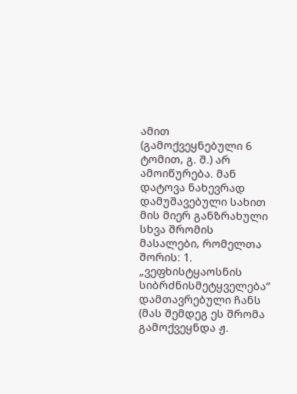ამით (გამოქვეყნებული 6 ტომით, გ. შ.) არ ამოიწურება. მან დატოვა ნახევრად დამუშავებული სახით მის მიერ განზრახული სხვა შრომის მასალები, რომელთა შორის: 1. „ვეფხისტყაოსნის სიბრძნისმეტყველება“ დამთავრებული ჩანს (მას შემდეგ ეს შრომა გამოქვეყნდა ჟ.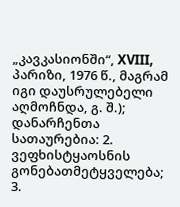„კავკასიონში“, XVIII, პარიზი, 1976 წ., მაგრამ იგი დაუსრულებელი აღმოჩნდა, გ. შ.); დანარჩენთა სათაურებია: 2. ვეფხისტყაოსნის გონებათმეტყველება; 3.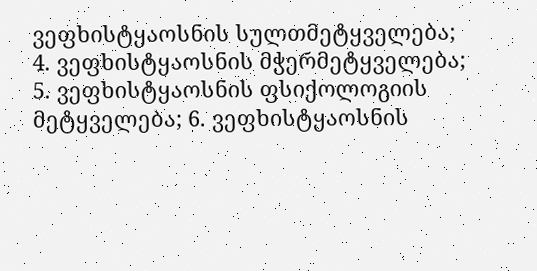ვეფხისტყაოსნის სულთმეტყველება; 4. ვეფხისტყაოსნის მჭერმეტყველება; 5. ვეფხისტყაოსნის ფსიქოლოგიის მეტყველება; 6. ვეფხისტყაოსნის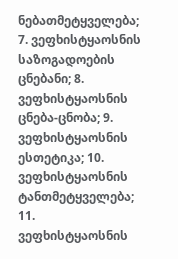ნებათმეტყველება; 7. ვეფხისტყაოსნის საზოგადოების ცნებანი; 8. ვეფხისტყაოსნის ცნება-ცნობა; 9. ვეფხისტყაოსნის ესთეტიკა; 10. ვეფხისტყაოსნის ტანთმეტყველება; 11. ვეფხისტყაოსნის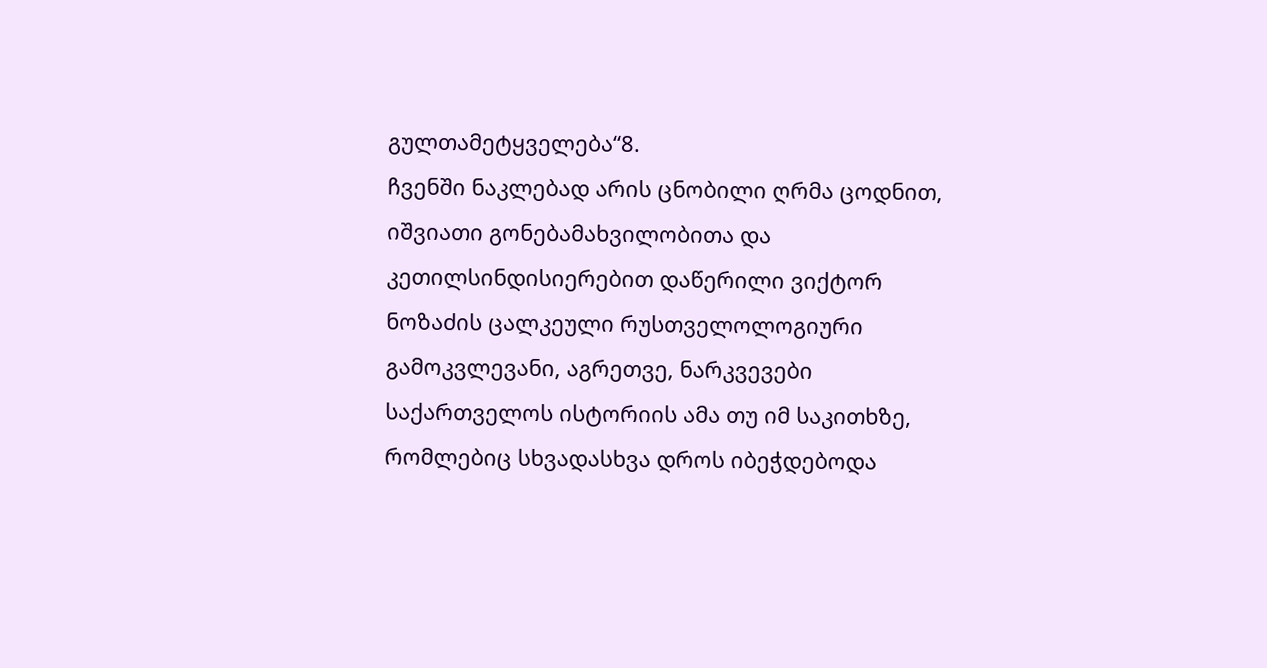გულთამეტყველება“8.
ჩვენში ნაკლებად არის ცნობილი ღრმა ცოდნით, იშვიათი გონებამახვილობითა და კეთილსინდისიერებით დაწერილი ვიქტორ ნოზაძის ცალკეული რუსთველოლოგიური გამოკვლევანი, აგრეთვე, ნარკვევები
საქართველოს ისტორიის ამა თუ იმ საკითხზე, რომლებიც სხვადასხვა დროს იბეჭდებოდა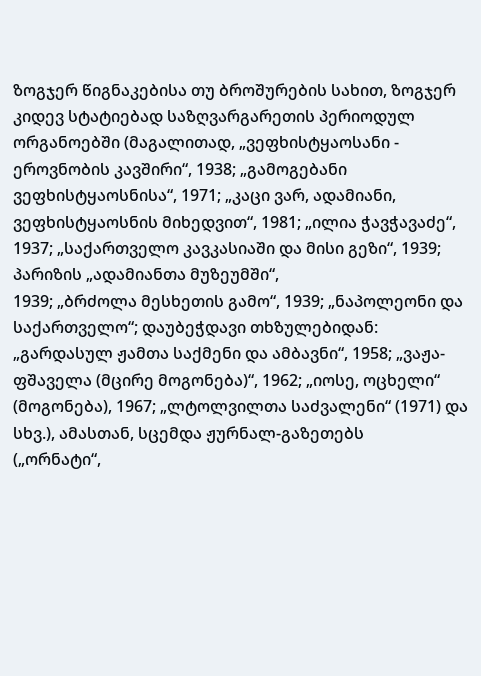ზოგჯერ წიგნაკებისა თუ ბროშურების სახით, ზოგჯერ კიდევ სტატიებად საზღვარგარეთის პერიოდულ ორგანოებში (მაგალითად, „ვეფხისტყაოსანი - ეროვნობის კავშირი“, 1938; „გამოგებანი ვეფხისტყაოსნისა“, 1971; „კაცი ვარ, ადამიანი, ვეფხისტყაოსნის მიხედვით“, 1981; „ილია ჭავჭავაძე“, 1937; „საქართველო კავკასიაში და მისი გეზი“, 1939; პარიზის „ადამიანთა მუზეუმში“,
1939; „ბრძოლა მესხეთის გამო“, 1939; „ნაპოლეონი და საქართველო“; დაუბეჭდავი თხზულებიდან: „გარდასულ ჟამთა საქმენი და ამბავნი“, 1958; „ვაჟა-ფშაველა (მცირე მოგონება)“, 1962; „იოსე, ოცხელი“ (მოგონება), 1967; „ლტოლვილთა საძვალენი“ (1971) და სხვ.), ამასთან, სცემდა ჟურნალ-გაზეთებს
(„ორნატი“,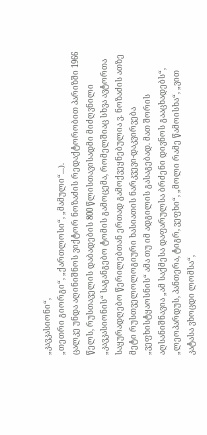„კავკასიონი“,
„თეთრი გიორგი“, „ქართლოსი“, „მამული“...).
ცალკე უნდა აღინიშნოს ვიქტორ ნოზაძის რედაქტორობით პარიზში 1966 წელს, რუსთაველის დაბადების 800 წლისთავისადმი მიძღვნილი „კავკასიონის“ საგანგებო ტომის გამოცემა, რომელშიაც სხვა ავტორთა საყურადღებო წერილებთან ერთად გამოქვეყნებულია ვ. ნოზაძის ათზე მეტი რუსთველოლოგიური ხასიათის ნარკვევი-დაკვირვება „ვეფხისტყაოსნის“ ამა თუ იმ ადგილის გასაგებად. მათ შორის აღსანიშნავია „ამ საქმესა დაფარულსა ბრძენი დივნოს გააცხადებს“,
„ლეოპარდუს, პანთერა, ტიგრ, ვეფხი“, „მოლი რამე წამოისხა“, „ვით კატასა ვხოცდი ლომსა“,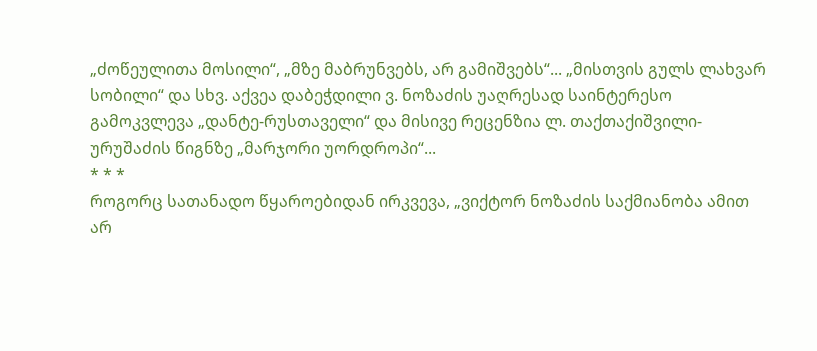„ძოწეულითა მოსილი“, „მზე მაბრუნვებს, არ გამიშვებს“... „მისთვის გულს ლახვარ სობილი“ და სხვ. აქვეა დაბეჭდილი ვ. ნოზაძის უაღრესად საინტერესო
გამოკვლევა „დანტე-რუსთაველი“ და მისივე რეცენზია ლ. თაქთაქიშვილი-ურუშაძის წიგნზე „მარჯორი უორდროპი“...
* * *
როგორც სათანადო წყაროებიდან ირკვევა, „ვიქტორ ნოზაძის საქმიანობა ამით არ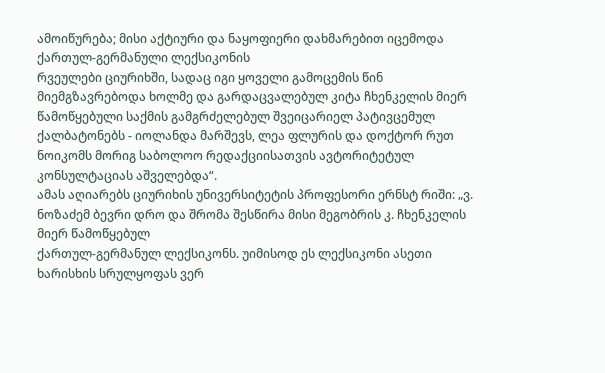ამოიწურება; მისი აქტიური და ნაყოფიერი დახმარებით იცემოდა ქართულ-გერმანული ლექსიკონის
რვეულები ციურიხში, სადაც იგი ყოველი გამოცემის წინ მიემგზავრებოდა ხოლმე და გარდაცვალებულ კიტა ჩხენკელის მიერ წამოწყებული საქმის გამგრძელებულ შვეიცარიელ პატივცემულ
ქალბატონებს - იოლანდა მარშევს, ლეა ფლურის და დოქტორ რუთ ნოიკომს მორიგ საბოლოო რედაქციისათვის ავტორიტეტულ კონსულტაციას აშველებდა“.
ამას აღიარებს ციურიხის უნივერსიტეტის პროფესორი ერნსტ რიში: „ვ. ნოზაძემ ბევრი დრო და შრომა შესწირა მისი მეგობრის კ. ჩხენკელის მიერ წამოწყებულ
ქართულ-გერმანულ ლექსიკონს. უიმისოდ ეს ლექსიკონი ასეთი ხარისხის სრულყოფას ვერ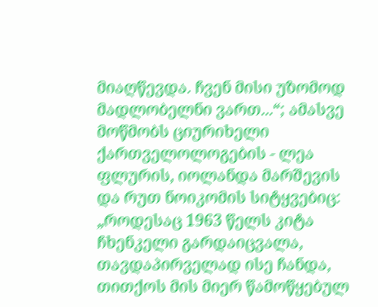მიაღწევდა. ჩვენ მისი უზომოდ მადლობელნი ვართ...“; ამასვე მოწმობს ციურიხელი ქართველოლოგების - ლეა ფლურის, იოლანდა მარშევის და რუთ ნოიკომის სიტყვებიც:
„როდესაც 1963 წელს კიტა ჩხენკელი გარდაიცვალა, თავდაპირველად ისე ჩანდა, თითქოს მის მიერ წამოწყებულ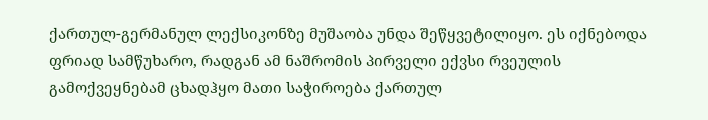ქართულ-გერმანულ ლექსიკონზე მუშაობა უნდა შეწყვეტილიყო. ეს იქნებოდა ფრიად სამწუხარო, რადგან ამ ნაშრომის პირველი ექვსი რვეულის გამოქვეყნებამ ცხადჰყო მათი საჭიროება ქართულ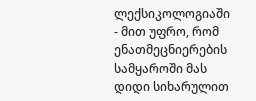ლექსიკოლოგიაში - მით უფრო, რომ ენათმეცნიერების სამყაროში მას დიდი სიხარულით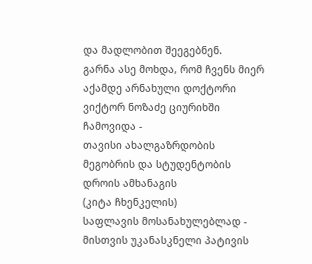და მადლობით შეეგებნენ.
გარნა ასე მოხდა, რომ ჩვენს მიერ აქამდე არნახული დოქტორი ვიქტორ ნოზაძე ციურიხში ჩამოვიდა -
თავისი ახალგაზრდობის მეგობრის და სტუდენტობის დროის ამხანაგის
(კიტა ჩხენკელის)
საფლავის მოსანახულებლად - მისთვის უკანასკნელი პატივის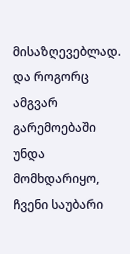მისაზღევებლად. და როგორც ამგვარ გარემოებაში უნდა მომხდარიყო, ჩვენი საუბარი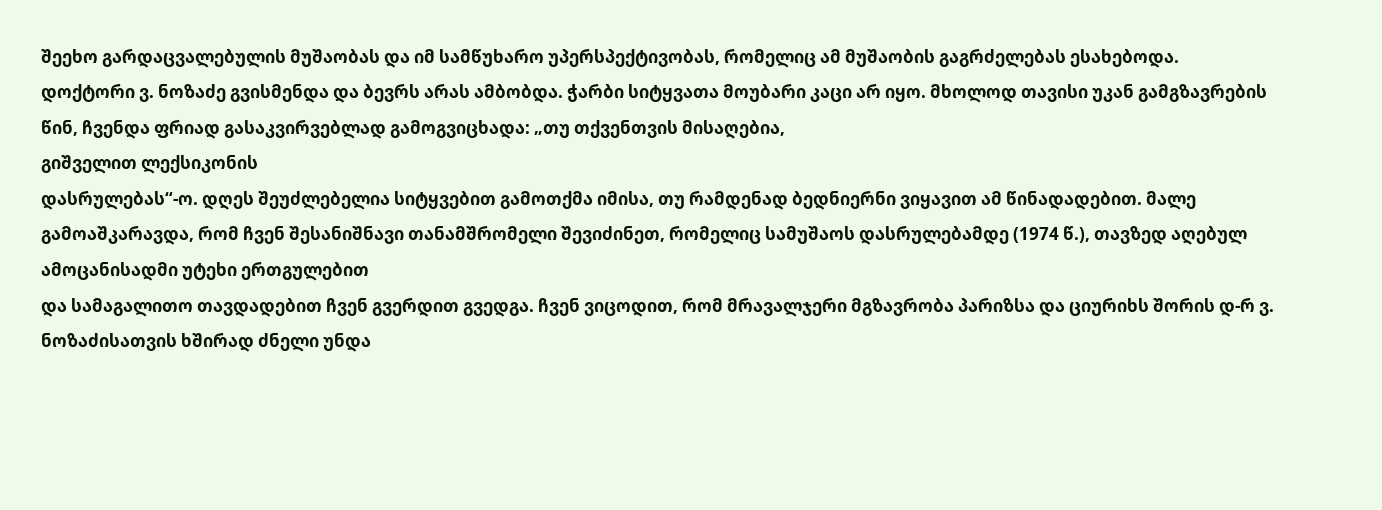შეეხო გარდაცვალებულის მუშაობას და იმ სამწუხარო უპერსპექტივობას, რომელიც ამ მუშაობის გაგრძელებას ესახებოდა.
დოქტორი ვ. ნოზაძე გვისმენდა და ბევრს არას ამბობდა. ჭარბი სიტყვათა მოუბარი კაცი არ იყო. მხოლოდ თავისი უკან გამგზავრების წინ, ჩვენდა ფრიად გასაკვირვებლად გამოგვიცხადა: „თუ თქვენთვის მისაღებია,
გიშველით ლექსიკონის
დასრულებას“-ო. დღეს შეუძლებელია სიტყვებით გამოთქმა იმისა, თუ რამდენად ბედნიერნი ვიყავით ამ წინადადებით. მალე გამოაშკარავდა, რომ ჩვენ შესანიშნავი თანამშრომელი შევიძინეთ, რომელიც სამუშაოს დასრულებამდე (1974 წ.), თავზედ აღებულ ამოცანისადმი უტეხი ერთგულებით
და სამაგალითო თავდადებით ჩვენ გვერდით გვედგა. ჩვენ ვიცოდით, რომ მრავალჯერი მგზავრობა პარიზსა და ციურიხს შორის დ-რ ვ. ნოზაძისათვის ხშირად ძნელი უნდა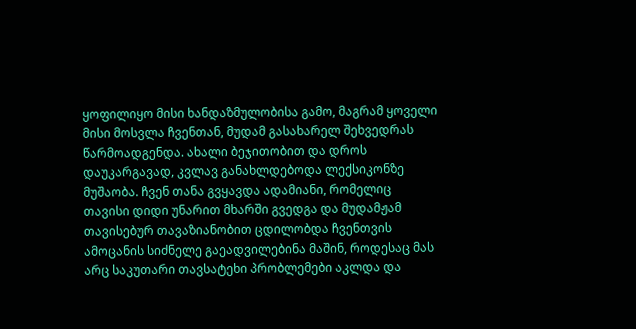ყოფილიყო მისი ხანდაზმულობისა გამო, მაგრამ ყოველი მისი მოსვლა ჩვენთან, მუდამ გასახარელ შეხვედრას წარმოადგენდა. ახალი ბეჯითობით და დროს დაუკარგავად, კვლავ განახლდებოდა ლექსიკონზე მუშაობა. ჩვენ თანა გვყავდა ადამიანი, რომელიც თავისი დიდი უნარით მხარში გვედგა და მუდამჟამ თავისებურ თავაზიანობით ცდილობდა ჩვენთვის ამოცანის სიძნელე გაეადვილებინა მაშინ, როდესაც მას არც საკუთარი თავსატეხი პრობლემები აკლდა და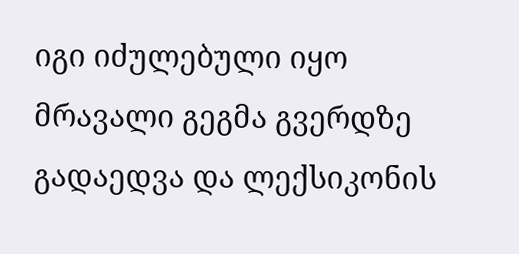იგი იძულებული იყო მრავალი გეგმა გვერდზე გადაედვა და ლექსიკონის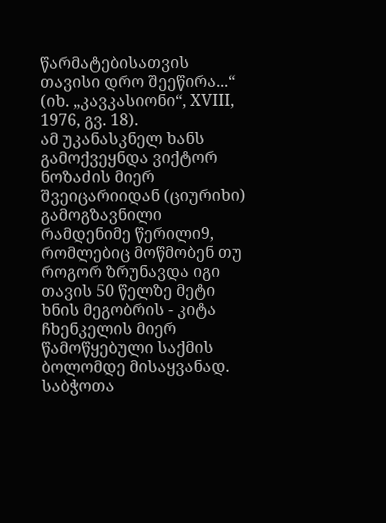წარმატებისათვის თავისი დრო შეეწირა...“ (იხ. „კავკასიონი“, XVIII, 1976, გვ. 18).
ამ უკანასკნელ ხანს გამოქვეყნდა ვიქტორ ნოზაძის მიერ შვეიცარიიდან (ციურიხი) გამოგზავნილი რამდენიმე წერილი9, რომლებიც მოწმობენ თუ როგორ ზრუნავდა იგი თავის 50 წელზე მეტი ხნის მეგობრის - კიტა ჩხენკელის მიერ წამოწყებული საქმის ბოლომდე მისაყვანად.
საბჭოთა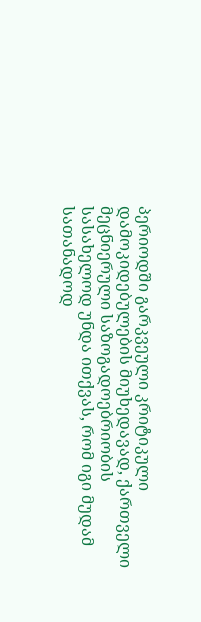პერიოდში გარკვეული კრიტიკული დამოკიდებულების მიუხედავად, ქართველი მეცნიერული საზოგადოებრიობის სასახელოდ უნდა ითქვას, რომ იგი მუდამ სათანადოდ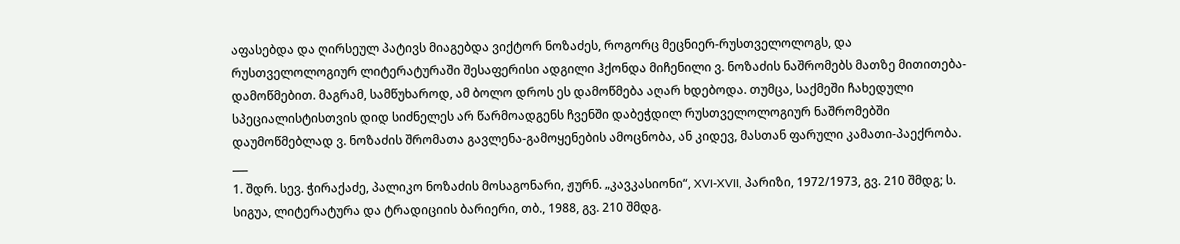აფასებდა და ღირსეულ პატივს მიაგებდა ვიქტორ ნოზაძეს, როგორც მეცნიერ-რუსთველოლოგს, და რუსთველოლოგიურ ლიტერატურაში შესაფერისი ადგილი ჰქონდა მიჩენილი ვ. ნოზაძის ნაშრომებს მათზე მითითება-დამოწმებით. მაგრამ, სამწუხაროდ, ამ ბოლო დროს ეს დამოწმება აღარ ხდებოდა. თუმცა, საქმეში ჩახედული სპეციალისტისთვის დიდ სიძნელეს არ წარმოადგენს ჩვენში დაბეჭდილ რუსთველოლოგიურ ნაშრომებში დაუმოწმებლად ვ. ნოზაძის შრომათა გავლენა-გამოყენების ამოცნობა, ან კიდევ, მასთან ფარული კამათი-პაექრობა.
___
1. შდრ. სევ. ჭირაქაძე, პალიკო ნოზაძის მოსაგონარი, ჟურნ. „კავკასიონი“, XVI-XVII, პარიზი, 1972/1973, გვ. 210 შმდგ; ს. სიგუა, ლიტერატურა და ტრადიციის ბარიერი, თბ., 1988, გვ. 210 შმდგ.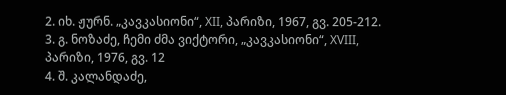2. იხ. ჟურნ. „კავკასიონი“, XII, პარიზი, 1967, გვ. 205-212.
3. გ. ნოზაძე, ჩემი ძმა ვიქტორი, „კავკასიონი“, XVIII, პარიზი, 1976, გვ. 12
4. შ. კალანდაძე,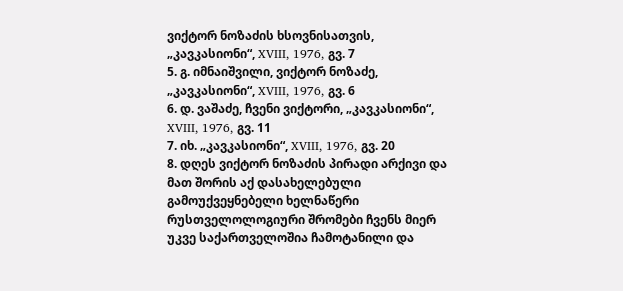ვიქტორ ნოზაძის ხსოვნისათვის, „კავკასიონი“, XVIII, 1976, გვ. 7
5. გ. იმნაიშვილი, ვიქტორ ნოზაძე, „კავკასიონი“, XVIII, 1976, გვ. 6
6. დ. ვაშაძე, ჩვენი ვიქტორი, „კავკასიონი“, XVIII, 1976, გვ. 11
7. იხ. „კავკასიონი“, XVIII, 1976, გვ. 20
8. დღეს ვიქტორ ნოზაძის პირადი არქივი და მათ შორის აქ დასახელებული გამოუქვეყნებელი ხელნაწერი რუსთველოლოგიური შრომები ჩვენს მიერ უკვე საქართველოშია ჩამოტანილი და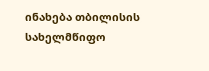ინახება თბილისის სახელმწიფო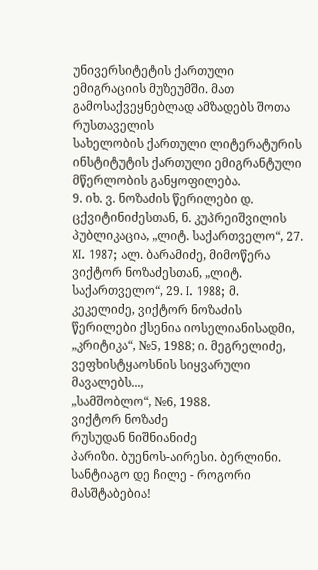უნივერსიტეტის ქართული ემიგრაციის მუზეუმში. მათ გამოსაქვეყნებლად ამზადებს შოთა რუსთაველის
სახელობის ქართული ლიტერატურის ინსტიტუტის ქართული ემიგრანტული მწერლობის განყოფილება.
9. იხ. ვ. ნოზაძის წერილები დ. ცქვიტინიძესთან, ნ. კუპრეიშვილის პუბლიკაცია, „ლიტ. საქართველო“, 27. XI. 1987; ალ. ბარამიძე, მიმოწერა ვიქტორ ნოზაძესთან, „ლიტ. საქართველო“, 29. I. 1988; მ. კეკელიძე, ვიქტორ ნოზაძის წერილები ქსენია იოსელიანისადმი, „კრიტიკა“, №5, 1988; ი. მეგრელიძე, ვეფხისტყაოსნის სიყვარული მავალებს...,
„სამშობლო“, №6, 1988.
ვიქტორ ნოზაძე
რუსუდან ნიშნიანიძე
პარიზი. ბუენოს-აირესი. ბერლინი. სანტიაგო დე ჩილე - როგორი მასშტაბებია!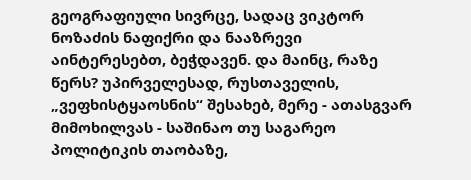გეოგრაფიული სივრცე, სადაც ვიკტორ ნოზაძის ნაფიქრი და ნააზრევი აინტერესებთ, ბეჭდავენ. და მაინც, რაზე წერს? უპირველესად, რუსთაველის, „ვეფხისტყაოსნის“ შესახებ, მერე - ათასგვარ მიმოხილვას - საშინაო თუ საგარეო პოლიტიკის თაობაზე,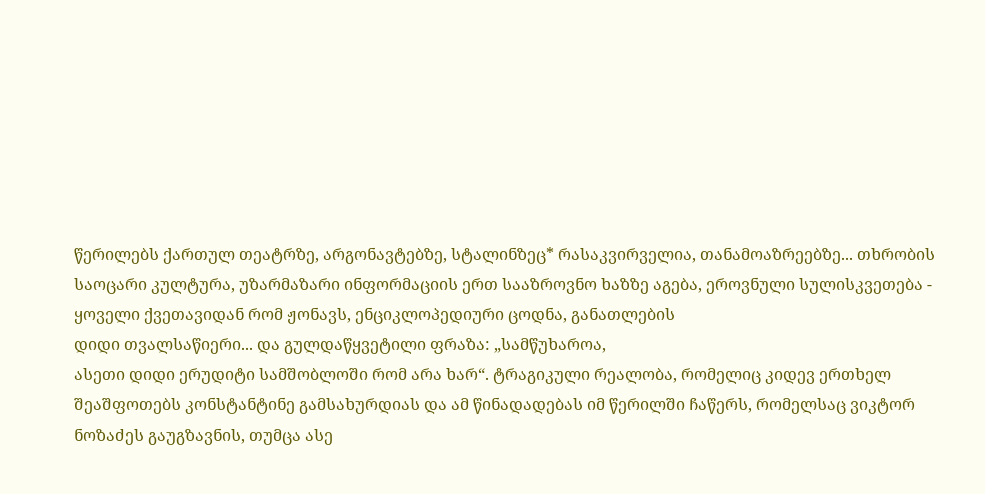წერილებს ქართულ თეატრზე, არგონავტებზე, სტალინზეც* რასაკვირველია, თანამოაზრეებზე... თხრობის საოცარი კულტურა, უზარმაზარი ინფორმაციის ერთ სააზროვნო ხაზზე აგება, ეროვნული სულისკვეთება - ყოველი ქვეთავიდან რომ ჟონავს, ენციკლოპედიური ცოდნა, განათლების
დიდი თვალსაწიერი... და გულდაწყვეტილი ფრაზა: „სამწუხაროა,
ასეთი დიდი ერუდიტი სამშობლოში რომ არა ხარ“. ტრაგიკული რეალობა, რომელიც კიდევ ერთხელ შეაშფოთებს კონსტანტინე გამსახურდიას და ამ წინადადებას იმ წერილში ჩაწერს, რომელსაც ვიკტორ ნოზაძეს გაუგზავნის, თუმცა ასე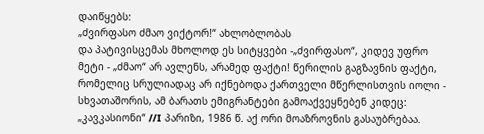დაიწყებს:
„ძვირფასო ძმაო ვიქტორ!“ ახლობლობას
და პატივისცემას მხოლოდ ეს სიტყვები -„ძვირფასო“, კიდევ უფრო მეტი - „ძმაო“ არ ავლენს, არამედ ფაქტი! წერილის გაგზავნის ფაქტი, რომელიც სრულიადაც არ იქნებოდა ქართველი მწერლისთვის იოლი - სხვათაშორის, ამ ბარათს ემიგრანტები გამოაქვეყნებენ კიდეც: „კავკასიონი“ //I პარიზი, 1986 წ. აქ ორი მოაზროვნის გასაუბრებაა.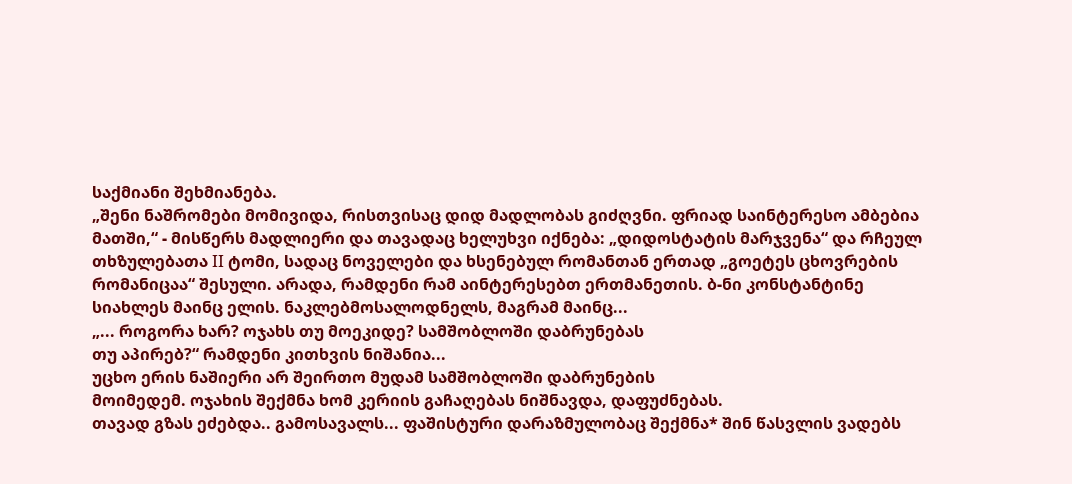საქმიანი შეხმიანება.
„შენი ნაშრომები მომივიდა, რისთვისაც დიდ მადლობას გიძღვნი. ფრიად საინტერესო ამბებია მათში,“ - მისწერს მადლიერი და თავადაც ხელუხვი იქნება: „დიდოსტატის მარჯვენა“ და რჩეულ თხზულებათა II ტომი, სადაც ნოველები და ხსენებულ რომანთან ერთად „გოეტეს ცხოვრების რომანიცაა“ შესული. არადა, რამდენი რამ აინტერესებთ ერთმანეთის. ბ-ნი კონსტანტინე სიახლეს მაინც ელის. ნაკლებმოსალოდნელს, მაგრამ მაინც...
„... როგორა ხარ? ოჯახს თუ მოეკიდე? სამშობლოში დაბრუნებას
თუ აპირებ?“ რამდენი კითხვის ნიშანია...
უცხო ერის ნაშიერი არ შეირთო მუდამ სამშობლოში დაბრუნების
მოიმედემ. ოჯახის შექმნა ხომ კერიის გაჩაღებას ნიშნავდა, დაფუძნებას.
თავად გზას ეძებდა.. გამოსავალს... ფაშისტური დარაზმულობაც შექმნა* შინ წასვლის ვადებს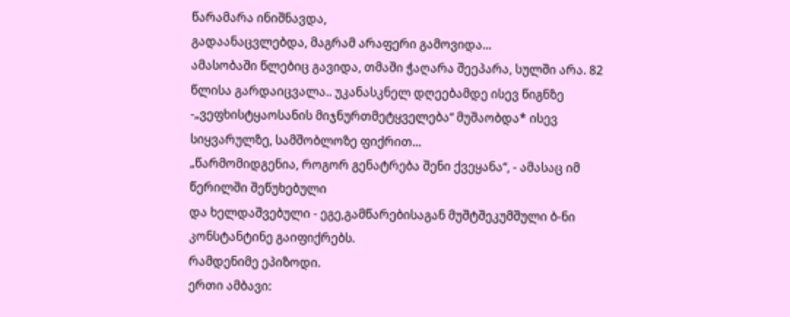წარამარა ინიშნავდა,
გადაანაცვლებდა, მაგრამ არაფერი გამოვიდა...
ამასობაში წლებიც გავიდა, თმაში ჭაღარა შეეპარა, სულში არა. 82 წლისა გარდაიცვალა.. უკანასკნელ დღეებამდე ისევ წიგნზე -„ვეფხისტყაოსანის მიჯნურთმეტყველება“ მუშაობდა* ისევ სიყვარულზე, სამშობლოზე ფიქრით...
„წარმომიდგენია, როგორ გენატრება შენი ქვეყანა“, - ამასაც იმ წერილში შეწუხებული
და ხელდაშვებული - ეგე,გამწარებისაგან მუშტშეკუმშული ბ-ნი კონსტანტინე გაიფიქრებს.
რამდენიმე ეპიზოდი.
ერთი ამბავი: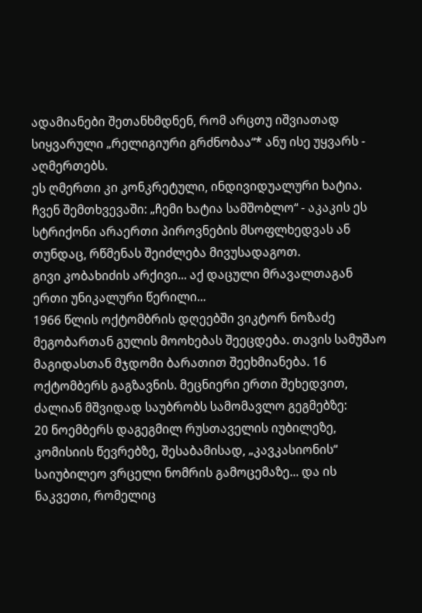ადამიანები შეთანხმდნენ, რომ არცთუ იშვიათად სიყვარული „რელიგიური გრძნობაა“* ანუ ისე უყვარს - აღმერთებს.
ეს ღმერთი კი კონკრეტული, ინდივიდუალური ხატია. ჩვენ შემთხვევაში: „ჩემი ხატია სამშობლო“ - აკაკის ეს სტრიქონი არაერთი პიროვნების მსოფლხედვას ან თუნდაც, რწმენას შეიძლება მივუსადაგოთ.
გივი კობახიძის არქივი... აქ დაცული მრავალთაგან ერთი უნიკალური წერილი...
1966 წლის ოქტომბრის დღეებში ვიკტორ ნოზაძე მეგობართან გულის მოოხებას შეეცდება. თავის სამუშაო მაგიდასთან მჯდომი ბარათით შეეხმიანება. 16 ოქტომბერს გაგზავნის. მეცნიერი ერთი შეხედვით, ძალიან მშვიდად საუბრობს სამომავლო გეგმებზე:
20 ნოემბერს დაგეგმილ რუსთაველის იუბილეზე, კომისიის წევრებზე, შესაბამისად, „კავკასიონის“ საიუბილეო ვრცელი ნომრის გამოცემაზე... და ის ნაკვეთი, რომელიც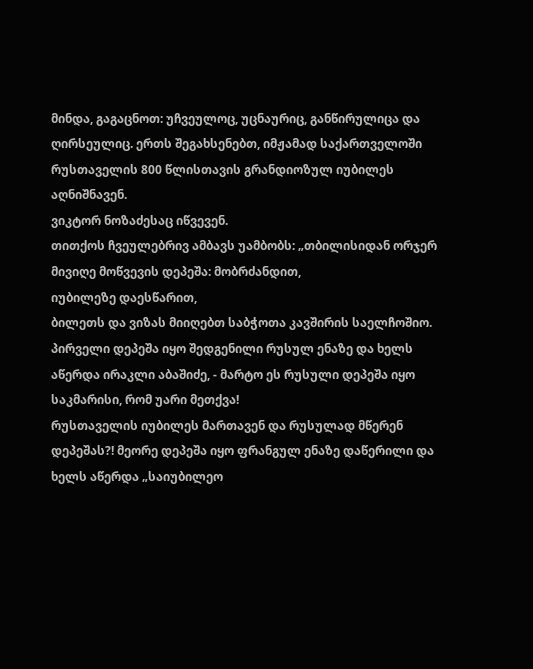მინდა, გაგაცნოთ: უჩვეულოც, უცნაურიც, განწირულიცა და ღირსეულიც. ერთს შეგახსენებთ, იმჟამად საქართველოში რუსთაველის 800 წლისთავის გრანდიოზულ იუბილეს აღნიშნავენ.
ვიკტორ ნოზაძესაც იწვევენ.
თითქოს ჩვეულებრივ ამბავს უამბობს: „თბილისიდან ორჯერ მივიღე მოწვევის დეპეშა: მობრძანდით,
იუბილეზე დაესწარით,
ბილეთს და ვიზას მიიღებთ საბჭოთა კავშირის საელჩოშიო. პირველი დეპეშა იყო შედგენილი რუსულ ენაზე და ხელს აწერდა ირაკლი აბაშიძე, - მარტო ეს რუსული დეპეშა იყო საკმარისი, რომ უარი მეთქვა!
რუსთაველის იუბილეს მართავენ და რუსულად მწერენ დეპეშას?! მეორე დეპეშა იყო ფრანგულ ენაზე დაწერილი და ხელს აწერდა „საიუბილეო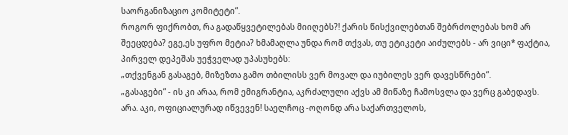საორგანიზაციო კომიტეტი“.
როგორ ფიქრობთ, რა გადაწყვეტილებას მიიღებს?! ქარის წისქვილებთან შებრძოლებას ხომ არ შეეცდება? ეგე,ეს უფრო მეტია? ხმამაღლა უნდა რომ თქვას, თუ ეტიკეტი აიძულებს - არ ვიცი* ფაქტია, პირველ დეპეშას უეჭველად უპასუხებს:
„თქვენგან გასაგებ, მიზეზთა გამო თბილისს ვერ მოვალ და იუბილეს ვერ დავესწრები“.
„გასაგები“ - ის კი არაა, რომ ემიგრანტია, აკრძალული აქვს ამ მიწაზე ჩამოსვლა და ვერც გაბედავს. არა. აკი, ოფიციალურად იწვევენ! საელჩოც -ოღონდ არა საქართველოს,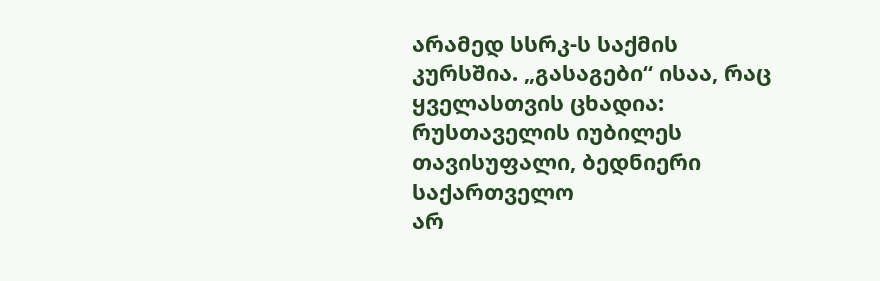არამედ სსრკ-ს საქმის კურსშია. „გასაგები“ ისაა, რაც ყველასთვის ცხადია: რუსთაველის იუბილეს თავისუფალი, ბედნიერი საქართველო
არ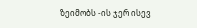ზეიმობს -ის ჯერ ისევ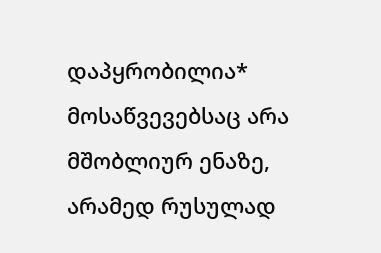დაპყრობილია* მოსაწვევებსაც არა მშობლიურ ენაზე, არამედ რუსულად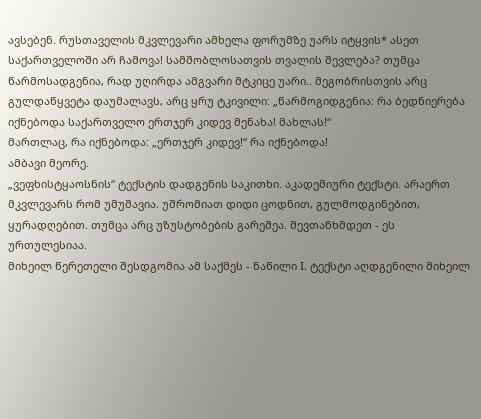ავსებენ. რუსთაველის მკვლევარი ამხელა ფორუმზე უარს იტყვის* ასეთ საქართველოში არ ჩამოვა! სამშობლოსათვის თვალის შევლება? თუმცა წარმოსადგენია, რად უღირდა ამგვარი მტკიცე უარი.. მეგობრისთვის არც გულდაწყვეტა დაუმალავს, არც ყრუ ტკივილი: „წარმოგიდგენია: რა ბედნიერება იქნებოდა საქართველო ერთჯერ კიდევ მენახა! მახლას!“
მართლაც, რა იქნებოდა: „ერთჯერ კიდევ!“ რა იქნებოდა!
ამბავი მეორე.
„ვეფხისტყაოსნის“ ტექსტის დადგენის საკითხი. აკადემიური ტექსტი. არაერთ მკვლევარს რომ უმუშავია. უშრომიათ დიდი ცოდნით, გულმოდგინებით, ყურადღებით. თუმცა არც უზუსტობების გარეშეა. შევთანხმდეთ - ეს ურთულესიაა.
მიხეილ წერეთელი შესდგომია ამ საქმეს - ნაწილი I. ტექსტი აღდგენილი მიხეილ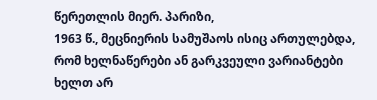წერეთლის მიერ. პარიზი,
1963 წ., მეცნიერის სამუშაოს ისიც ართულებდა,
რომ ხელნაწერები ან გარკვეული ვარიანტები
ხელთ არ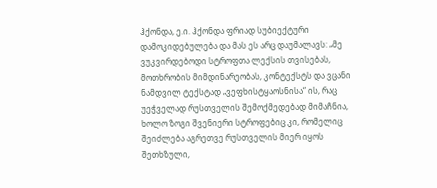ჰქონდა, ე.ი. ჰქონდა ფრიად სუბიექტური
დამოკიდებულება და მას ეს არც დაუმალავს: „მე ვუკვირდებოდი სტროფთა ლექსის თვისებას, მოთხრობის მიმდინარეობას, კონტექსტს და ვცანი ნამდვილ ტექსტად „ვეფხისტყაოსნისა“ ის, რაც უეჭველად რუსთველის შემოქმედებად მიმაჩნია, ხოლო ზოგი შვენიერი სტროფებიც კი, რომელიც შეიძლება აგრეთვე რუსთველის მიერ იყოს შეთხზული,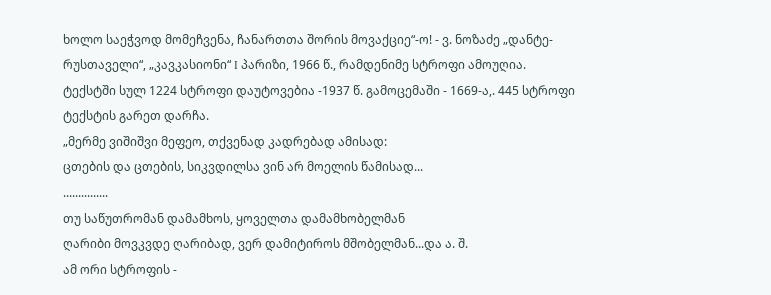ხოლო საეჭვოდ მომეჩვენა, ჩანართთა შორის მოვაქციე“-ო! - ვ. ნოზაძე „დანტე-რუსთაველი“, „კავკასიონი“ I პარიზი, 1966 წ., რამდენიმე სტროფი ამოუღია. ტექსტში სულ 1224 სტროფი დაუტოვებია -1937 წ. გამოცემაში - 1669-ა,. 445 სტროფი ტექსტის გარეთ დარჩა.
„მერმე ვიშიშვი მეფეო, თქვენად კადრებად ამისად:
ცთების და ცთების, სიკვდილსა ვინ არ მოელის წამისად...
...............
თუ საწუთრომან დამამხოს, ყოველთა დამამხობელმან
ღარიბი მოვკვდე ღარიბად, ვერ დამიტიროს მშობელმან...და ა. შ.
ამ ორი სტროფის -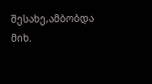შესახე,ამბობდა მიხ.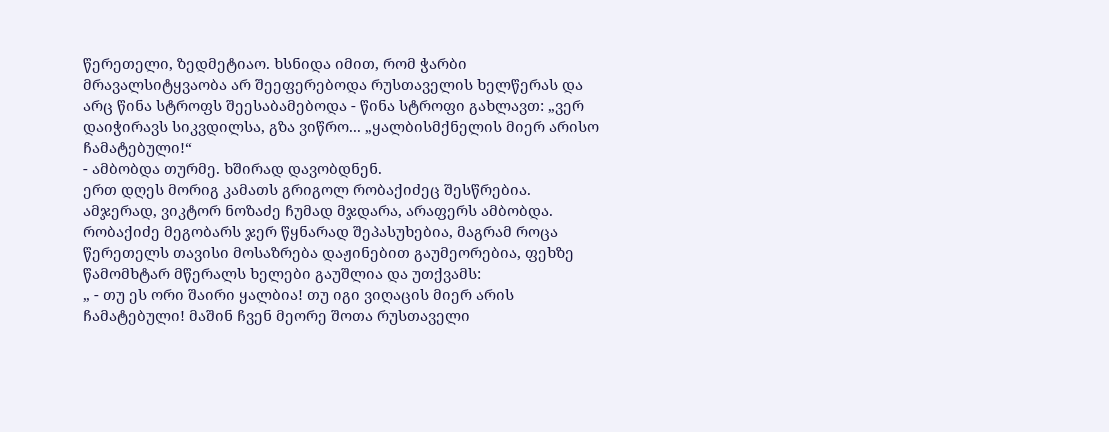წერეთელი, ზედმეტიაო. ხსნიდა იმით, რომ ჭარბი მრავალსიტყვაობა არ შეეფერებოდა რუსთაველის ხელწერას და არც წინა სტროფს შეესაბამებოდა - წინა სტროფი გახლავთ: „ვერ დაიჭირავს სიკვდილსა, გზა ვიწრო... „ყალბისმქნელის მიერ არისო ჩამატებული!“
- ამბობდა თურმე. ხშირად დავობდნენ.
ერთ დღეს მორიგ კამათს გრიგოლ რობაქიძეც შესწრებია.
ამჯერად, ვიკტორ ნოზაძე ჩუმად მჯდარა, არაფერს ამბობდა. რობაქიძე მეგობარს ჯერ წყნარად შეპასუხებია, მაგრამ როცა წერეთელს თავისი მოსაზრება დაჟინებით გაუმეორებია, ფეხზე წამომხტარ მწერალს ხელები გაუშლია და უთქვამს:
„ - თუ ეს ორი შაირი ყალბია! თუ იგი ვიღაცის მიერ არის ჩამატებული! მაშინ ჩვენ მეორე შოთა რუსთაველი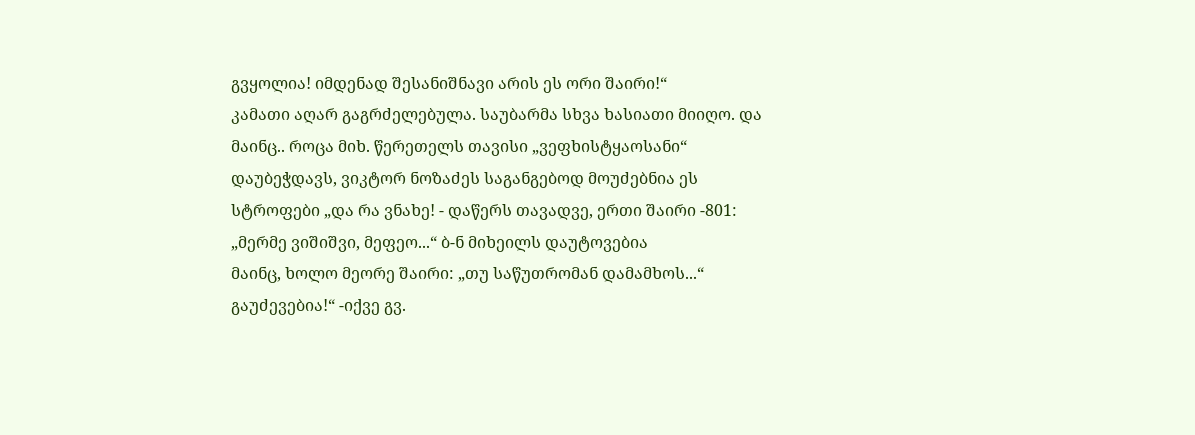გვყოლია! იმდენად შესანიშნავი არის ეს ორი შაირი!“
კამათი აღარ გაგრძელებულა. საუბარმა სხვა ხასიათი მიიღო. და მაინც.. როცა მიხ. წერეთელს თავისი „ვეფხისტყაოსანი“ დაუბეჭდავს, ვიკტორ ნოზაძეს საგანგებოდ მოუძებნია ეს სტროფები „და რა ვნახე! - დაწერს თავადვე, ერთი შაირი -801:
„მერმე ვიშიშვი, მეფეო...“ ბ-ნ მიხეილს დაუტოვებია
მაინც, ხოლო მეორე შაირი: „თუ საწუთრომან დამამხოს...“ გაუძევებია!“ -იქვე გვ.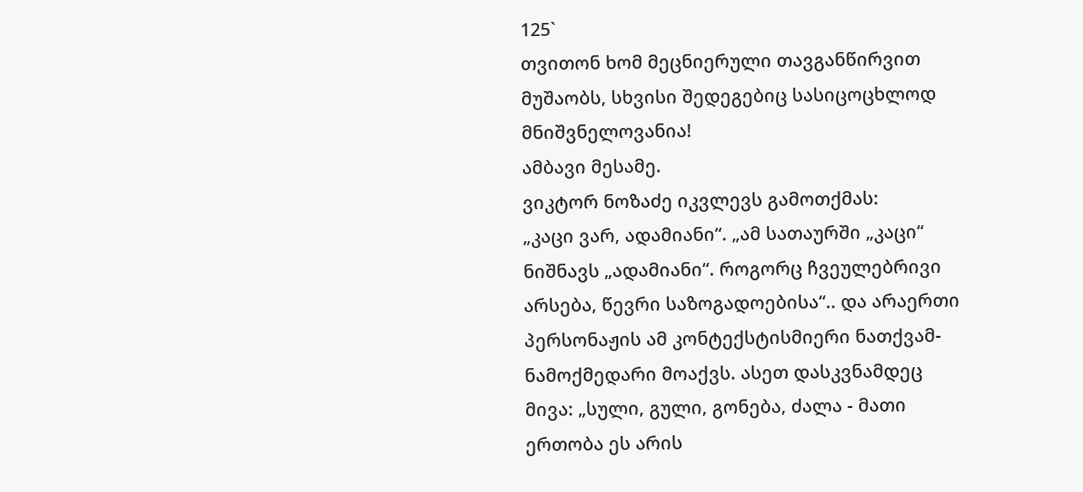125`
თვითონ ხომ მეცნიერული თავგანწირვით მუშაობს, სხვისი შედეგებიც სასიცოცხლოდ მნიშვნელოვანია!
ამბავი მესამე.
ვიკტორ ნოზაძე იკვლევს გამოთქმას:
„კაცი ვარ, ადამიანი“. „ამ სათაურში „კაცი“ ნიშნავს „ადამიანი“. როგორც ჩვეულებრივი არსება, წევრი საზოგადოებისა“.. და არაერთი პერსონაჟის ამ კონტექსტისმიერი ნათქვამ-ნამოქმედარი მოაქვს. ასეთ დასკვნამდეც მივა: „სული, გული, გონება, ძალა - მათი ერთობა ეს არის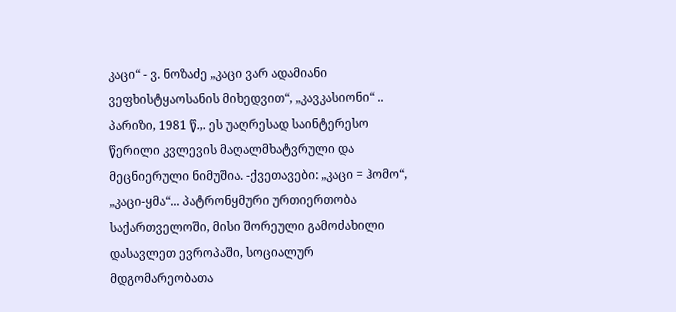კაცი“ - ვ. ნოზაძე „კაცი ვარ ადამიანი ვეფხისტყაოსანის მიხედვით“, „კავკასიონი“ .. პარიზი, 1981 წ.,. ეს უაღრესად საინტერესო
წერილი კვლევის მაღალმხატვრული და მეცნიერული ნიმუშია. -ქვეთავები: „კაცი = ჰომო“, „კაცი-ყმა“... პატრონყმური ურთიერთობა საქართველოში, მისი შორეული გამოძახილი დასავლეთ ევროპაში, სოციალურ მდგომარეობათა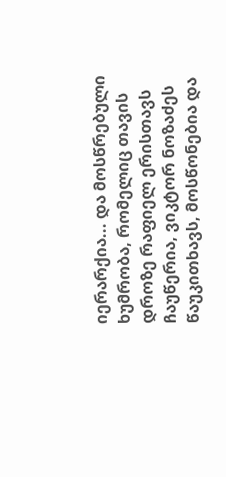იერარქია... და მოსწრებული ხუმრობა, რომელიც თავის დროზე რაფიელ ერისთავს ჩაუწერია, ვიკტორ ნოზაძეს წაუკითხავს, მოსწონებია და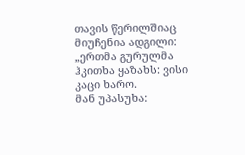თავის წერილშიაც მიუჩენია ადგილი:
„ერთმა გურულმა ჰკითხა ყაზახს: ვისი კაცი ხარო.
მან უპასუხა: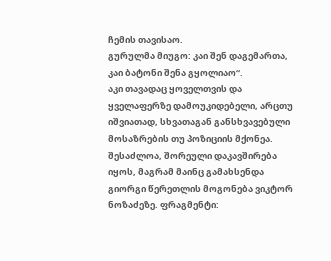ჩემის თავისაო.
გურულმა მიუგო: კაი შენ დაგემართა, კაი ბატონი შენა გყოლიაო“.
აკი თავადაც ყოველთვის და ყველაფერზე დამოუკიდებელი, არცთუ იშვიათად, სხვათაგან განსხვავებული მოსაზრების თუ პოზიციის მქონეა. შესაძლოა, შორეული დაკავშირება იყოს, მაგრამ მაინც გამახსენდა გიორგი წერეთლის მოგონება ვიკტორ ნოზაძეზე. ფრაგმენტი: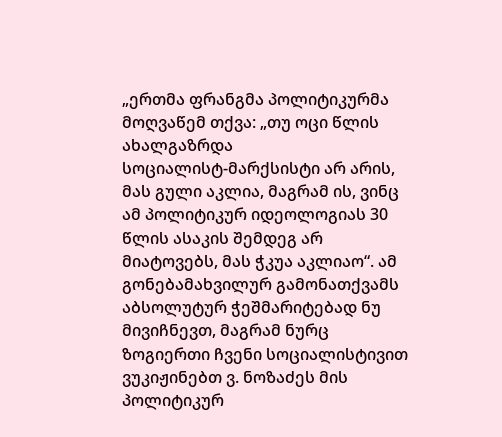„ერთმა ფრანგმა პოლიტიკურმა მოღვაწემ თქვა: „თუ ოცი წლის ახალგაზრდა
სოციალისტ-მარქსისტი არ არის, მას გული აკლია, მაგრამ ის, ვინც ამ პოლიტიკურ იდეოლოგიას 30 წლის ასაკის შემდეგ არ მიატოვებს, მას ჭკუა აკლიაო“. ამ გონებამახვილურ გამონათქვამს აბსოლუტურ ჭეშმარიტებად ნუ მივიჩნევთ, მაგრამ ნურც ზოგიერთი ჩვენი სოციალისტივით ვუკიჟინებთ ვ. ნოზაძეს მის პოლიტიკურ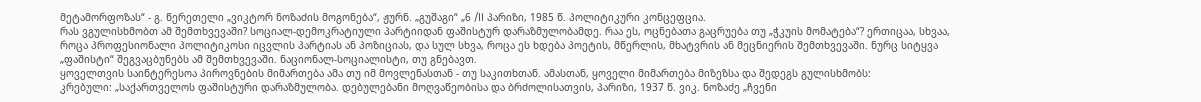მეტამორფოზას“ - გ. წერეთელი „ვიკტორ ნოზაძის მოგონება“, ჟურნ. „გუშაგი“ „6 /II პარიზი, 1985 წ. პოლიტიკური კონცეფცია.
რას ვგულისხმობთ ამ შემთხვევაში? სოციალ-დემოკრატიული პარტიიდან ფაშისტურ დარაზმულობამდე. რაა ეს, ოცნებათა გაცრუება თუ „ჭკუის მომატება“? ერთიცაა, სხვაა, როცა პროფესიონალი პოლიტიკოსი იცვლის პარტიას ან პოზიციას, და სულ სხვა, როცა ეს ხდება პოეტის, მწერლის, მხატვრის ან მეცნიერის შემთხვევაში. ნურც სიტყვა „ფაშისტი“ შეგვაცბუნებს ამ შემთხვევაში. ნაციონალ-სოციალისტი, თუ გნებავთ.
ყოველთვის საინტერესოა პიროვნების მიმართება ამა თუ იმ მოვლენასთან - თუ საკითხთან. ამასთან, ყოველი მიმართება მიზეზსა და შედეგს გულისხმობს:
კრებული: „საქართველოს ფაშისტური დარაზმულობა. დებულებანი მოღვაწეობისა და ბრძოლისათვის, პარიზი, 1937 წ. ვიკ. ნოზაძე „ჩვენი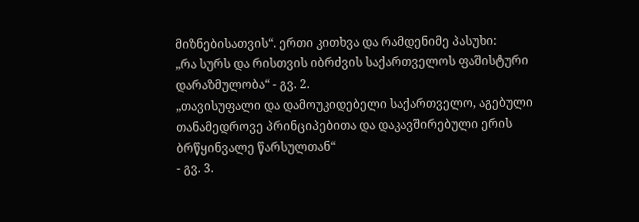მიზნებისათვის“. ერთი კითხვა და რამდენიმე პასუხი:
„რა სურს და რისთვის იბრძვის საქართველოს ფაშისტური დარაზმულობა“ - გვ. 2.
„თავისუფალი და დამოუკიდებელი საქართველო, აგებული თანამედროვე პრინციპებითა და დაკავშირებული ერის ბრწყინვალე წარსულთან“
- გვ. 3.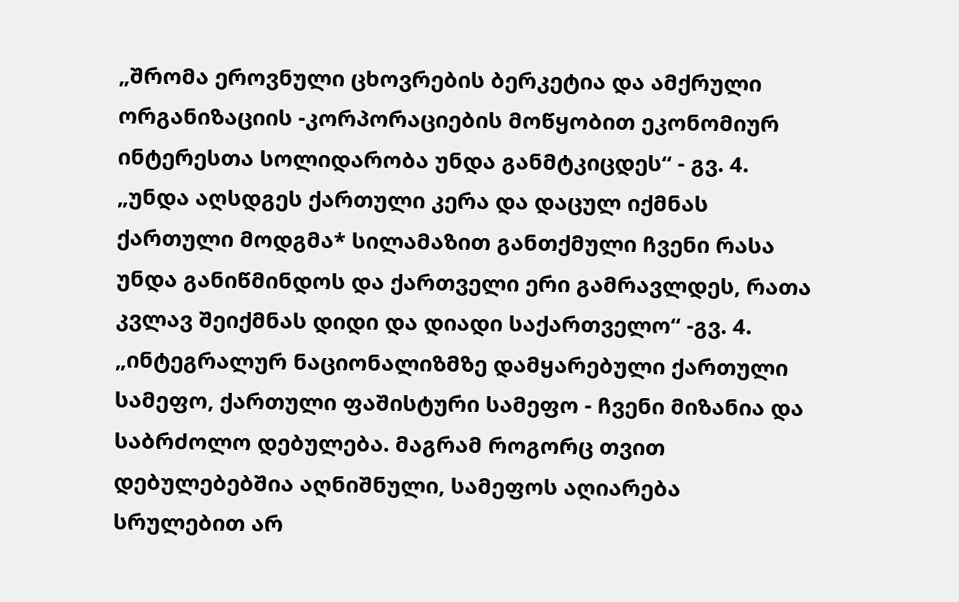„შრომა ეროვნული ცხოვრების ბერკეტია და ამქრული ორგანიზაციის -კორპორაციების მოწყობით ეკონომიურ ინტერესთა სოლიდარობა უნდა განმტკიცდეს“ - გვ. 4.
„უნდა აღსდგეს ქართული კერა და დაცულ იქმნას ქართული მოდგმა* სილამაზით განთქმული ჩვენი რასა უნდა განიწმინდოს და ქართველი ერი გამრავლდეს, რათა კვლავ შეიქმნას დიდი და დიადი საქართველო“ -გვ. 4.
„ინტეგრალურ ნაციონალიზმზე დამყარებული ქართული სამეფო, ქართული ფაშისტური სამეფო - ჩვენი მიზანია და საბრძოლო დებულება. მაგრამ როგორც თვით დებულებებშია აღნიშნული, სამეფოს აღიარება სრულებით არ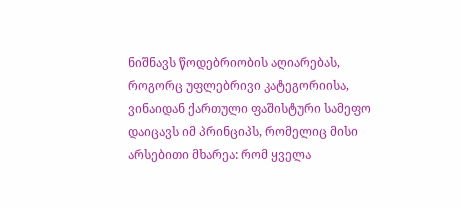ნიშნავს წოდებრიობის აღიარებას, როგორც უფლებრივი კატეგორიისა, ვინაიდან ქართული ფაშისტური სამეფო დაიცავს იმ პრინციპს, რომელიც მისი არსებითი მხარეა: რომ ყველა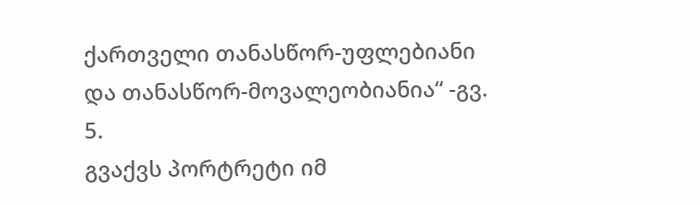ქართველი თანასწორ-უფლებიანი და თანასწორ-მოვალეობიანია“ -გვ. 5.
გვაქვს პორტრეტი იმ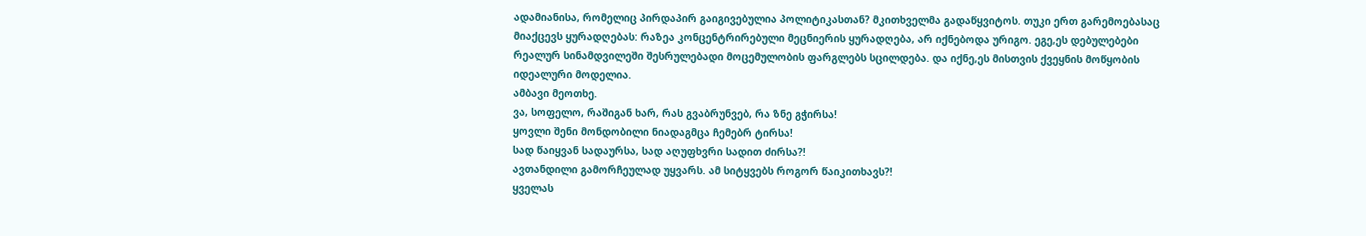ადამიანისა, რომელიც პირდაპირ გაიგივებულია პოლიტიკასთან? მკითხველმა გადაწყვიტოს. თუკი ერთ გარემოებასაც მიაქცევს ყურადღებას: რაზეა კონცენტრირებული მეცნიერის ყურადღება, არ იქნებოდა ურიგო. ეგე,ეს დებულებები რეალურ სინამდვილეში შესრულებადი მოცემულობის ფარგლებს სცილდება. და იქნე,ეს მისთვის ქვეყნის მოწყობის იდეალური მოდელია.
ამბავი მეოთხე.
ვა, სოფელო, რაშიგან ხარ, რას გვაბრუნვებ, რა ზნე გჭირსა!
ყოვლი შენი მონდობილი ნიადაგმცა ჩემებრ ტირსა!
სად წაიყვან სადაურსა, სად აღუფხვრი სადით ძირსა?!
ავთანდილი გამორჩეულად უყვარს. ამ სიტყვებს როგორ წაიკითხავს?!
ყველას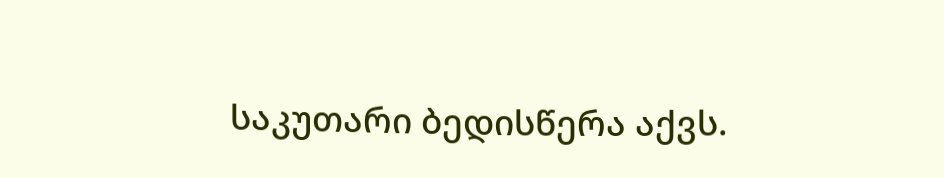საკუთარი ბედისწერა აქვს.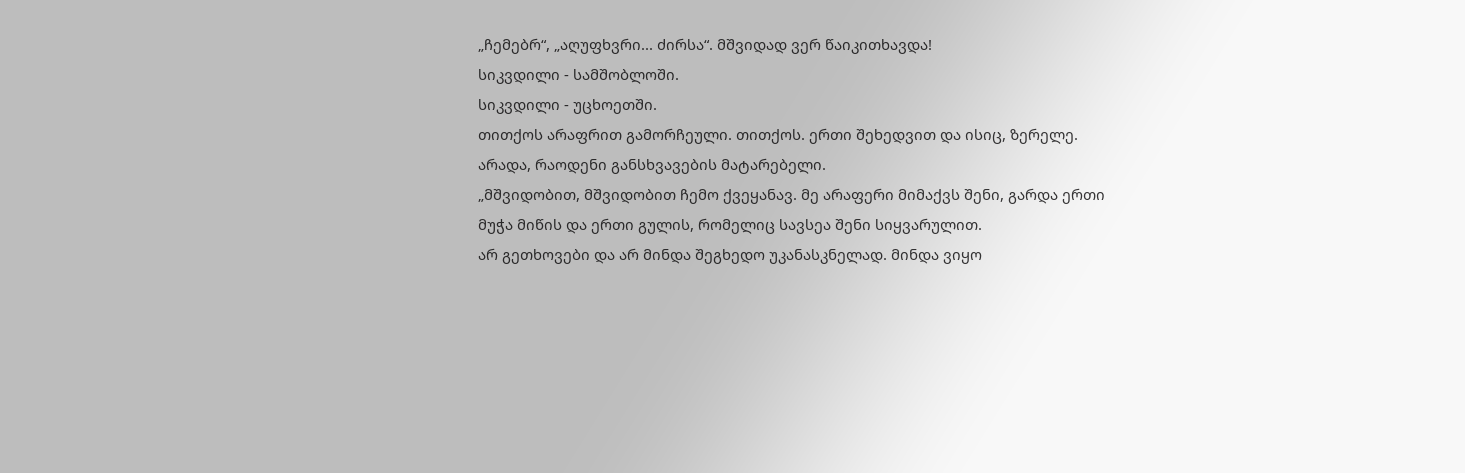„ჩემებრ“, „აღუფხვრი... ძირსა“. მშვიდად ვერ წაიკითხავდა!
სიკვდილი - სამშობლოში.
სიკვდილი - უცხოეთში.
თითქოს არაფრით გამორჩეული. თითქოს. ერთი შეხედვით და ისიც, ზერელე. არადა, რაოდენი განსხვავების მატარებელი.
„მშვიდობით, მშვიდობით ჩემო ქვეყანავ. მე არაფერი მიმაქვს შენი, გარდა ერთი მუჭა მიწის და ერთი გულის, რომელიც სავსეა შენი სიყვარულით.
არ გეთხოვები და არ მინდა შეგხედო უკანასკნელად. მინდა ვიყო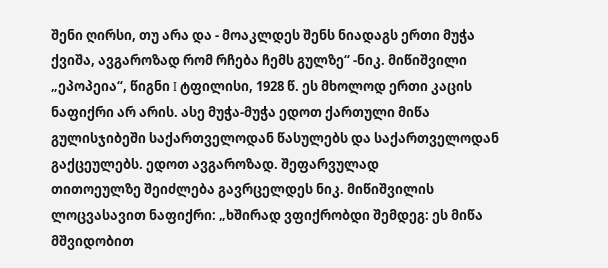შენი ღირსი, თუ არა და - მოაკლდეს შენს ნიადაგს ერთი მუჭა ქვიშა, ავგაროზად რომ რჩება ჩემს გულზე“ -ნიკ. მიწიშვილი „ეპოპეია“, წიგნი I ტფილისი, 1928 წ. ეს მხოლოდ ერთი კაცის ნაფიქრი არ არის. ასე მუჭა-მუჭა ედოთ ქართული მიწა გულისჯიბეში საქართველოდან წასულებს და საქართველოდან გაქცეულებს. ედოთ ავგაროზად. შეფარვულად
თითოეულზე შეიძლება გავრცელდეს ნიკ. მიწიშვილის
ლოცვასავით ნაფიქრი: „ხშირად ვფიქრობდი შემდეგ: ეს მიწა მშვიდობით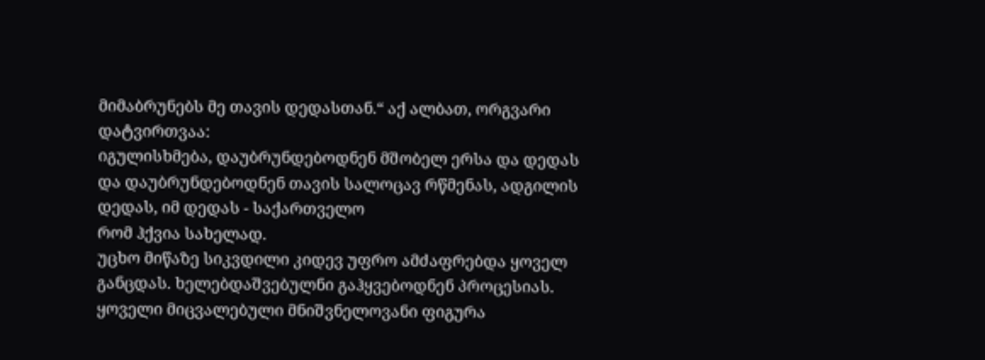მიმაბრუნებს მე თავის დედასთან.“ აქ ალბათ, ორგვარი დატვირთვაა:
იგულისხმება, დაუბრუნდებოდნენ მშობელ ერსა და დედას და დაუბრუნდებოდნენ თავის სალოცავ რწმენას, ადგილის დედას, იმ დედას - საქართველო
რომ ჰქვია სახელად.
უცხო მიწაზე სიკვდილი კიდევ უფრო ამძაფრებდა ყოველ განცდას. ხელებდაშვებულნი გაჰყვებოდნენ პროცესიას. ყოველი მიცვალებული მნიშვნელოვანი ფიგურა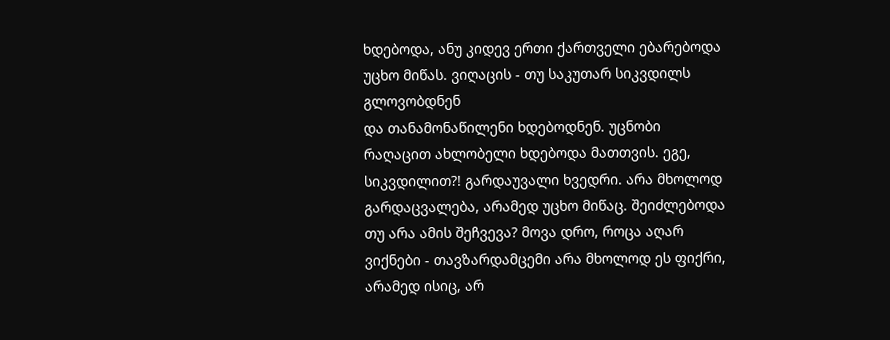ხდებოდა, ანუ კიდევ ერთი ქართველი ებარებოდა უცხო მიწას. ვიღაცის - თუ საკუთარ სიკვდილს გლოვობდნენ
და თანამონაწილენი ხდებოდნენ. უცნობი რაღაცით ახლობელი ხდებოდა მათთვის. ეგე, სიკვდილით?! გარდაუვალი ხვედრი. არა მხოლოდ გარდაცვალება, არამედ უცხო მიწაც. შეიძლებოდა თუ არა ამის შეჩვევა? მოვა დრო, როცა აღარ ვიქნები - თავზარდამცემი არა მხოლოდ ეს ფიქრი, არამედ ისიც, არ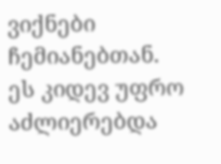ვიქნები ჩემიანებთან. ეს კიდევ უფრო აძლიერებდა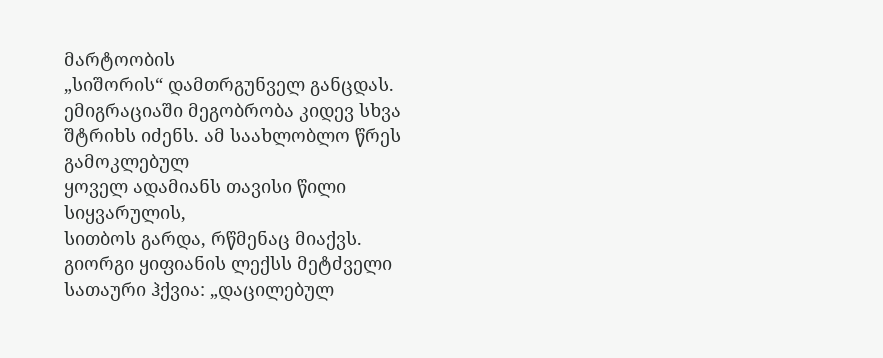მარტოობის
„სიშორის“ დამთრგუნველ განცდას.
ემიგრაციაში მეგობრობა კიდევ სხვა შტრიხს იძენს. ამ საახლობლო წრეს გამოკლებულ
ყოველ ადამიანს თავისი წილი სიყვარულის,
სითბოს გარდა, რწმენაც მიაქვს. გიორგი ყიფიანის ლექსს მეტძველი სათაური ჰქვია: „დაცილებულ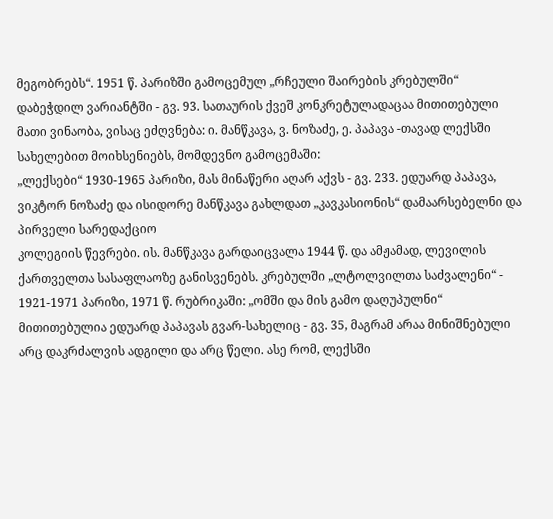მეგობრებს“. 1951 წ. პარიზში გამოცემულ „რჩეული შაირების კრებულში“ დაბეჭდილ ვარიანტში - გვ. 93. სათაურის ქვეშ კონკრეტულადაცაა მითითებული მათი ვინაობა, ვისაც ეძღვნება: ი. მანწკავა, ვ. ნოზაძე, ე. პაპავა -თავად ლექსში სახელებით მოიხსენიებს, მომდევნო გამოცემაში:
„ლექსები“ 1930-1965 პარიზი, მას მინაწერი აღარ აქვს - გვ. 233. ედუარდ პაპავა, ვიკტორ ნოზაძე და ისიდორე მანწკავა გახლდათ „კავკასიონის“ დამაარსებელნი და პირველი სარედაქციო
კოლეგიის წევრები. ის. მანწკავა გარდაიცვალა 1944 წ. და ამჟამად, ლევილის ქართველთა სასაფლაოზე განისვენებს. კრებულში „ლტოლვილთა საძვალენი“ - 1921-1971 პარიზი, 1971 წ. რუბრიკაში: „ომში და მის გამო დაღუპულნი“ მითითებულია ედუარდ პაპავას გვარ-სახელიც - გვ. 35, მაგრამ არაა მინიშნებული არც დაკრძალვის ადგილი და არც წელი. ასე რომ, ლექსში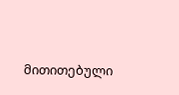მითითებული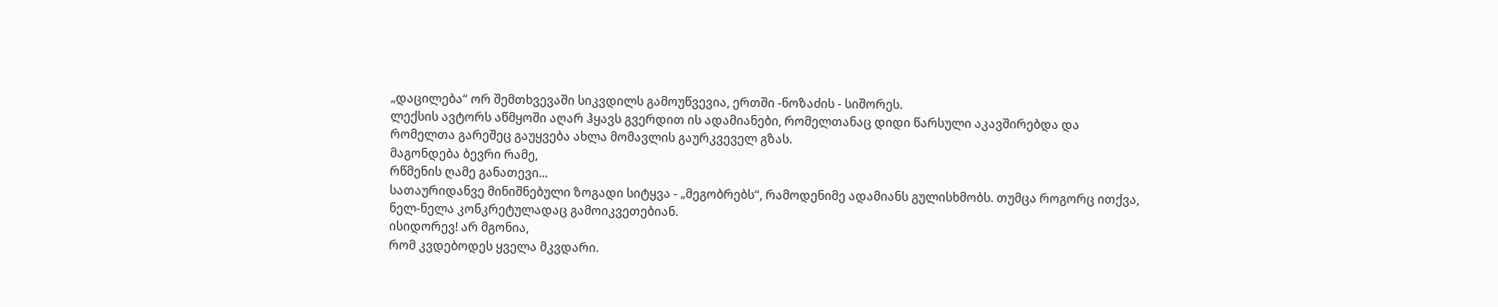„დაცილება“ ორ შემთხვევაში სიკვდილს გამოუწვევია, ერთში -ნოზაძის - სიშორეს.
ლექსის ავტორს აწმყოში აღარ ჰყავს გვერდით ის ადამიანები, რომელთანაც დიდი წარსული აკავშირებდა და რომელთა გარეშეც გაუყვება ახლა მომავლის გაურკვეველ გზას.
მაგონდება ბევრი რამე,
რწმენის ღამე განათევი...
სათაურიდანვე მინიშნებული ზოგადი სიტყვა - „მეგობრებს“, რამოდენიმე ადამიანს გულისხმობს. თუმცა როგორც ითქვა, ნელ-ნელა კონკრეტულადაც გამოიკვეთებიან.
ისიდორევ! არ მგონია,
რომ კვდებოდეს ყველა მკვდარი.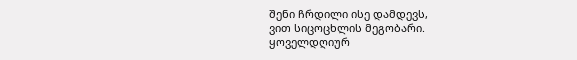შენი ჩრდილი ისე დამდევს,
ვით სიცოცხლის მეგობარი.
ყოველდღიურ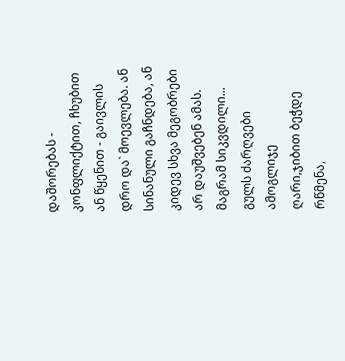დაშორებას - კონფლიქტით, ჩხუბით ან წყენით - გაივლის დრო და` მოევლება. ან სინანული გაჩნდება, ან კიდევ სხვა მეგობრები არ დაუშვებენ ამას. მაგრამ სიკვდილი...
გულს ძარღვები ამოგლიჯე
ღარი,ჯიბით ბეჭდე რწმენა,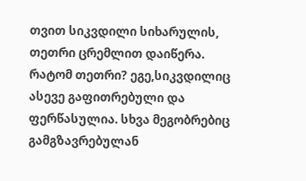თვით სიკვდილი სიხარულის,
თეთრი ცრემლით დაიწერა.
რატომ თეთრი? ეგე,სიკვდილიც ასევე გაფითრებული და ფერწასულია. სხვა მეგობრებიც გამგზავრებულან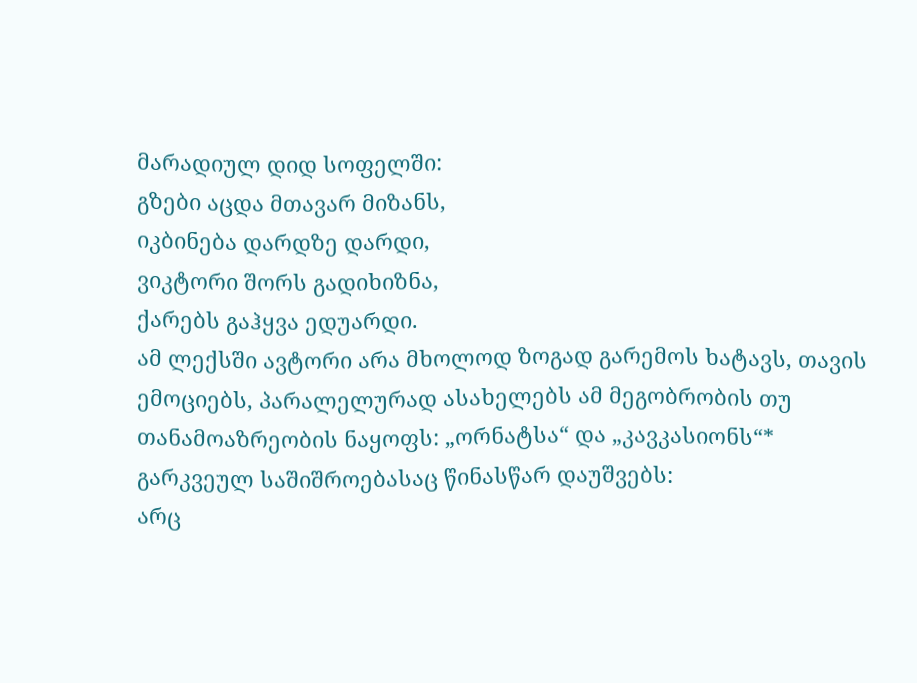მარადიულ დიდ სოფელში:
გზები აცდა მთავარ მიზანს,
იკბინება დარდზე დარდი,
ვიკტორი შორს გადიხიზნა,
ქარებს გაჰყვა ედუარდი.
ამ ლექსში ავტორი არა მხოლოდ ზოგად გარემოს ხატავს, თავის ემოციებს, პარალელურად ასახელებს ამ მეგობრობის თუ თანამოაზრეობის ნაყოფს: „ორნატსა“ და „კავკასიონს“* გარკვეულ საშიშროებასაც წინასწარ დაუშვებს:
არც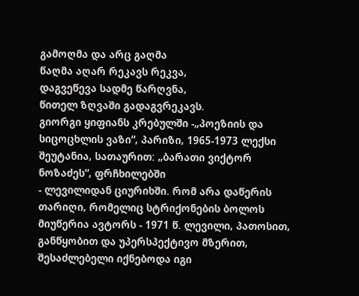გამოღმა და არც გაღმა
წაღმა აღარ რეკავს რეკვა,
დაგვეწევა სადმე წარღვნა,
წითელ ზღვაში გადაგვრეკავს.
გიორგი ყიფიანს კრებულში -„პოეზიის და სიცოცხლის ვაზი“, პარიზი, 1965-1973 ლექსი შეუტანია, სათაურით: „ბარათი ვიქტორ ნოზაძეს“, ფრჩხილებში
- ლევილიდან ციურიხში. რომ არა დაწერის თარიღი, რომელიც სტრიქონების ბოლოს მიუწერია ავტორს - 1971 წ. ლევილი, პათოსით, განწყობით და უპერსპექტივო მზერით, შესაძლებელი იქნებოდა იგი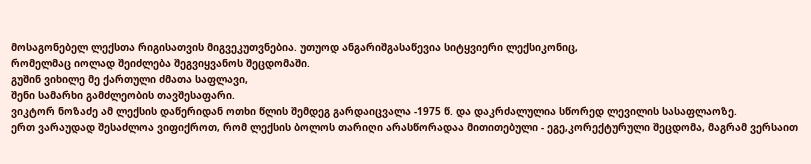მოსაგონებელ ლექსთა რიგისათვის მიგვეკუთვნებია. უთუოდ ანგარიშგასაწევია სიტყვიერი ლექსიკონიც,
რომელმაც იოლად შეიძლება შეგვიყვანოს შეცდომაში.
გუშინ ვიხილე მე ქართული ძმათა საფლავი,
შენი სამარხი გამძლეობის თავშესაფარი.
ვიკტორ ნოზაძე ამ ლექსის დაწერიდან ოთხი წლის შემდეგ გარდაიცვალა -1975 წ. და დაკრძალულია სწორედ ლევილის სასაფლაოზე.
ერთ ვარაუდად შესაძლოა ვიფიქროთ, რომ ლექსის ბოლოს თარიღი არასწორადაა მითითებული - ეგე,კორექტურული შეცდომა, მაგრამ ვერსაით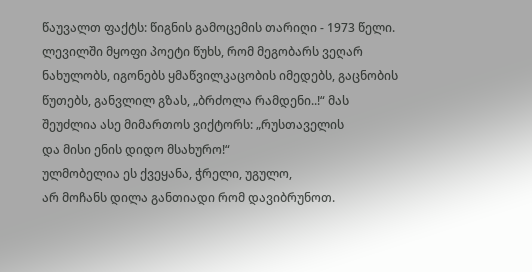წაუვალთ ფაქტს: წიგნის გამოცემის თარიღი - 1973 წელი.
ლევილში მყოფი პოეტი წუხს, რომ მეგობარს ვეღარ ნახულობს, იგონებს ყმაწვილკაცობის იმედებს, გაცნობის წუთებს, განვლილ გზას, „ბრძოლა რამდენი..!“ მას შეუძლია ასე მიმართოს ვიქტორს: „რუსთაველის
და მისი ენის დიდო მსახურო!“
ულმობელია ეს ქვეყანა, ჭრელი, უგულო,
არ მოჩანს დილა განთიადი რომ დავიბრუნოთ.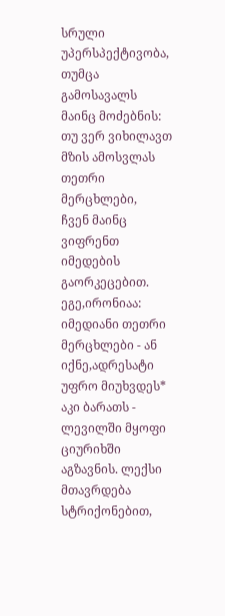სრული უპერსპექტივობა, თუმცა გამოსავალს
მაინც მოძებნის:
თუ ვერ ვიხილავთ მზის ამოსვლას თეთრი მერცხლები,
ჩვენ მაინც ვიფრენთ იმედების გაორკეცებით.
ეგე,ირონიაა: იმედიანი თეთრი მერცხლები - ან იქნე,ადრესატი უფრო მიუხვდეს* აკი ბარათს - ლევილში მყოფი ციურიხში აგზავნის. ლექსი მთავრდება სტრიქონებით,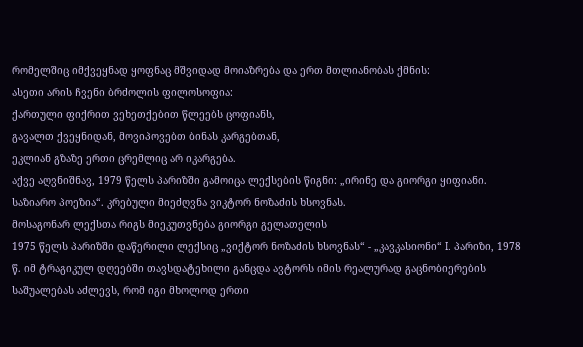რომელშიც იმქვეყნად ყოფნაც მშვიდად მოიაზრება და ერთ მთლიანობას ქმნის:
ასეთი არის ჩვენი ბრძოლის ფილოსოფია:
ქართული ფიქრით ვეხეთქებით წლეებს ცოფიანს,
გავალთ ქვეყნიდან, მოვიპოვებთ ბინას კარგებთან,
ეკლიან გზაზე ერთი ცრემლიც არ იკარგება.
აქვე აღვნიშნავ, 1979 წელს პარიზში გამოიცა ლექსების წიგნი: „ირინე და გიორგი ყიფიანი. საზიარო პოეზია“. კრებული მიეძღვნა ვიკტორ ნოზაძის ხსოვნას.
მოსაგონარ ლექსთა რიგს მიეკუთვნება გიორგი გელათელის
1975 წელს პარიზში დაწერილი ლექსიც „ვიქტორ ნოზაძის ხსოვნას“ - „კავკასიონი“ I. პარიზი, 1978 წ. იმ ტრაგიკულ დღეებში თავსდატეხილი განცდა ავტორს იმის რეალურად გაცნობიერების საშუალებას აძლევს, რომ იგი მხოლოდ ერთი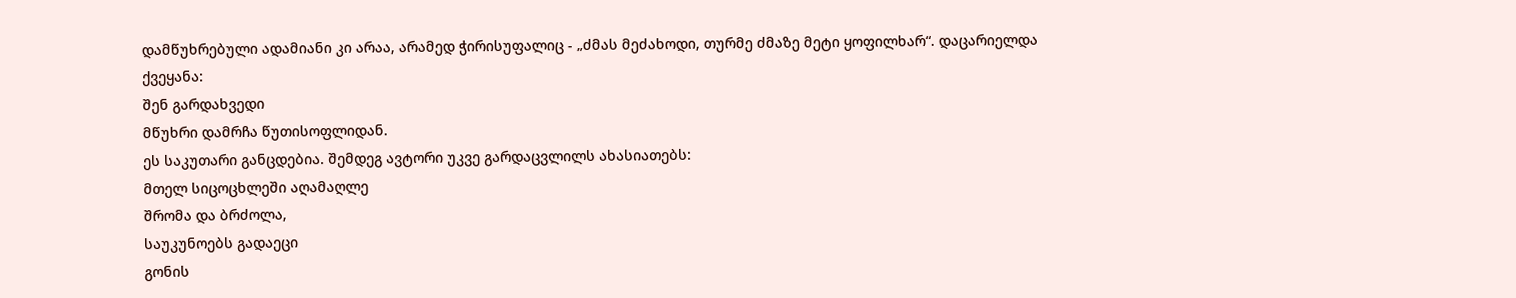დამწუხრებული ადამიანი კი არაა, არამედ ჭირისუფალიც - „ძმას მეძახოდი, თურმე ძმაზე მეტი ყოფილხარ“. დაცარიელდა
ქვეყანა:
შენ გარდახვედი
მწუხრი დამრჩა წუთისოფლიდან.
ეს საკუთარი განცდებია. შემდეგ ავტორი უკვე გარდაცვლილს ახასიათებს:
მთელ სიცოცხლეში აღამაღლე
შრომა და ბრძოლა,
საუკუნოებს გადაეცი
გონის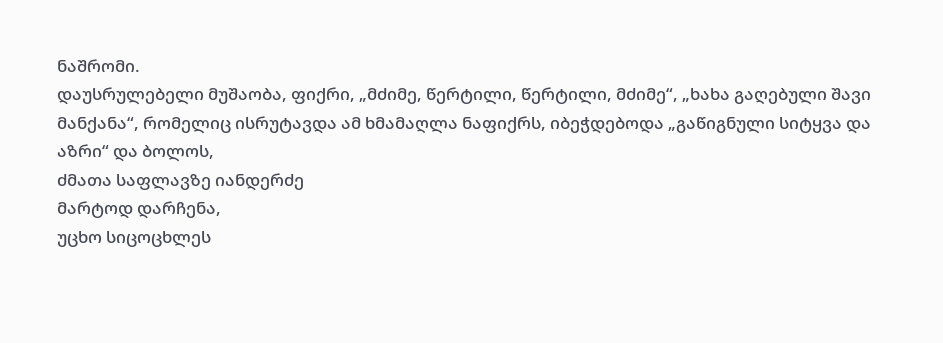ნაშრომი.
დაუსრულებელი მუშაობა, ფიქრი, „მძიმე, წერტილი, წერტილი, მძიმე“, „ხახა გაღებული შავი მანქანა“, რომელიც ისრუტავდა ამ ხმამაღლა ნაფიქრს, იბეჭდებოდა „გაწიგნული სიტყვა და აზრი“ და ბოლოს,
ძმათა საფლავზე იანდერძე
მარტოდ დარჩენა,
უცხო სიცოცხლეს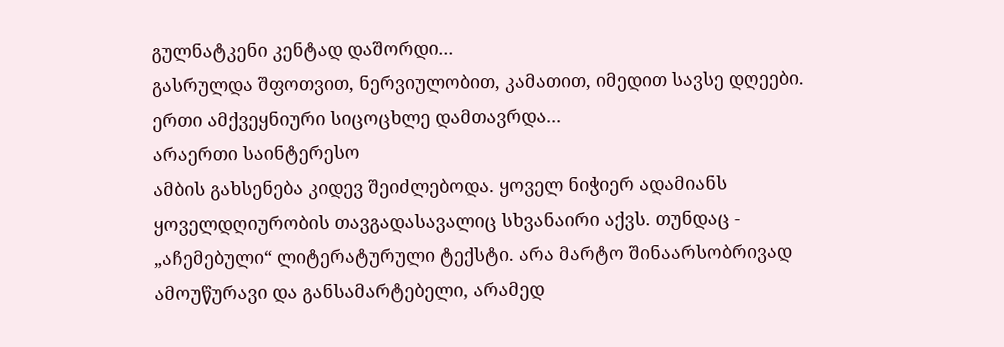გულნატკენი კენტად დაშორდი...
გასრულდა შფოთვით, ნერვიულობით, კამათით, იმედით სავსე დღეები. ერთი ამქვეყნიური სიცოცხლე დამთავრდა...
არაერთი საინტერესო
ამბის გახსენება კიდევ შეიძლებოდა. ყოველ ნიჭიერ ადამიანს ყოველდღიურობის თავგადასავალიც სხვანაირი აქვს. თუნდაც - „აჩემებული“ ლიტერატურული ტექსტი. არა მარტო შინაარსობრივად ამოუწურავი და განსამარტებელი, არამედ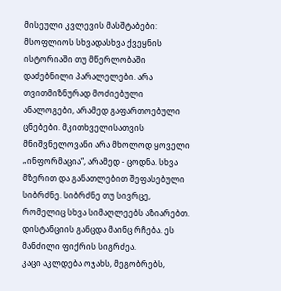მისეული კვლევის მასშტაბები: მსოფლიოს სხვადასხვა ქვეყნის ისტორიაში თუ მწერლობაში დაძებნილი პარალელები. არა თვითმიზნურად მოძიებული ანალოგები, არამედ გაფართოებული ცნებები. მკითხველისათვის მნიშვნელოვანი არა მხოლოდ ყოველი „ინფორმაცია“, არამედ - ცოდნა. სხვა მზერით და განათლებით შეფასებული
სიბრძნე. სიბრძნე თუ სივრცე, რომელიც სხვა სიმაღლეებს აზიარებთ. დისტანციის განცდა მაინც რჩება. ეს მანძილი ფიქრის სიგრძეა.
კაცი აკლდება ოჯახს, მეგობრებს,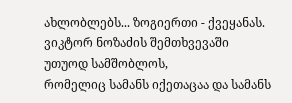ახლობლებს... ზოგიერთი - ქვეყანას. ვიკტორ ნოზაძის შემთხვევაში უთუოდ სამშობლოს,
რომელიც სამანს იქეთაცაა და სამანს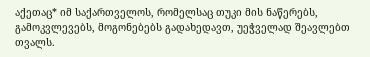აქეთაც* იმ საქართველოს, რომელსაც თუკი მის ნაწერებს, გამოკვლევებს, მოგონებებს გადახედავთ, უეჭველად შეავლებთ თვალს.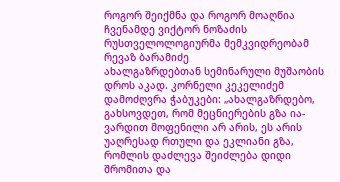როგორ შეიქმნა და როგორ მოაღწია ჩვენამდე ვიქტორ ნოზაძის რუსთველოლოგიურმა მემკვიდრეობამ
რევაზ ბარამიძე
ახალგაზრდებთან სემინარული მუშაობის დროს აკად. კორნელი კეკელიძემ დამოძღვრა ჭაბუკები: „ახალგაზრდებო, გახსოვდეთ, რომ მეცნიერების გზა ია-ვარდით მოფენილი არ არის, ეს არის უაღრესად რთული და ეკლიანი გზა, რომლის დაძლევა შეიძლება დიდი შრომითა და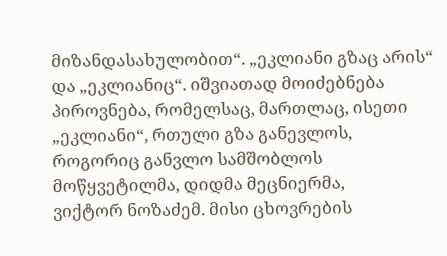მიზანდასახულობით“. „ეკლიანი გზაც არის“ და „ეკლიანიც“. იშვიათად მოიძებნება პიროვნება, რომელსაც, მართლაც, ისეთი „ეკლიანი“, რთული გზა განევლოს, როგორიც განვლო სამშობლოს მოწყვეტილმა, დიდმა მეცნიერმა,
ვიქტორ ნოზაძემ. მისი ცხოვრების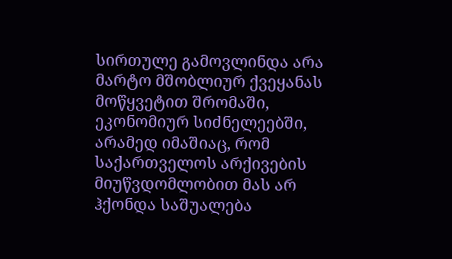სირთულე გამოვლინდა არა მარტო მშობლიურ ქვეყანას მოწყვეტით შრომაში, ეკონომიურ სიძნელეებში, არამედ იმაშიაც, რომ საქართველოს არქივების მიუწვდომლობით მას არ ჰქონდა საშუალება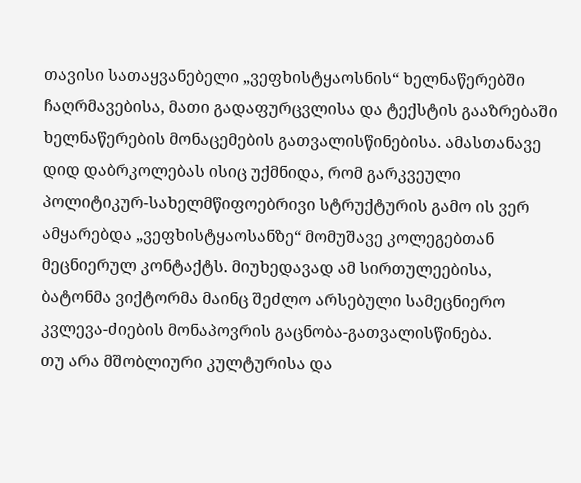თავისი სათაყვანებელი „ვეფხისტყაოსნის“ ხელნაწერებში ჩაღრმავებისა, მათი გადაფურცვლისა და ტექსტის გააზრებაში
ხელნაწერების მონაცემების გათვალისწინებისა. ამასთანავე დიდ დაბრკოლებას ისიც უქმნიდა, რომ გარკვეული პოლიტიკურ-სახელმწიფოებრივი სტრუქტურის გამო ის ვერ ამყარებდა „ვეფხისტყაოსანზე“ მომუშავე კოლეგებთან
მეცნიერულ კონტაქტს. მიუხედავად ამ სირთულეებისა, ბატონმა ვიქტორმა მაინც შეძლო არსებული სამეცნიერო
კვლევა-ძიების მონაპოვრის გაცნობა-გათვალისწინება.
თუ არა მშობლიური კულტურისა და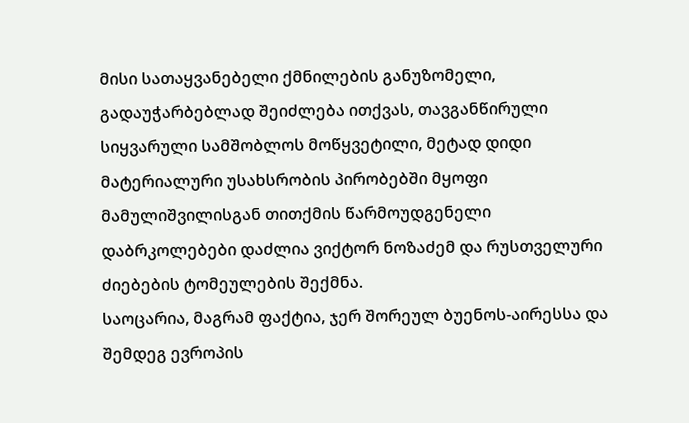მისი სათაყვანებელი ქმნილების განუზომელი,
გადაუჭარბებლად შეიძლება ითქვას, თავგანწირული სიყვარული სამშობლოს მოწყვეტილი, მეტად დიდი მატერიალური უსახსრობის პირობებში მყოფი მამულიშვილისგან თითქმის წარმოუდგენელი დაბრკოლებები დაძლია ვიქტორ ნოზაძემ და რუსთველური ძიებების ტომეულების შექმნა.
საოცარია, მაგრამ ფაქტია, ჯერ შორეულ ბუენოს-აირესსა და შემდეგ ევროპის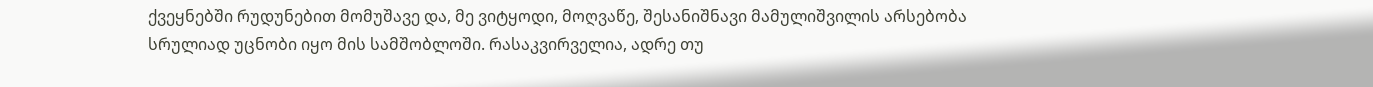ქვეყნებში რუდუნებით მომუშავე და, მე ვიტყოდი, მოღვაწე, შესანიშნავი მამულიშვილის არსებობა სრულიად უცნობი იყო მის სამშობლოში. რასაკვირველია, ადრე თუ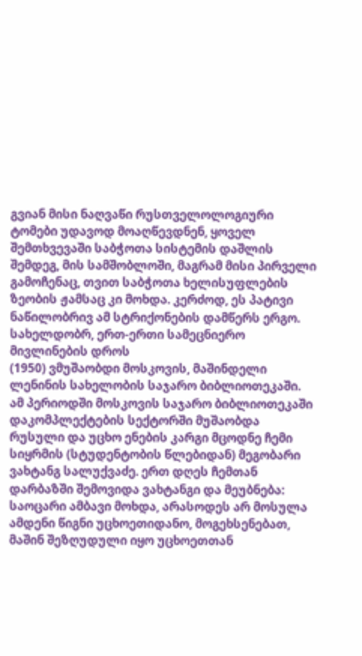გვიან მისი ნაღვაწი რუსთველოლოგიური ტომები უდავოდ მოაღწევდნენ, ყოველ შემთხვევაში საბჭოთა სისტემის დაშლის შემდეგ, მის სამშობლოში, მაგრამ მისი პირველი გამოჩენაც, თვით საბჭოთა ხელისუფლების ზეობის ჟამსაც კი მოხდა. კერძოდ, ეს პატივი ნაწილობრივ ამ სტრიქონების დამწერს ერგო. სახელდობრ, ერთ-ერთი სამეცნიერო მივლინების დროს
(1950) ვმუშაობდი მოსკოვის, მაშინდელი ლენინის სახელობის საჯარო ბიბლიოთეკაში. ამ პერიოდში მოსკოვის საჯარო ბიბლიოთეკაში დაკომპლექტების სექტორში მუშაობდა რუსული და უცხო ენების კარგი მცოდნე ჩემი სიყრმის (სტუდენტობის წლებიდან) მეგობარი ვახტანგ სალუქვაძე. ერთ დღეს ჩემთან დარბაზში შემოვიდა ვახტანგი და მეუბნება: საოცარი ამბავი მოხდა, არასოდეს არ მოსულა ამდენი წიგნი უცხოეთიდანო, მოგეხსენებათ, მაშინ შეზღუდული იყო უცხოეთთან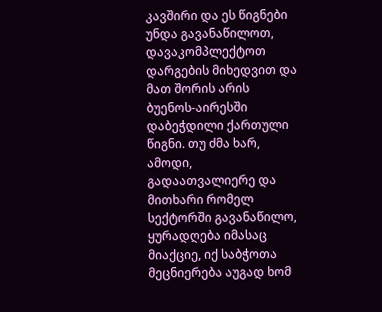კავშირი და ეს წიგნები უნდა გავანაწილოთ, დავაკომპლექტოთ დარგების მიხედვით და მათ შორის არის ბუენოს-აირესში დაბეჭდილი ქართული წიგნი. თუ ძმა ხარ, ამოდი, გადაათვალიერე და მითხარი რომელ სექტორში გავანაწილო,
ყურადღება იმასაც მიაქციე, იქ საბჭოთა მეცნიერება აუგად ხომ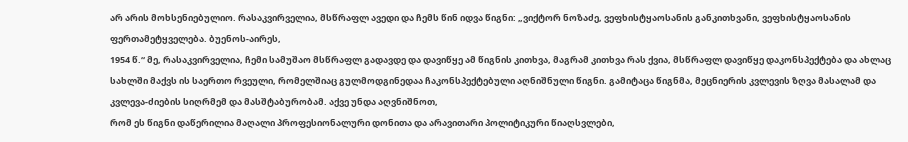არ არის მოხსენიებულიო. რასაკვირველია, მსწრაფლ ავედი და ჩემს წინ იდვა წიგნი: „ვიქტორ ნოზაძე, ვეფხისტყაოსანის განკითხვანი, ვეფხისტყაოსანის ფერთამეტყველება. ბუენოს-აირეს,
1954 წ.“ მე, რასაკვირველია, ჩემი სამუშაო მსწრაფლ გადავდე და დავიწყე ამ წიგნის კითხვა, მაგრამ კითხვა რას ქვია, მსწრაფლ დავიწყე დაკონსპექტება და ახლაც სახლში მაქვს ის საერთო რვეული, რომელშიაც გულმოდგინედაა ჩაკონსპექტებული აღნიშნული წიგნი. გამიტაცა წიგნმა, მეცნიერის კვლევის ზღვა მასალამ და კვლევა-ძიების სიღრმემ და მასშტაბურობამ. აქვე უნდა აღვნიშნოთ,
რომ ეს წიგნი დაწერილია მაღალი პროფესიონალური დონითა და არავითარი პოლიტიკური წიაღსვლები,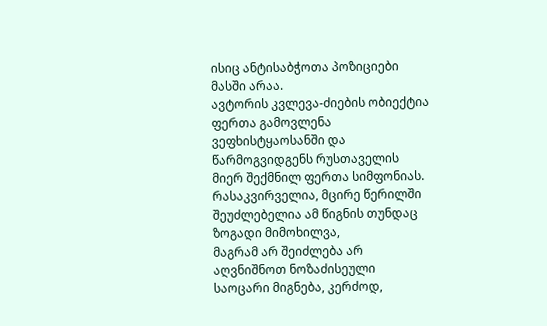ისიც ანტისაბჭოთა პოზიციები მასში არაა.
ავტორის კვლევა-ძიების ობიექტია ფერთა გამოვლენა ვეფხისტყაოსანში და წარმოგვიდგენს რუსთაველის მიერ შექმნილ ფერთა სიმფონიას. რასაკვირველია, მცირე წერილში შეუძლებელია ამ წიგნის თუნდაც ზოგადი მიმოხილვა,
მაგრამ არ შეიძლება არ აღვნიშნოთ ნოზაძისეული საოცარი მიგნება, კერძოდ,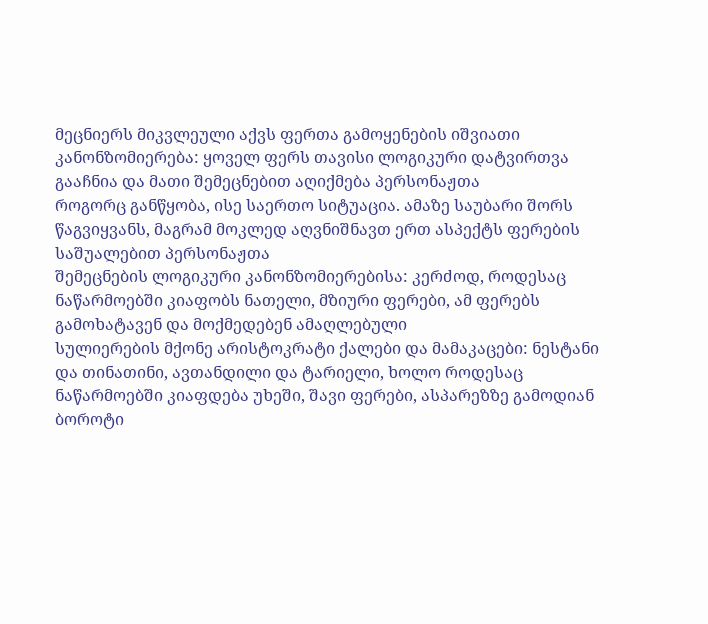მეცნიერს მიკვლეული აქვს ფერთა გამოყენების იშვიათი კანონზომიერება: ყოველ ფერს თავისი ლოგიკური დატვირთვა გააჩნია და მათი შემეცნებით აღიქმება პერსონაჟთა
როგორც განწყობა, ისე საერთო სიტუაცია. ამაზე საუბარი შორს წაგვიყვანს, მაგრამ მოკლედ აღვნიშნავთ ერთ ასპექტს ფერების საშუალებით პერსონაჟთა
შემეცნების ლოგიკური კანონზომიერებისა: კერძოდ, როდესაც ნაწარმოებში კიაფობს ნათელი, მზიური ფერები, ამ ფერებს გამოხატავენ და მოქმედებენ ამაღლებული
სულიერების მქონე არისტოკრატი ქალები და მამაკაცები: ნესტანი და თინათინი, ავთანდილი და ტარიელი, ხოლო როდესაც ნაწარმოებში კიაფდება უხეში, შავი ფერები, ასპარეზზე გამოდიან ბოროტი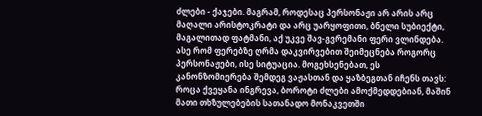ძლები - ქაჯები. მაგრამ, როდესაც პერსონაჟი არ არის არც მაღალი არისტოკრატი და არც უარყოფითი, ბნელი სუბიექტი, მაგალითად ფატმანი, აქ უკვე შავ-გვრემანი ფერი ვლინდება.
ასე რომ ფერებზე ღრმა დაკვირვებით შეიმეცნება როგორც პერსონაჟები, ისე სიტუაცია. მოგეხსენებათ, ეს კანონზომიერება შემდეგ ვაჟასთან და ყაზბეგთან იჩენს თავს: როცა ქვეყანა ინგრევა, ბოროტი ძლები ამოქმედდებიან, მაშინ მათი თხზულებების სათანადო მონაკვეთში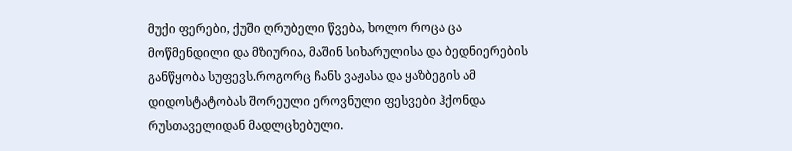მუქი ფერები, ქუში ღრუბელი წვება, ხოლო როცა ცა მოწმენდილი და მზიურია, მაშინ სიხარულისა და ბედნიერების განწყობა სუფევს.როგორც ჩანს ვაჟასა და ყაზბეგის ამ დიდოსტატობას შორეული ეროვნული ფესვები ჰქონდა რუსთაველიდან მადლცხებული.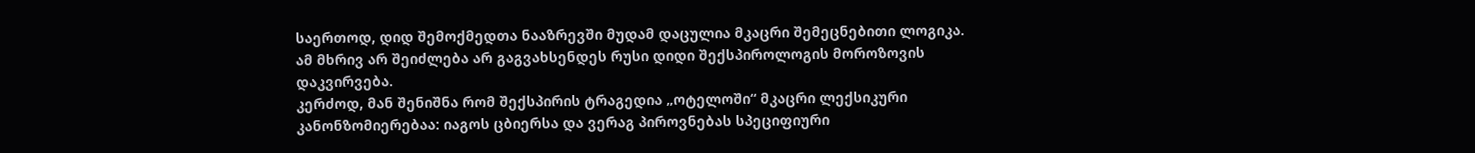საერთოდ, დიდ შემოქმედთა ნააზრევში მუდამ დაცულია მკაცრი შემეცნებითი ლოგიკა. ამ მხრივ არ შეიძლება არ გაგვახსენდეს რუსი დიდი შექსპიროლოგის მოროზოვის დაკვირვება.
კერძოდ, მან შენიშნა რომ შექსპირის ტრაგედია „ოტელოში“ მკაცრი ლექსიკური კანონზომიერებაა: იაგოს ცბიერსა და ვერაგ პიროვნებას სპეციფიური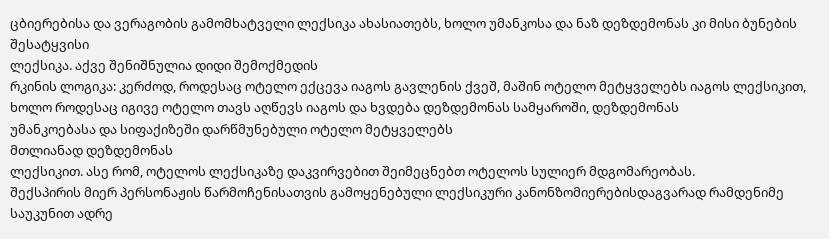ცბიერებისა და ვერაგობის გამომხატველი ლექსიკა ახასიათებს, ხოლო უმანკოსა და ნაზ დეზდემონას კი მისი ბუნების შესატყვისი
ლექსიკა. აქვე შენიშნულია დიდი შემოქმედის
რკინის ლოგიკა: კერძოდ, როდესაც ოტელო ექცევა იაგოს გავლენის ქვეშ, მაშინ ოტელო მეტყველებს იაგოს ლექსიკით, ხოლო როდესაც იგივე ოტელო თავს აღწევს იაგოს და ხვდება დეზდემონას სამყაროში, დეზდემონას
უმანკოებასა და სიფაქიზეში დარწმუნებული ოტელო მეტყველებს
მთლიანად დეზდემონას
ლექსიკით. ასე რომ, ოტელოს ლექსიკაზე დაკვირვებით შეიმეცნებთ ოტელოს სულიერ მდგომარეობას.
შექსპირის მიერ პერსონაჟის წარმოჩენისათვის გამოყენებული ლექსიკური კანონზომიერებისდაგვარად რამდენიმე საუკუნით ადრე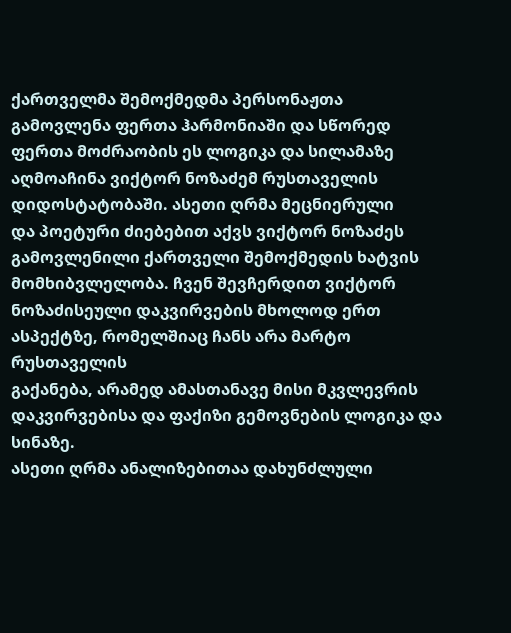ქართველმა შემოქმედმა პერსონაჟთა
გამოვლენა ფერთა ჰარმონიაში და სწორედ ფერთა მოძრაობის ეს ლოგიკა და სილამაზე აღმოაჩინა ვიქტორ ნოზაძემ რუსთაველის დიდოსტატობაში. ასეთი ღრმა მეცნიერული
და პოეტური ძიებებით აქვს ვიქტორ ნოზაძეს გამოვლენილი ქართველი შემოქმედის ხატვის მომხიბვლელობა. ჩვენ შევჩერდით ვიქტორ ნოზაძისეული დაკვირვების მხოლოდ ერთ ასპექტზე, რომელშიაც ჩანს არა მარტო რუსთაველის
გაქანება, არამედ ამასთანავე მისი მკვლევრის დაკვირვებისა და ფაქიზი გემოვნების ლოგიკა და სინაზე.
ასეთი ღრმა ანალიზებითაა დახუნძლული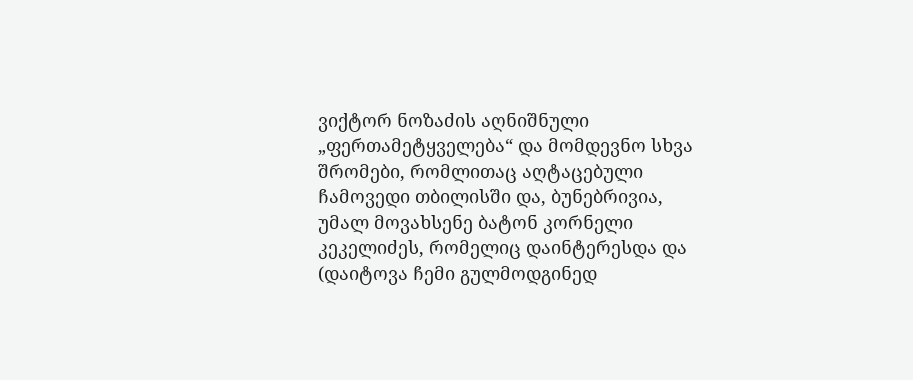ვიქტორ ნოზაძის აღნიშნული „ფერთამეტყველება“ და მომდევნო სხვა შრომები, რომლითაც აღტაცებული
ჩამოვედი თბილისში და, ბუნებრივია, უმალ მოვახსენე ბატონ კორნელი კეკელიძეს, რომელიც დაინტერესდა და (დაიტოვა ჩემი გულმოდგინედ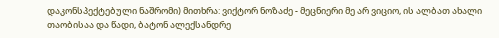დაკონსპექტებული ნაშრომი) მითხრა: ვიქტორ ნოზაძე - მეცნიერი მე არ ვიციო, ის ალბათ ახალი თაობისაა და წადი, ბატონ ალექსანდრე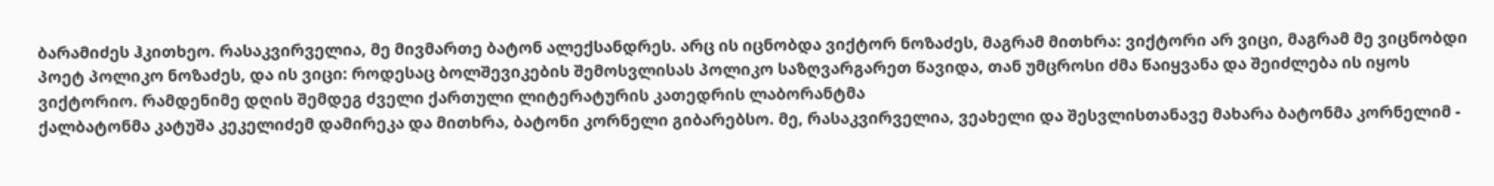ბარამიძეს ჰკითხეო. რასაკვირველია, მე მივმართე ბატონ ალექსანდრეს. არც ის იცნობდა ვიქტორ ნოზაძეს, მაგრამ მითხრა: ვიქტორი არ ვიცი, მაგრამ მე ვიცნობდი პოეტ პოლიკო ნოზაძეს, და ის ვიცი: როდესაც ბოლშევიკების შემოსვლისას პოლიკო საზღვარგარეთ წავიდა, თან უმცროსი ძმა წაიყვანა და შეიძლება ის იყოს ვიქტორიო. რამდენიმე დღის შემდეგ ძველი ქართული ლიტერატურის კათედრის ლაბორანტმა
ქალბატონმა კატუშა კეკელიძემ დამირეკა და მითხრა, ბატონი კორნელი გიბარებსო. მე, რასაკვირველია, ვეახელი და შესვლისთანავე მახარა ბატონმა კორნელიმ -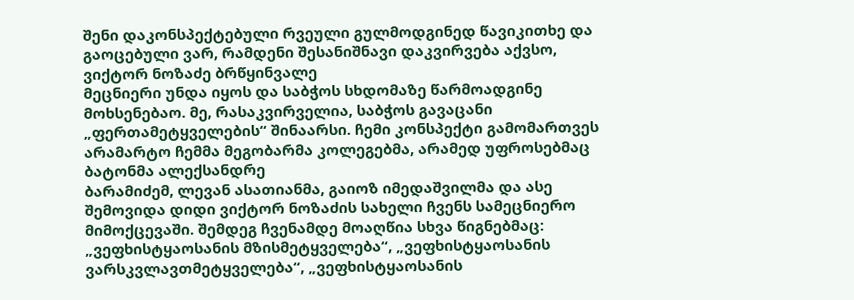შენი დაკონსპექტებული რვეული გულმოდგინედ წავიკითხე და გაოცებული ვარ, რამდენი შესანიშნავი დაკვირვება აქვსო, ვიქტორ ნოზაძე ბრწყინვალე
მეცნიერი უნდა იყოს და საბჭოს სხდომაზე წარმოადგინე მოხსენებაო. მე, რასაკვირველია, საბჭოს გავაცანი „ფერთამეტყველების“ შინაარსი. ჩემი კონსპექტი გამომართვეს არამარტო ჩემმა მეგობარმა კოლეგებმა, არამედ უფროსებმაც
ბატონმა ალექსანდრე
ბარამიძემ, ლევან ასათიანმა, გაიოზ იმედაშვილმა და ასე შემოვიდა დიდი ვიქტორ ნოზაძის სახელი ჩვენს სამეცნიერო მიმოქცევაში. შემდეგ ჩვენამდე მოაღწია სხვა წიგნებმაც: „ვეფხისტყაოსანის მზისმეტყველება“, „ვეფხისტყაოსანის ვარსკვლავთმეტყველება“, „ვეფხისტყაოსანის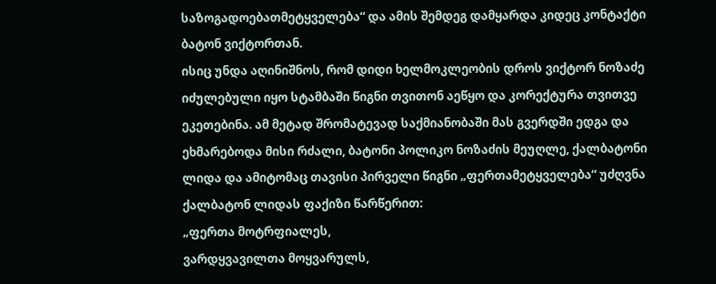საზოგადოებათმეტყველება“ და ამის შემდეგ დამყარდა კიდეც კონტაქტი ბატონ ვიქტორთან.
ისიც უნდა აღინიშნოს, რომ დიდი ხელმოკლეობის დროს ვიქტორ ნოზაძე იძულებული იყო სტამბაში წიგნი თვითონ აეწყო და კორექტურა თვითვე ეკეთებინა. ამ მეტად შრომატევად საქმიანობაში მას გვერდში ედგა და ეხმარებოდა მისი რძალი, ბატონი პოლიკო ნოზაძის მეუღლე, ქალბატონი ლიდა და ამიტომაც თავისი პირველი წიგნი „ფერთამეტყველება“ უძღვნა ქალბატონ ლიდას ფაქიზი წარწერით:
„ფერთა მოტრფიალეს,
ვარდყვავილთა მოყვარულს,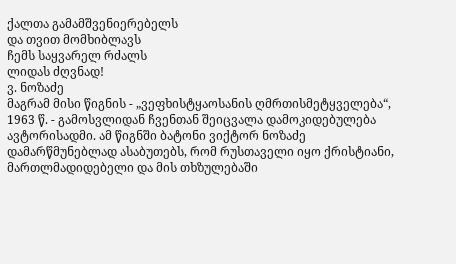ქალთა გამამშვენიერებელს
და თვით მომხიბლავს
ჩემს საყვარელ რძალს
ლიდას ძღვნად!
ვ. ნოზაძე
მაგრამ მისი წიგნის - „ვეფხისტყაოსანის ღმრთისმეტყველება“, 1963 წ. - გამოსვლიდან ჩვენთან შეიცვალა დამოკიდებულება ავტორისადმი. ამ წიგნში ბატონი ვიქტორ ნოზაძე დამარწმუნებლად ასაბუთებს, რომ რუსთაველი იყო ქრისტიანი, მართლმადიდებელი და მის თხზულებაში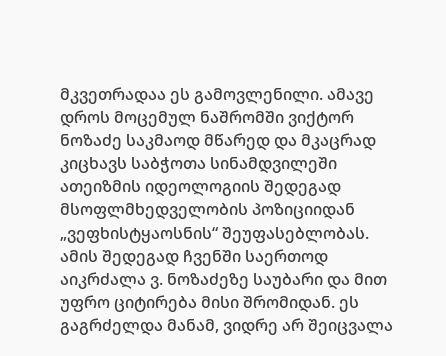მკვეთრადაა ეს გამოვლენილი. ამავე დროს მოცემულ ნაშრომში ვიქტორ ნოზაძე საკმაოდ მწარედ და მკაცრად კიცხავს საბჭოთა სინამდვილეში ათეიზმის იდეოლოგიის შედეგად მსოფლმხედველობის პოზიციიდან „ვეფხისტყაოსნის“ შეუფასებლობას. ამის შედეგად ჩვენში საერთოდ აიკრძალა ვ. ნოზაძეზე საუბარი და მით უფრო ციტირება მისი შრომიდან. ეს გაგრძელდა მანამ, ვიდრე არ შეიცვალა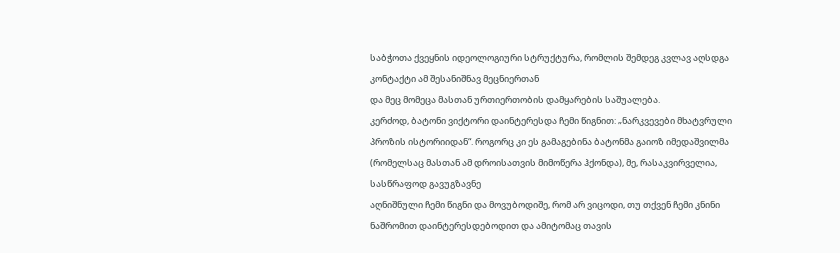საბჭოთა ქვეყნის იდეოლოგიური სტრუქტურა, რომლის შემდეგ კვლავ აღსდგა კონტაქტი ამ შესანიშნავ მეცნიერთან
და მეც მომეცა მასთან ურთიერთობის დამყარების საშუალება.
კერძოდ, ბატონი ვიქტორი დაინტერესდა ჩემი წიგნით: „ნარკვევები მხატვრული პროზის ისტორიიდან“. როგორც კი ეს გამაგებინა ბატონმა გაიოზ იმედაშვილმა (რომელსაც მასთან ამ დროისათვის მიმოწერა ჰქონდა), მე, რასაკვირველია, სასწრაფოდ გავუგზავნე
აღნიშნული ჩემი წიგნი და მოვუბოდიშე, რომ არ ვიცოდი, თუ თქვენ ჩემი კნინი ნაშრომით დაინტერესდებოდით და ამიტომაც თავის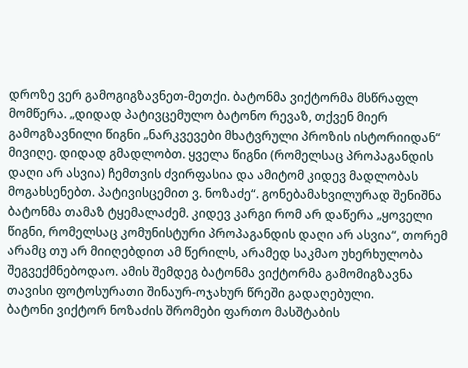დროზე ვერ გამოგიგზავნეთ-მეთქი. ბატონმა ვიქტორმა მსწრაფლ მომწერა. „დიდად პატივცემულო ბატონო რევაზ, თქვენ მიერ გამოგზავნილი წიგნი „ნარკვევები მხატვრული პროზის ისტორიიდან“ მივიღე. დიდად გმადლობთ. ყველა წიგნი (რომელსაც პროპაგანდის დაღი არ ასვია) ჩემთვის ძვირფასია და ამიტომ კიდევ მადლობას მოგახსენებთ. პატივისცემით ვ. ნოზაძე“. გონებამახვილურად შენიშნა ბატონმა თამაზ ტყემალაძემ. კიდევ კარგი რომ არ დაწერა „ყოველი წიგნი, რომელსაც კომუნისტური პროპაგანდის დაღი არ ასვია“, თორემ არამც თუ არ მიიღებდით ამ წერილს, არამედ საკმაო უხერხულობა შეგვექმნებოდაო. ამის შემდეგ ბატონმა ვიქტორმა გამომიგზავნა თავისი ფოტოსურათი შინაურ-ოჯახურ წრეში გადაღებული.
ბატონი ვიქტორ ნოზაძის შრომები ფართო მასშტაბის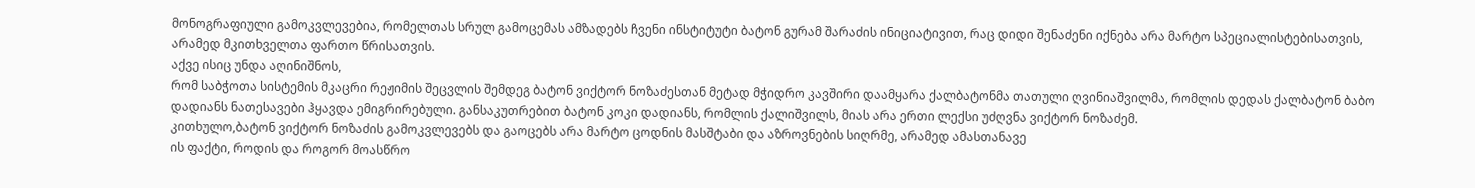მონოგრაფიული გამოკვლევებია, რომელთას სრულ გამოცემას ამზადებს ჩვენი ინსტიტუტი ბატონ გურამ შარაძის ინიციატივით, რაც დიდი შენაძენი იქნება არა მარტო სპეციალისტებისათვის, არამედ მკითხველთა ფართო წრისათვის.
აქვე ისიც უნდა აღინიშნოს,
რომ საბჭოთა სისტემის მკაცრი რეჟიმის შეცვლის შემდეგ ბატონ ვიქტორ ნოზაძესთან მეტად მჭიდრო კავშირი დაამყარა ქალბატონმა თათული ღვინიაშვილმა, რომლის დედას ქალბატონ ბაბო დადიანს ნათესავები ჰყავდა ემიგრირებული. განსაკუთრებით ბატონ კოკი დადიანს, რომლის ქალიშვილს, მიას არა ერთი ლექსი უძღვნა ვიქტორ ნოზაძემ.
კითხულო,ბატონ ვიქტორ ნოზაძის გამოკვლევებს და გაოცებს არა მარტო ცოდნის მასშტაბი და აზროვნების სიღრმე, არამედ ამასთანავე
ის ფაქტი, როდის და როგორ მოასწრო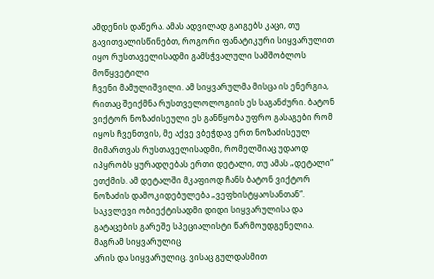ამდენის დაწერა. ამას ადვილად გაიგებს კაცი, თუ გავითვალისწინებთ, როგორი ფანატიკური სიყვარულით
იყო რუსთაველისადმი გამსჭვალული სამშობლოს მოწყვეტილი
ჩვენი მამულიშვილი. ამ სიყვარულმა მისცა ის ენერგია, რითაც შეიქმნა რუსთველოლოგიის ეს საგანძური. ბატონ ვიქტორ ნოზაძისეული ეს განწყობა უფრო გასაგები რომ იყოს ჩვენთვის, მე აქვე ვბეჭდავ ერთ ნოზაძისეულ მიმართვას რუსთაველისადმი, რომელშიაც უდაოდ იპყრობს ყურადღებას ერთი დეტალი, თუ ამას „დეტალი“ ეთქმის. ამ დეტალში მკაფიოდ ჩანს ბატონ ვიქტორ ნოზაძის დამოკიდებულება „ვეფხისტყაოსანთან“.
საკვლევი ობიექტისადმი დიდი სიყვარულისა და გატაცების გარეშე სპეციალისტი წარმოუდგენელია. მაგრამ სიყვარულიც
არის და სიყვარულიც. ვისაც გულდასმით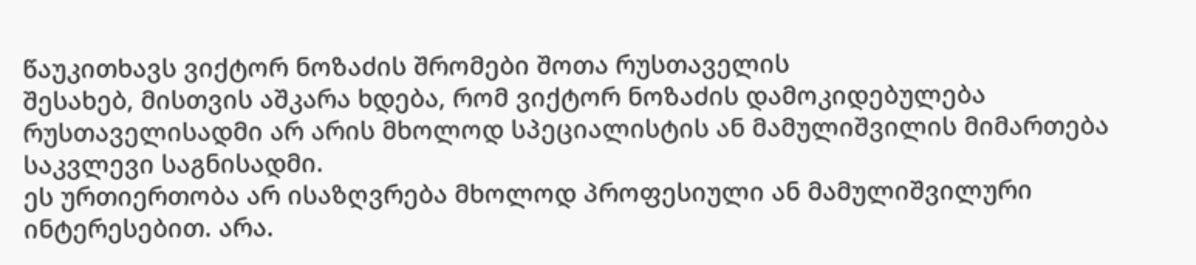წაუკითხავს ვიქტორ ნოზაძის შრომები შოთა რუსთაველის
შესახებ, მისთვის აშკარა ხდება, რომ ვიქტორ ნოზაძის დამოკიდებულება რუსთაველისადმი არ არის მხოლოდ სპეციალისტის ან მამულიშვილის მიმართება საკვლევი საგნისადმი.
ეს ურთიერთობა არ ისაზღვრება მხოლოდ პროფესიული ან მამულიშვილური ინტერესებით. არა.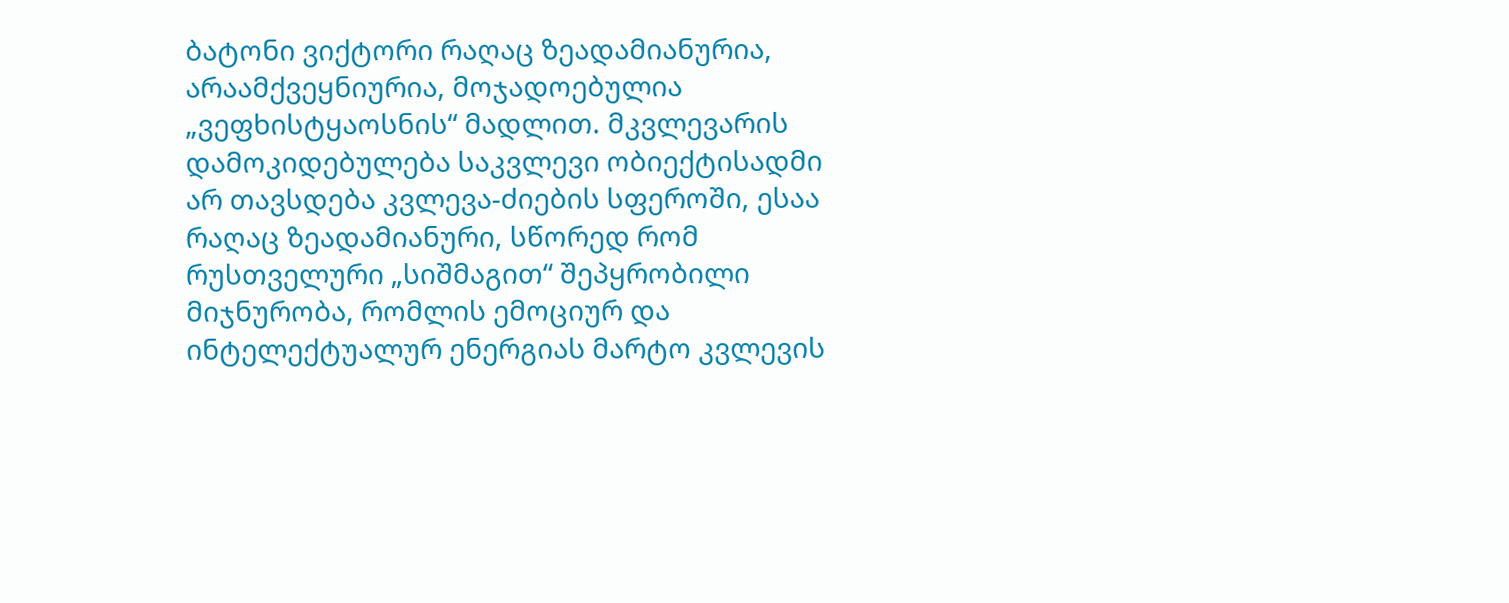ბატონი ვიქტორი რაღაც ზეადამიანურია, არაამქვეყნიურია, მოჯადოებულია „ვეფხისტყაოსნის“ მადლით. მკვლევარის დამოკიდებულება საკვლევი ობიექტისადმი არ თავსდება კვლევა-ძიების სფეროში, ესაა რაღაც ზეადამიანური, სწორედ რომ რუსთველური „სიშმაგით“ შეპყრობილი
მიჯნურობა, რომლის ემოციურ და ინტელექტუალურ ენერგიას მარტო კვლევის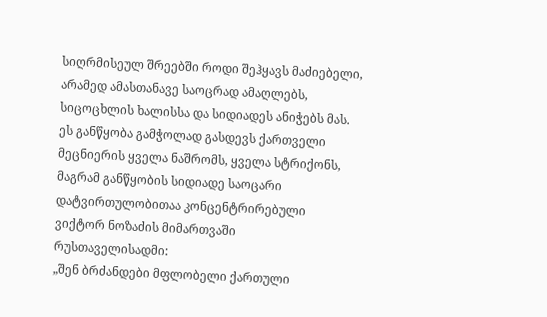სიღრმისეულ შრეებში როდი შეჰყავს მაძიებელი, არამედ ამასთანავე საოცრად ამაღლებს, სიცოცხლის ხალისსა და სიდიადეს ანიჭებს მას. ეს განწყობა გამჭოლად გასდევს ქართველი მეცნიერის ყველა ნაშრომს, ყველა სტრიქონს, მაგრამ განწყობის სიდიადე საოცარი დატვირთულობითაა კონცენტრირებული ვიქტორ ნოზაძის მიმართვაში
რუსთაველისადმი:
„შენ ბრძანდები მფლობელი ქართული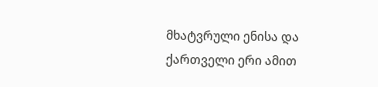მხატვრული ენისა და ქართველი ერი ამით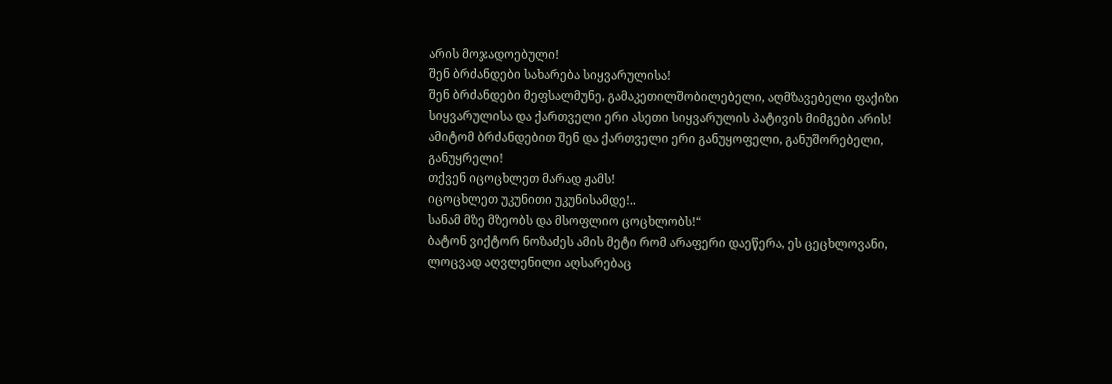არის მოჯადოებული!
შენ ბრძანდები სახარება სიყვარულისა!
შენ ბრძანდები მეფსალმუნე, გამაკეთილშობილებელი, აღმზავებელი ფაქიზი სიყვარულისა და ქართველი ერი ასეთი სიყვარულის პატივის მიმგები არის!
ამიტომ ბრძანდებით შენ და ქართველი ერი განუყოფელი, განუშორებელი, განუყრელი!
თქვენ იცოცხლეთ მარად ჟამს!
იცოცხლეთ უკუნითი უკუნისამდე!..
სანამ მზე მზეობს და მსოფლიო ცოცხლობს!“
ბატონ ვიქტორ ნოზაძეს ამის მეტი რომ არაფერი დაეწერა, ეს ცეცხლოვანი, ლოცვად აღვლენილი აღსარებაც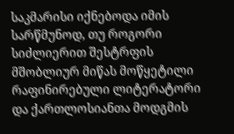საკმარისი იქნებოდა იმის სარწმუნოდ, თუ როგორი სიძლიერით შესტრფის მშობლიურ მიწას მოწყეტილი რაფინირებული ლიტერატორი და ქართლოსიანთა მოდგმის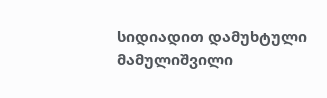სიდიადით დამუხტული მამულიშვილი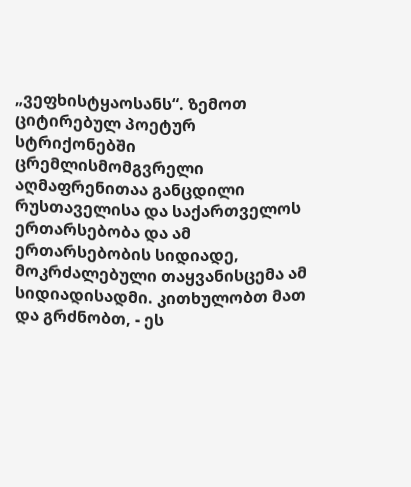„ვეფხისტყაოსანს“. ზემოთ ციტირებულ პოეტურ სტრიქონებში ცრემლისმომგვრელი აღმაფრენითაა განცდილი რუსთაველისა და საქართველოს ერთარსებობა და ამ ერთარსებობის სიდიადე, მოკრძალებული თაყვანისცემა ამ სიდიადისადმი. კითხულობთ მათ და გრძნობთ, - ეს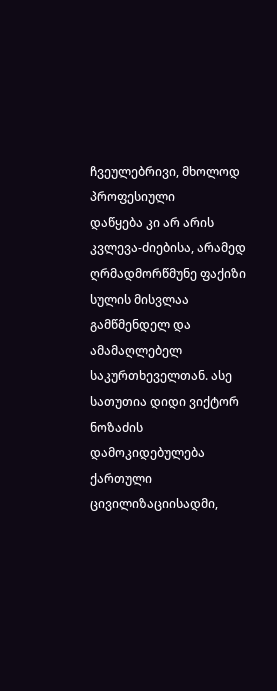ჩვეულებრივი, მხოლოდ პროფესიული
დაწყება კი არ არის კვლევა-ძიებისა, არამედ ღრმადმორწმუნე ფაქიზი სულის მისვლაა გამწმენდელ და ამამაღლებელ საკურთხეველთან. ასე სათუთია დიდი ვიქტორ ნოზაძის დამოკიდებულება ქართული ცივილიზაციისადმი,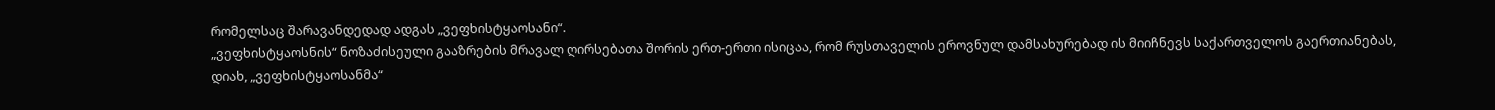რომელსაც შარავანდედად ადგას „ვეფხისტყაოსანი“.
„ვეფხისტყაოსნის“ ნოზაძისეული გააზრების მრავალ ღირსებათა შორის ერთ-ერთი ისიცაა, რომ რუსთაველის ეროვნულ დამსახურებად ის მიიჩნევს საქართველოს გაერთიანებას, დიახ, „ვეფხისტყაოსანმა“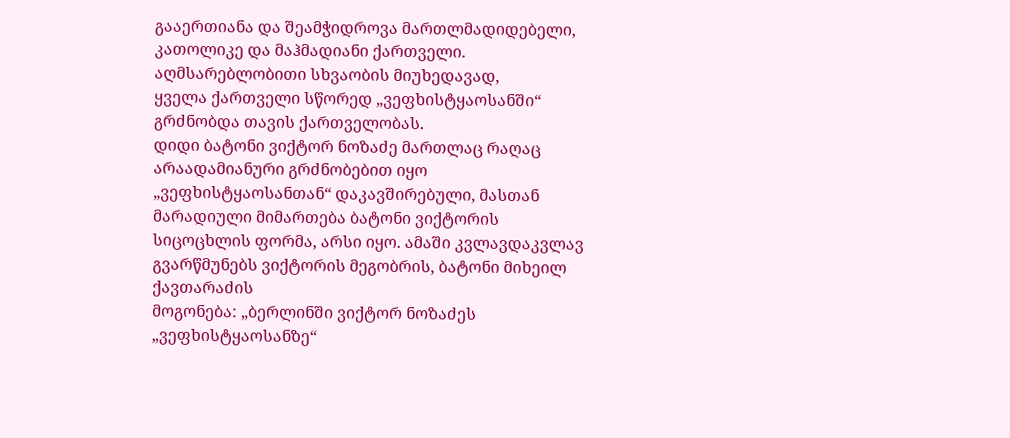გააერთიანა და შეამჭიდროვა მართლმადიდებელი, კათოლიკე და მაჰმადიანი ქართველი. აღმსარებლობითი სხვაობის მიუხედავად,
ყველა ქართველი სწორედ „ვეფხისტყაოსანში“ გრძნობდა თავის ქართველობას.
დიდი ბატონი ვიქტორ ნოზაძე მართლაც რაღაც არაადამიანური გრძნობებით იყო „ვეფხისტყაოსანთან“ დაკავშირებული, მასთან მარადიული მიმართება ბატონი ვიქტორის სიცოცხლის ფორმა, არსი იყო. ამაში კვლავდაკვლავ გვარწმუნებს ვიქტორის მეგობრის, ბატონი მიხეილ ქავთარაძის
მოგონება: „ბერლინში ვიქტორ ნოზაძეს „ვეფხისტყაოსანზე“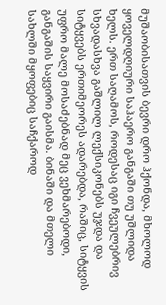მუშაობისათვის ბევრი დრო ჰქონდა, მხოლოდ ყოველდღიური საჰაერო განგაში თუ უშლიდა ხელს. ერთ საღამოს, როდესაც იგი ჩვეულებრივ სხვადასხვა გაშლილ ლექსიკონებს უჯდა და სიტყვებს ერთიმეორეს ადარებდა, რაშიც, სიტყვის უფრო მალე მოსაძებნად მეც ვეხმარებოდი, განგაშის საყვირი გაისმა. ბინაში და მთელი სახლში მყოფებიც საჩქაროდ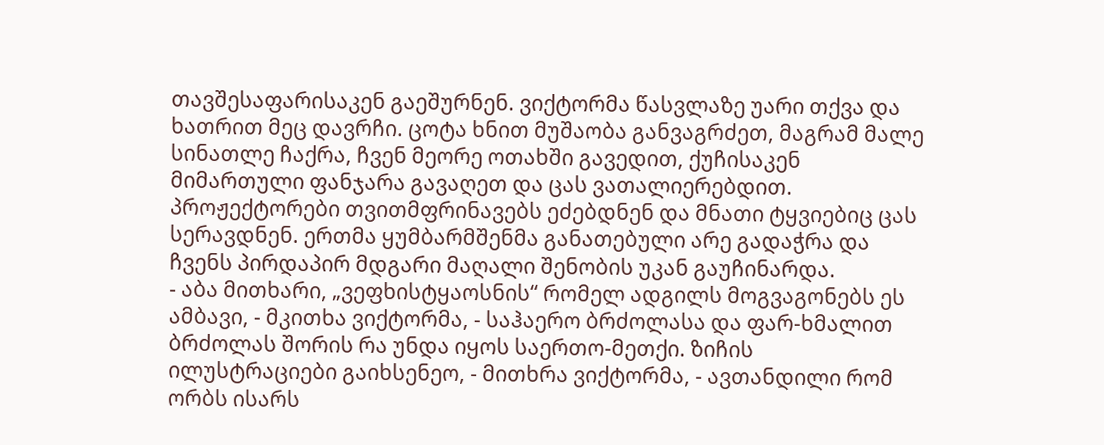თავშესაფარისაკენ გაეშურნენ. ვიქტორმა წასვლაზე უარი თქვა და ხათრით მეც დავრჩი. ცოტა ხნით მუშაობა განვაგრძეთ, მაგრამ მალე სინათლე ჩაქრა, ჩვენ მეორე ოთახში გავედით, ქუჩისაკენ მიმართული ფანჯარა გავაღეთ და ცას ვათალიერებდით.
პროჟექტორები თვითმფრინავებს ეძებდნენ და მნათი ტყვიებიც ცას სერავდნენ. ერთმა ყუმბარმშენმა განათებული არე გადაჭრა და ჩვენს პირდაპირ მდგარი მაღალი შენობის უკან გაუჩინარდა.
- აბა მითხარი, „ვეფხისტყაოსნის“ რომელ ადგილს მოგვაგონებს ეს ამბავი, - მკითხა ვიქტორმა, - საჰაერო ბრძოლასა და ფარ-ხმალით ბრძოლას შორის რა უნდა იყოს საერთო-მეთქი. ზიჩის ილუსტრაციები გაიხსენეო, - მითხრა ვიქტორმა, - ავთანდილი რომ ორბს ისარს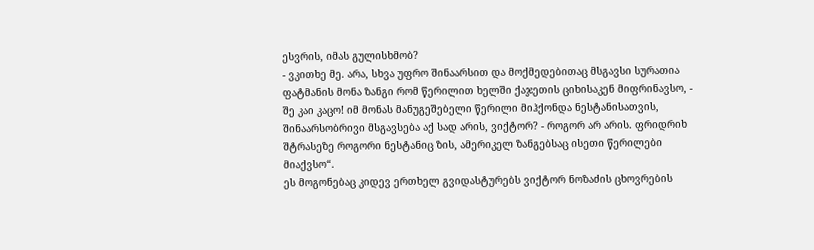ესვრის, იმას გულისხმობ?
- ვკითხე მე. არა, სხვა უფრო შინაარსით და მოქმედებითაც მსგავსი სურათია ფატმანის მონა ზანგი რომ წერილით ხელში ქაჯეთის ციხისაკენ მიფრინავსო, - შე კაი კაცო! იმ მონას მანუგეშებელი წერილი მიჰქონდა ნესტანისათვის, შინაარსობრივი მსგავსება აქ სად არის, ვიქტორ? - როგორ არ არის. ფრიდრიხ შტრასეზე როგორი ნესტანიც ზის, ამერიკელ ზანგებსაც ისეთი წერილები მიაქვსო“.
ეს მოგონებაც კიდევ ერთხელ გვიდასტურებს ვიქტორ ნოზაძის ცხოვრების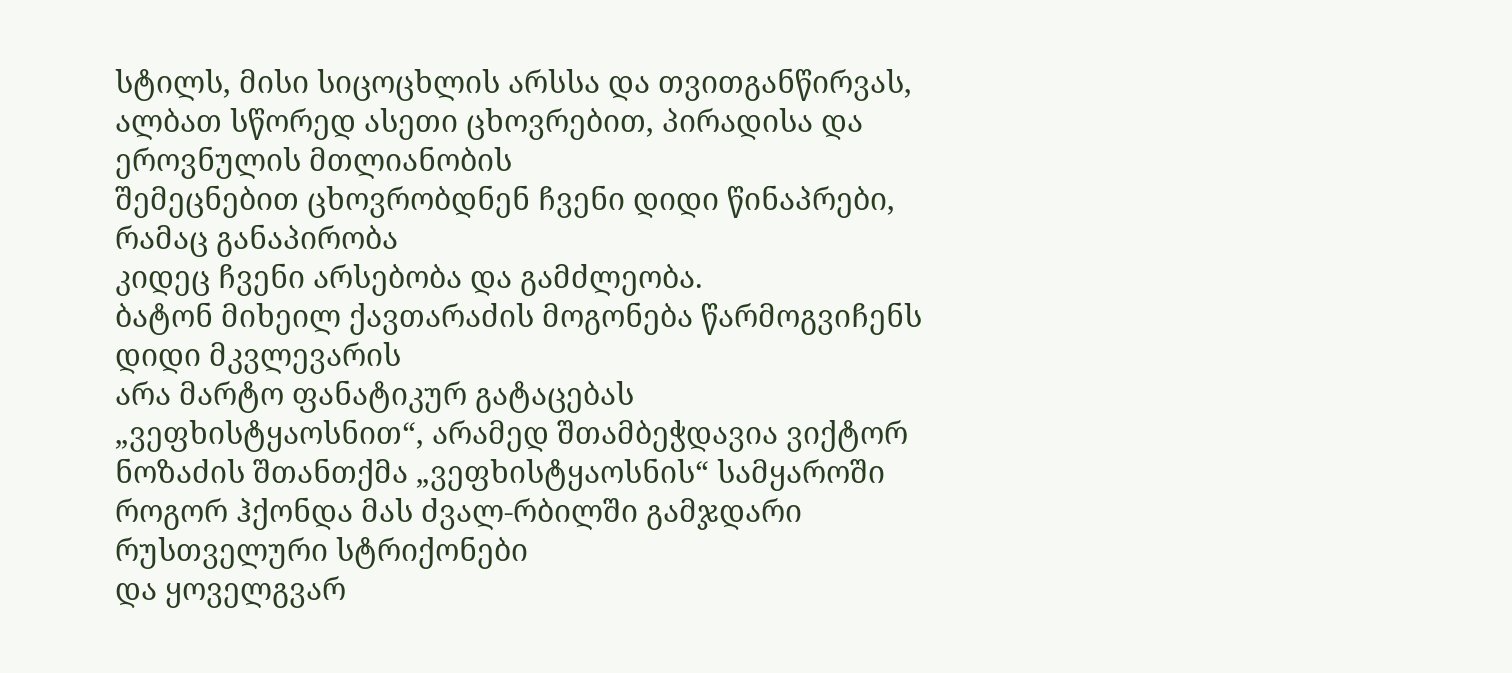სტილს, მისი სიცოცხლის არსსა და თვითგანწირვას, ალბათ სწორედ ასეთი ცხოვრებით, პირადისა და ეროვნულის მთლიანობის
შემეცნებით ცხოვრობდნენ ჩვენი დიდი წინაპრები, რამაც განაპირობა
კიდეც ჩვენი არსებობა და გამძლეობა.
ბატონ მიხეილ ქავთარაძის მოგონება წარმოგვიჩენს დიდი მკვლევარის
არა მარტო ფანატიკურ გატაცებას „ვეფხისტყაოსნით“, არამედ შთამბეჭდავია ვიქტორ ნოზაძის შთანთქმა „ვეფხისტყაოსნის“ სამყაროში როგორ ჰქონდა მას ძვალ-რბილში გამჯდარი რუსთველური სტრიქონები
და ყოველგვარ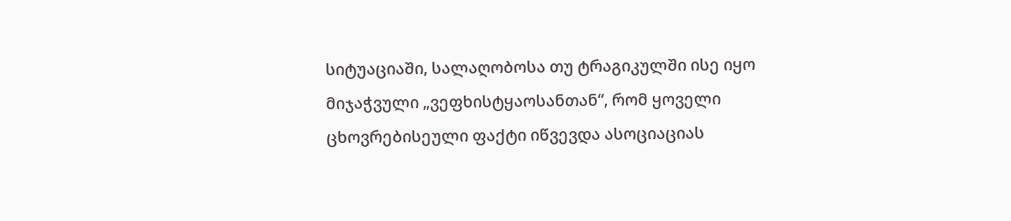სიტუაციაში, სალაღობოსა თუ ტრაგიკულში ისე იყო მიჯაჭვული „ვეფხისტყაოსანთან“, რომ ყოველი ცხოვრებისეული ფაქტი იწვევდა ასოციაციას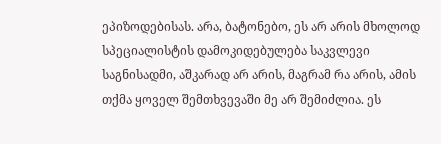ეპიზოდებისას. არა, ბატონებო, ეს არ არის მხოლოდ სპეციალისტის დამოკიდებულება საკვლევი საგნისადმი, აშკარად არ არის, მაგრამ რა არის, ამის თქმა ყოველ შემთხვევაში მე არ შემიძლია. ეს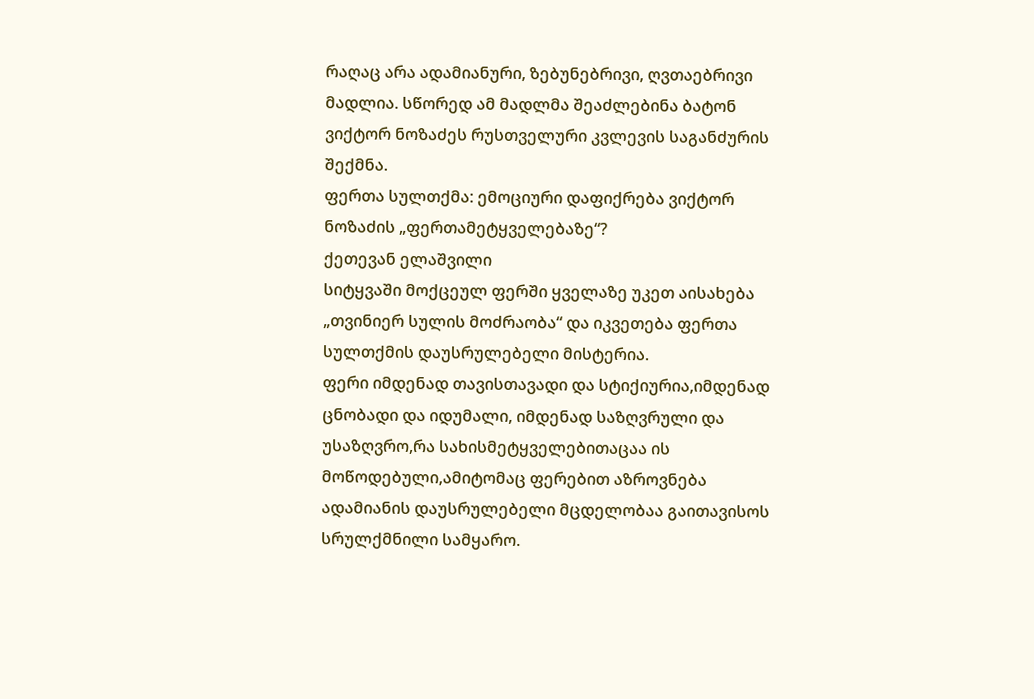რაღაც არა ადამიანური, ზებუნებრივი, ღვთაებრივი მადლია. სწორედ ამ მადლმა შეაძლებინა ბატონ ვიქტორ ნოზაძეს რუსთველური კვლევის საგანძურის შექმნა.
ფერთა სულთქმა: ემოციური დაფიქრება ვიქტორ ნოზაძის „ფერთამეტყველებაზე“?
ქეთევან ელაშვილი
სიტყვაში მოქცეულ ფერში ყველაზე უკეთ აისახება „თვინიერ სულის მოძრაობა“ და იკვეთება ფერთა სულთქმის დაუსრულებელი მისტერია.
ფერი იმდენად თავისთავადი და სტიქიურია,იმდენად ცნობადი და იდუმალი, იმდენად საზღვრული და უსაზღვრო,რა სახისმეტყველებითაცაა ის მოწოდებული,ამიტომაც ფერებით აზროვნება ადამიანის დაუსრულებელი მცდელობაა გაითავისოს
სრულქმნილი სამყარო.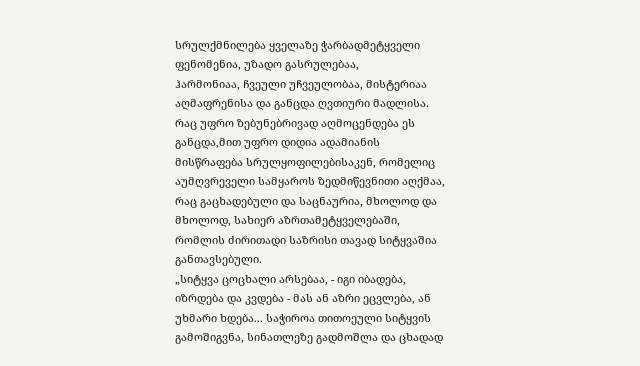სრულქმნილება ყველაზე ჭარბადმეტყველი ფენომენია, უზადო გასრულებაა,
ჰარმონიაა, ჩვეული უჩვეულობაა, მისტერიაა აღმაფრენისა და განცდა ღვთიური მადლისა.
რაც უფრო ზებუნებრივად აღმოცენდება ეს განცდა,მით უფრო დიდია ადამიანის მისწრაფება სრულყოფილებისაკენ, რომელიც აუმღვრეველი სამყაროს ზედმიწევნითი აღქმაა, რაც გაცხადებული და საცნაურია, მხოლოდ და მხოლოდ, სახიერ აზრთამეტყველებაში, რომლის ძირითადი საზრისი თავად სიტყვაშია განთავსებული.
„სიტყვა ცოცხალი არსებაა, - იგი იბადება, იზრდება და კვდება - მას ან აზრი ეცვლება, ან უხმარი ხდება... საჭიროა თითოეული სიტყვის გამოშიგვნა, სინათლეზე გადმოშლა და ცხადად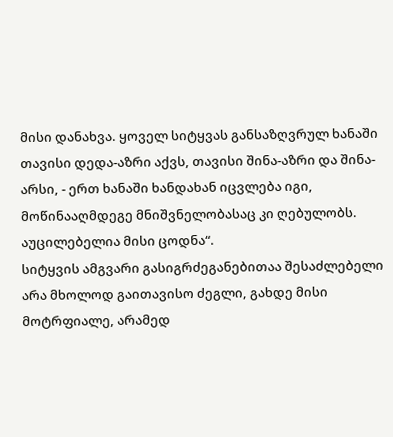მისი დანახვა. ყოველ სიტყვას განსაზღვრულ ხანაში თავისი დედა-აზრი აქვს, თავისი შინა-აზრი და შინა-არსი, - ერთ ხანაში ხანდახან იცვლება იგი, მოწინააღმდეგე მნიშვნელობასაც კი ღებულობს. აუცილებელია მისი ცოდნა“.
სიტყვის ამგვარი გასიგრძეგანებითაა შესაძლებელი არა მხოლოდ გაითავისო ძეგლი, გახდე მისი მოტრფიალე, არამედ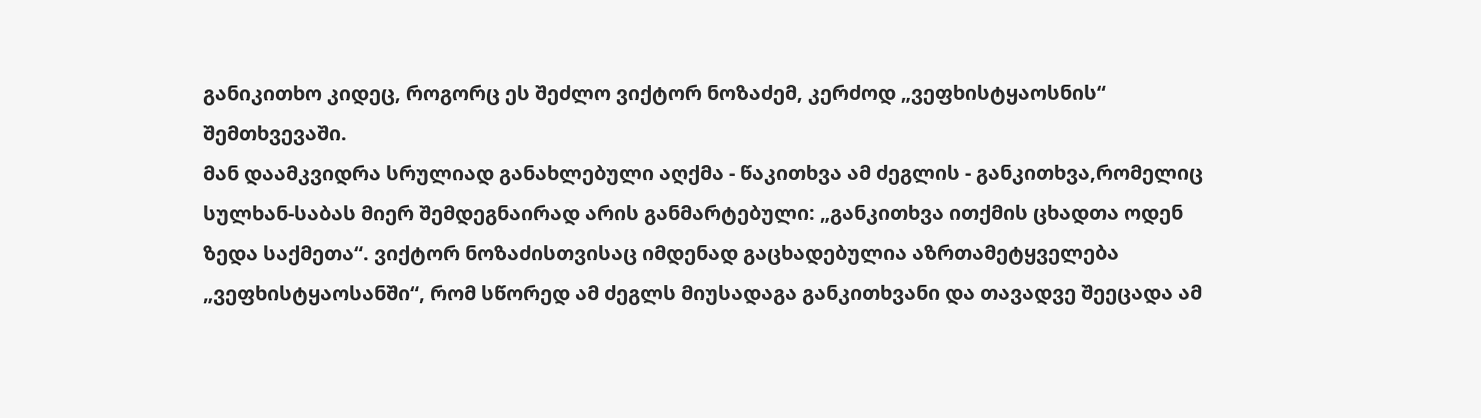განიკითხო კიდეც, როგორც ეს შეძლო ვიქტორ ნოზაძემ, კერძოდ „ვეფხისტყაოსნის“ შემთხვევაში.
მან დაამკვიდრა სრულიად განახლებული აღქმა - წაკითხვა ამ ძეგლის - განკითხვა,რომელიც სულხან-საბას მიერ შემდეგნაირად არის განმარტებული: „განკითხვა ითქმის ცხადთა ოდენ ზედა საქმეთა“. ვიქტორ ნოზაძისთვისაც იმდენად გაცხადებულია აზრთამეტყველება „ვეფხისტყაოსანში“, რომ სწორედ ამ ძეგლს მიუსადაგა განკითხვანი და თავადვე შეეცადა ამ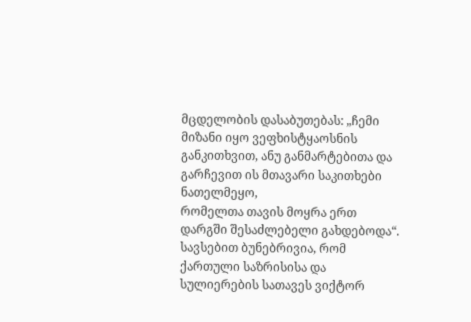მცდელობის დასაბუთებას: „ჩემი მიზანი იყო ვეფხისტყაოსნის განკითხვით, ანუ განმარტებითა და გარჩევით ის მთავარი საკითხები ნათელმეყო,
რომელთა თავის მოყრა ერთ დარგში შესაძლებელი გახდებოდა“.
სავსებით ბუნებრივია, რომ ქართული საზრისისა და სულიერების სათავეს ვიქტორ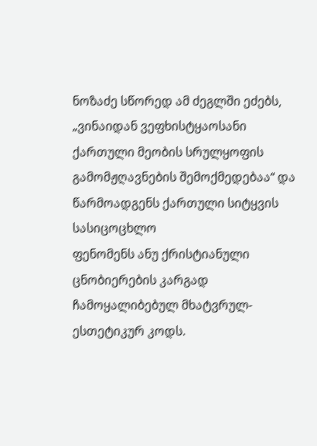ნოზაძე სწორედ ამ ძეგლში ეძებს, „ვინაიდან ვეფხისტყაოსანი ქართული მეობის სრულყოფის გამომჟღავნების შემოქმედებაა“ და წარმოადგენს ქართული სიტყვის სასიცოცხლო
ფენომენს ანუ ქრისტიანული ცნობიერების კარგად ჩამოყალიბებულ მხატვრულ-ესთეტიკურ კოდს.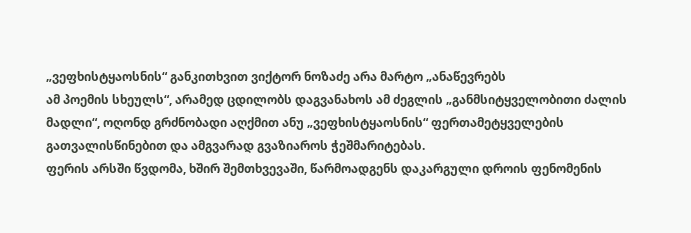„ვეფხისტყაოსნის“ განკითხვით ვიქტორ ნოზაძე არა მარტო „ანაწევრებს
ამ პოემის სხეულს“, არამედ ცდილობს დაგვანახოს ამ ძეგლის „განმსიტყველობითი ძალის მადლი“, ოღონდ გრძნობადი აღქმით ანუ „ვეფხისტყაოსნის“ ფერთამეტყველების გათვალისწინებით და ამგვარად გვაზიაროს ჭეშმარიტებას.
ფერის არსში წვდომა, ხშირ შემთხვევაში, წარმოადგენს დაკარგული დროის ფენომენის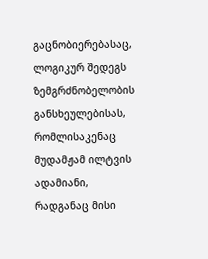გაცნობიერებასაც, ლოგიკურ შედეგს ზემგრძნობელობის განსხეულებისას, რომლისაკენაც მუდამჟამ ილტვის ადამიანი, რადგანაც მისი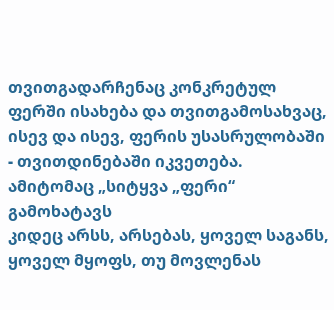თვითგადარჩენაც კონკრეტულ ფერში ისახება და თვითგამოსახვაც, ისევ და ისევ, ფერის უსასრულობაში - თვითდინებაში იკვეთება.
ამიტომაც „სიტყვა „ფერი“ გამოხატავს
კიდეც არსს, არსებას, ყოველ საგანს, ყოველ მყოფს, თუ მოვლენას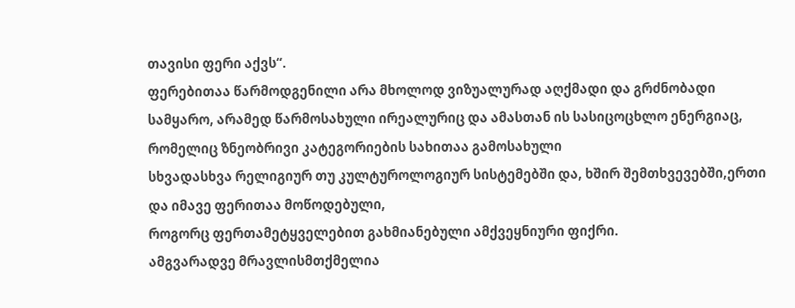თავისი ფერი აქვს“.
ფერებითაა წარმოდგენილი არა მხოლოდ ვიზუალურად აღქმადი და გრძნობადი სამყარო, არამედ წარმოსახული ირეალურიც და ამასთან ის სასიცოცხლო ენერგიაც, რომელიც ზნეობრივი კატეგორიების სახითაა გამოსახული
სხვადასხვა რელიგიურ თუ კულტუროლოგიურ სისტემებში და, ხშირ შემთხვევებში,ერთი და იმავე ფერითაა მოწოდებული,
როგორც ფერთამეტყველებით გახმიანებული ამქვეყნიური ფიქრი.
ამგვარადვე მრავლისმთქმელია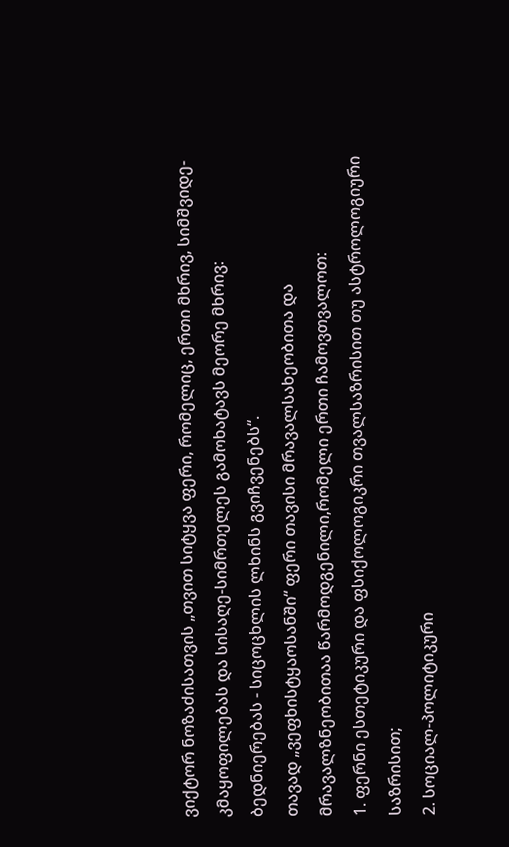ვიქტორ ნოზაძისათვის „თვით სიტყვა ფერი, რომელიც, ერთი მხრივ, სიმშვიდე-კმაყოფილებას და სისაღე-სიმრთელეს გამოხატავს მეორე მხრივ: ბედნიერებას - სიცოცხლის ლხინს გვიჩვენებს“.
თავად „ვეფხისტყაოსანში“ ფერი თავისი მრავალსახეობითა და მრავალზნეობითაა წარმოდგენილი,რომელი ერთი ჩამოვთვალოთ:
1. ფერნი ესთეტიკური და ფსიქოლოგიკრი თვალსაზრისით თუ ასტროლოგიური საზრისით;
2. სოციალ-პოლიტიკური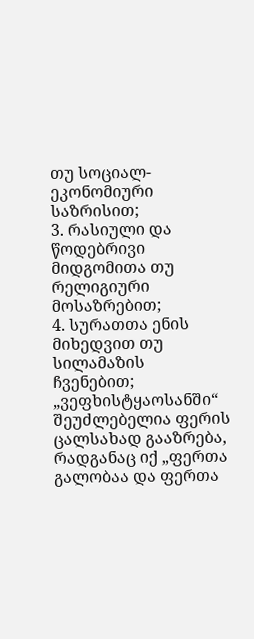თუ სოციალ-ეკონომიური საზრისით;
3. რასიული და წოდებრივი მიდგომითა თუ რელიგიური მოსაზრებით;
4. სურათთა ენის მიხედვით თუ სილამაზის ჩვენებით;
„ვეფხისტყაოსანში“ შეუძლებელია ფერის ცალსახად გააზრება, რადგანაც იქ „ფერთა გალობაა და ფერთა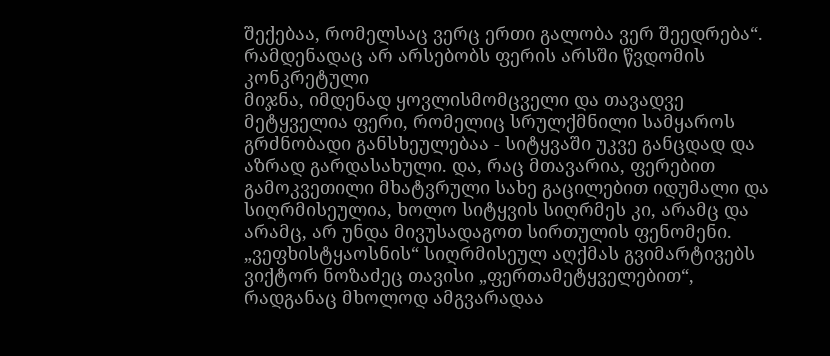შექებაა, რომელსაც ვერც ერთი გალობა ვერ შეედრება“.
რამდენადაც არ არსებობს ფერის არსში წვდომის კონკრეტული
მიჯნა, იმდენად ყოვლისმომცველი და თავადვე მეტყველია ფერი, რომელიც სრულქმნილი სამყაროს გრძნობადი განსხეულებაა - სიტყვაში უკვე განცდად და აზრად გარდასახული. და, რაც მთავარია, ფერებით გამოკვეთილი მხატვრული სახე გაცილებით იდუმალი და სიღრმისეულია, ხოლო სიტყვის სიღრმეს კი, არამც და არამც, არ უნდა მივუსადაგოთ სირთულის ფენომენი.
„ვეფხისტყაოსნის“ სიღრმისეულ აღქმას გვიმარტივებს ვიქტორ ნოზაძეც თავისი „ფერთამეტყველებით“, რადგანაც მხოლოდ ამგვარადაა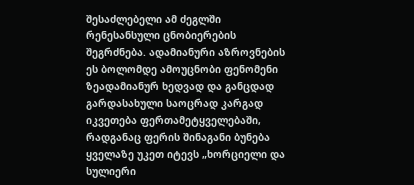შესაძლებელი ამ ძეგლში რენესანსული ცნობიერების შეგრძნება. ადამიანური აზროვნების ეს ბოლომდე ამოუცნობი ფენომენი ზეადამიანურ ხედვად და განცდად გარდასახული საოცრად კარგად იკვეთება ფერთამეტყველებაში, რადგანაც ფერის შინაგანი ბუნება ყველაზე უკეთ იტევს „ხორციელი და სულიერი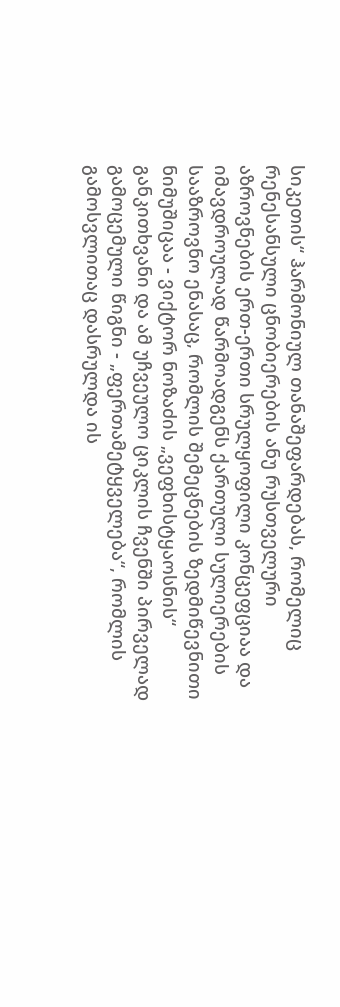სიკეთის“ ჰარმონიულ თანაშეფარდებას, რომელიც რენესანსული ცნობიერების ანუ რუსთველური აზროვნების ერთ-ერთი სრულყოფილი კონცეფციაა და იმავდროულად წარმოადგენს ქართული სულიერების სააზროვნო ენასაც, რომლის შემეცნების ზედმიწევნითი ნიმუშიცაა - ვიქტორ ნოზაძის „ვეფხისტყაოსნის“ განკითხვანი და ამ უჩვეულო ციკლის ჩვენში პირველად გამოცემული წიგნი - „ფერთამეტყველება“, რომლის გამოსვლითაც დასრულდა ის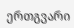ერთგვარი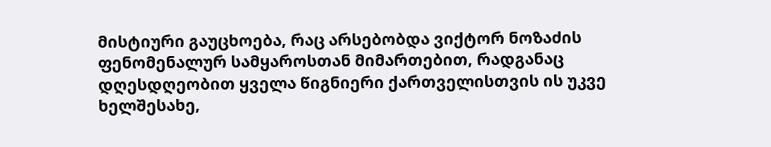მისტიური გაუცხოება, რაც არსებობდა ვიქტორ ნოზაძის ფენომენალურ სამყაროსთან მიმართებით, რადგანაც დღესდღეობით ყველა წიგნიერი ქართველისთვის ის უკვე ხელშესახე,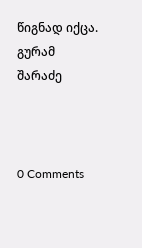წიგნად იქცა.
გურამ შარაძე



0 Comments